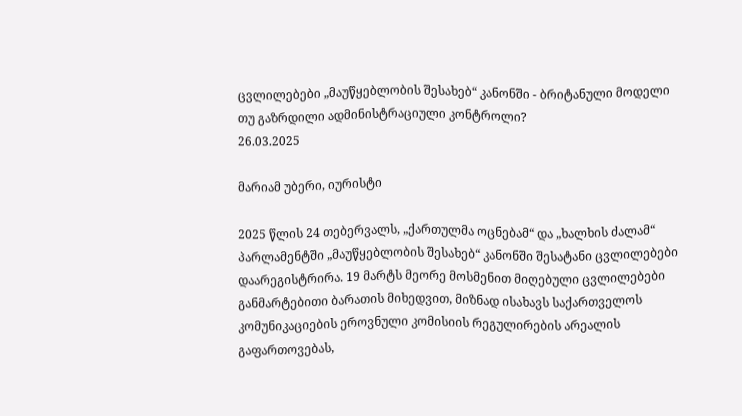ცვლილებები „მაუწყებლობის შესახებ“ კანონში - ბრიტანული მოდელი თუ გაზრდილი ადმინისტრაციული კონტროლი?
26.03.2025

მარიამ უბერი, იურისტი

2025 წლის 24 თებერვალს, „ქართულმა ოცნებამ“ და „ხალხის ძალამ“ პარლამენტში „მაუწყებლობის შესახებ“ კანონში შესატანი ცვლილებები დაარეგისტრირა. 19 მარტს მეორე მოსმენით მიღებული ცვლილებები განმარტებითი ბარათის მიხედვით, მიზნად ისახავს საქართველოს კომუნიკაციების ეროვნული კომისიის რეგულირების არეალის გაფართოვებას,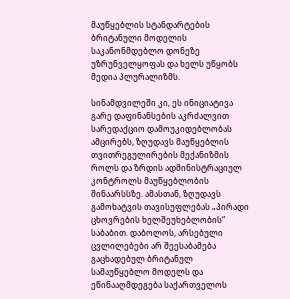მაუწყებლის სტანდარტების ბრიტანული მოდელის საკანონმდებლო დონეზე უზრუნველყოფას და ხელს უწყობს მედია პლურალიზმს.

სინამდვილეში კი, ეს ინიციატივა გარე დაფინანსების აკრძალვით სარედაქციო დამოუკიდებლობას ამცირებს, ზღუდავს მაუწყებლის თვითრეგულირების მექანიზმის როლს და ზრდის ადმინისტრაციულ კონტროლს მაუწყებლობის შინაარსსზე. ამასთან, ზღუდავს გამოხატვის თავისუფლებას „პირადი ცხოვრების ხელშეუხებლობის“ საბაბით. დაბოლოს, არსებული ცვლილებები არ შეესაბამება გაცხადებულ ბრიტანულ სამაუწყებლო მოდელს და ეწინააღმდეგება საქართველოს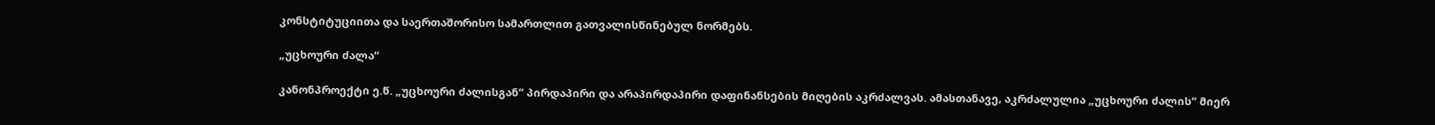კონსტიტუციითა და საერთაშორისო სამართლით გათვალისწინებულ ნორმებს.

„უცხოური ძალა“

კანონპროექტი ე.წ. „უცხოური ძალისგან“ პირდაპირი და არაპირდაპირი დაფინანსების მიღების აკრძალვას. ამასთანავე, აკრძალულია „უცხოური ძალის“ მიერ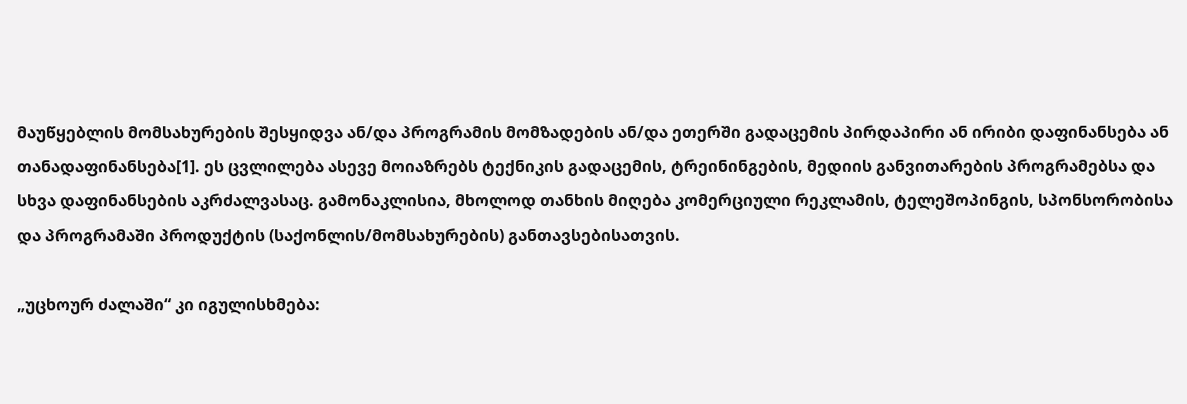მაუწყებლის მომსახურების შესყიდვა ან/და პროგრამის მომზადების ან/და ეთერში გადაცემის პირდაპირი ან ირიბი დაფინანსება ან თანადაფინანსება[1]. ეს ცვლილება ასევე მოიაზრებს ტექნიკის გადაცემის, ტრეინინგების, მედიის განვითარების პროგრამებსა და სხვა დაფინანსების აკრძალვასაც. გამონაკლისია, მხოლოდ თანხის მიღება კომერციული რეკლამის, ტელეშოპინგის, სპონსორობისა და პროგრამაში პროდუქტის (საქონლის/მომსახურების) განთავსებისათვის.

„უცხოურ ძალაში“ კი იგულისხმება: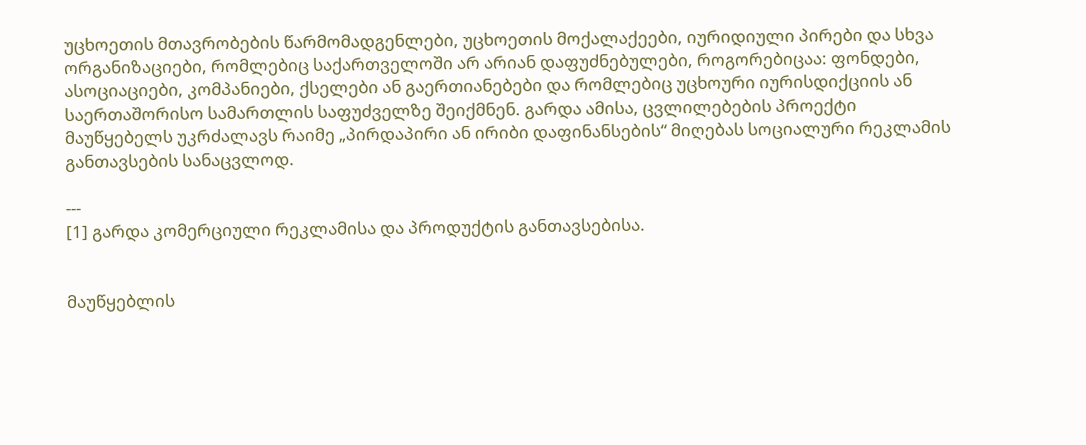უცხოეთის მთავრობების წარმომადგენლები, უცხოეთის მოქალაქეები, იურიდიული პირები და სხვა ორგანიზაციები, რომლებიც საქართველოში არ არიან დაფუძნებულები, როგორებიცაა: ფონდები, ასოციაციები, კომპანიები, ქსელები ან გაერთიანებები და რომლებიც უცხოური იურისდიქციის ან საერთაშორისო სამართლის საფუძველზე შეიქმნენ. გარდა ამისა, ცვლილებების პროექტი მაუწყებელს უკრძალავს რაიმე „პირდაპირი ან ირიბი დაფინანსების“ მიღებას სოციალური რეკლამის განთავსების სანაცვლოდ.

---
[1] გარდა კომერციული რეკლამისა და პროდუქტის განთავსებისა.


მაუწყებლის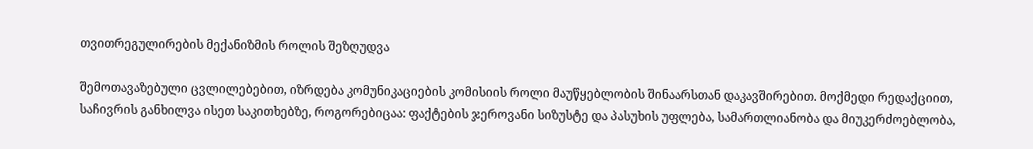თვითრეგულირების მექანიზმის როლის შეზღუდვა

შემოთავაზებული ცვლილებებით, იზრდება კომუნიკაციების კომისიის როლი მაუწყებლობის შინაარსთან დაკავშირებით. მოქმედი რედაქციით, საჩივრის განხილვა ისეთ საკითხებზე, როგორებიცაა: ფაქტების ჯეროვანი სიზუსტე და პასუხის უფლება, სამართლიანობა და მიუკერძოებლობა,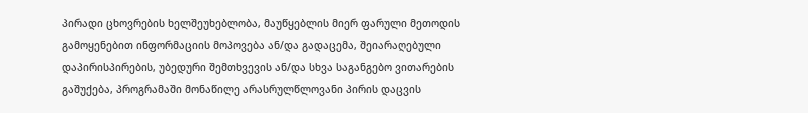პირადი ცხოვრების ხელშეუხებლობა, მაუწყებლის მიერ ფარული მეთოდის გამოყენებით ინფორმაციის მოპოვება ან/და გადაცემა, შეიარაღებული დაპირისპირების, უბედური შემთხვევის ან/და სხვა საგანგებო ვითარების გაშუქება, პროგრამაში მონაწილე არასრულწლოვანი პირის დაცვის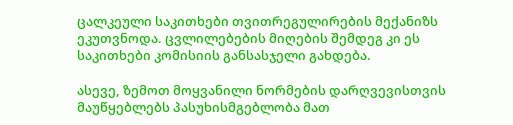ცალკეული საკითხები თვითრეგულირების მექანიზს ეკუთვნოდა. ცვლილებების მიღების შემდეგ კი ეს საკითხები კომისიის განსასჯელი გახდება.

ასევე, ზემოთ მოყვანილი ნორმების დარღვევისთვის მაუწყებლებს პასუხისმგებლობა მათ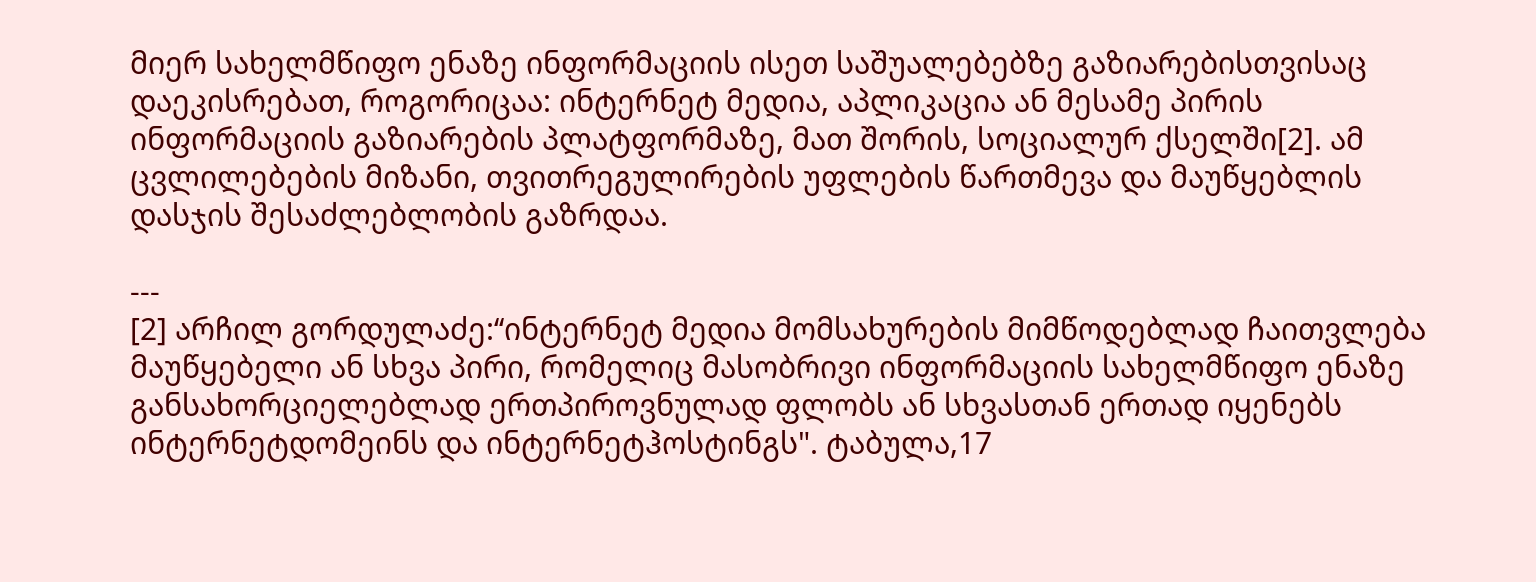მიერ სახელმწიფო ენაზე ინფორმაციის ისეთ საშუალებებზე გაზიარებისთვისაც დაეკისრებათ, როგორიცაა: ინტერნეტ მედია, აპლიკაცია ან მესამე პირის ინფორმაციის გაზიარების პლატფორმაზე, მათ შორის, სოციალურ ქსელში[2]. ამ ცვლილებების მიზანი, თვითრეგულირების უფლების წართმევა და მაუწყებლის დასჯის შესაძლებლობის გაზრდაა.

---
[2] არჩილ გორდულაძე:‘‘ინტერნეტ მედია მომსახურების მიმწოდებლად ჩაითვლება მაუწყებელი ან სხვა პირი, რომელიც მასობრივი ინფორმაციის სახელმწიფო ენაზე განსახორციელებლად ერთპიროვნულად ფლობს ან სხვასთან ერთად იყენებს ინტერნეტდომეინს და ინტერნეტჰოსტინგს". ტაბულა,17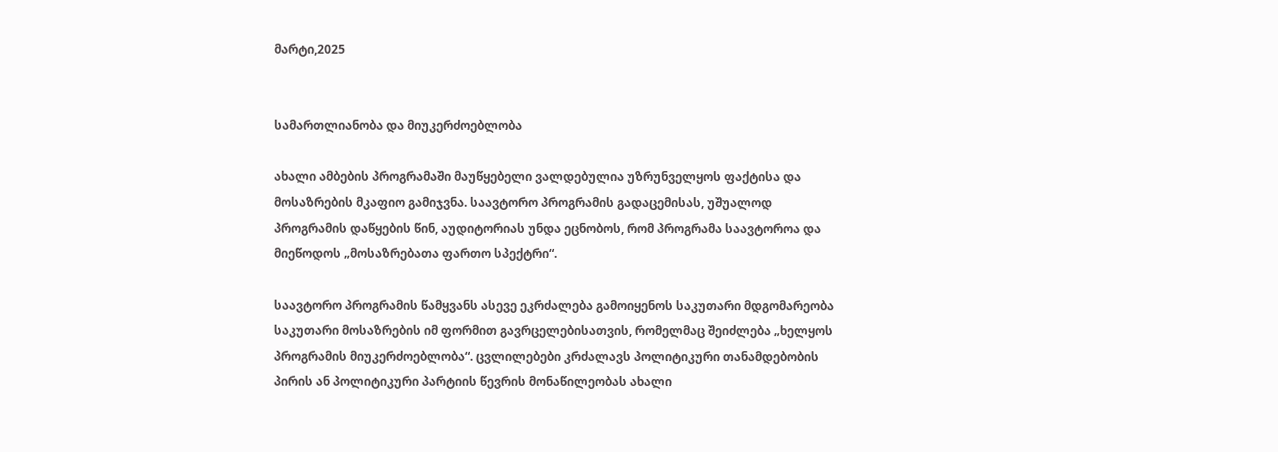მარტი,2025


სამართლიანობა და მიუკერძოებლობა

ახალი ამბების პროგრამაში მაუწყებელი ვალდებულია უზრუნველყოს ფაქტისა და მოსაზრების მკაფიო გამიჯვნა. საავტორო პროგრამის გადაცემისას, უშუალოდ პროგრამის დაწყების წინ, აუდიტორიას უნდა ეცნობოს, რომ პროგრამა საავტოროა და მიეწოდოს „მოსაზრებათა ფართო სპექტრი“.

საავტორო პროგრამის წამყვანს ასევე ეკრძალება გამოიყენოს საკუთარი მდგომარეობა საკუთარი მოსაზრების იმ ფორმით გავრცელებისათვის, რომელმაც შეიძლება „ხელყოს პროგრამის მიუკერძოებლობა“. ცვლილებები კრძალავს პოლიტიკური თანამდებობის პირის ან პოლიტიკური პარტიის წევრის მონაწილეობას ახალი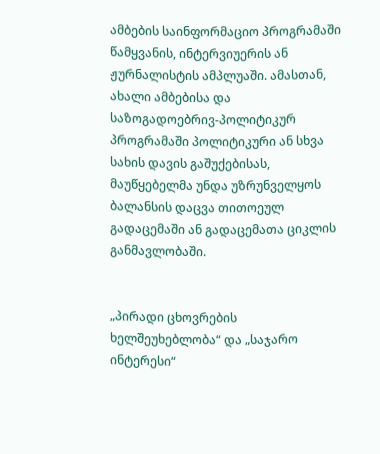ამბების საინფორმაციო პროგრამაში წამყვანის, ინტერვიუერის ან ჟურნალისტის ამპლუაში. ამასთან, ახალი ამბებისა და  საზოგადოებრივ-პოლიტიკურ პროგრამაში პოლიტიკური ან სხვა სახის დავის გაშუქებისას, მაუწყებელმა უნდა უზრუნველყოს ბალანსის დაცვა თითოეულ გადაცემაში ან გადაცემათა ციკლის განმავლობაში.


„პირადი ცხოვრების ხელშეუხებლობა“ და „საჯარო ინტერესი“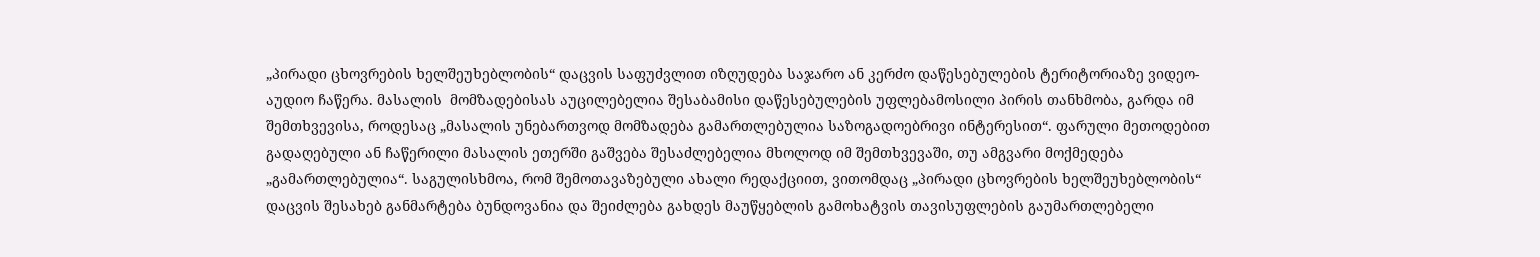„პირადი ცხოვრების ხელშეუხებლობის“ დაცვის საფუძვლით იზღუდება საჯარო ან კერძო დაწესებულების ტერიტორიაზე ვიდეო-აუდიო ჩაწერა. მასალის  მომზადებისას აუცილებელია შესაბამისი დაწესებულების უფლებამოსილი პირის თანხმობა, გარდა იმ შემთხვევისა, როდესაც „მასალის უნებართვოდ მომზადება გამართლებულია საზოგადოებრივი ინტერესით“. ფარული მეთოდებით გადაღებული ან ჩაწერილი მასალის ეთერში გაშვება შესაძლებელია მხოლოდ იმ შემთხვევაში, თუ ამგვარი მოქმედება „გამართლებულია“. საგულისხმოა, რომ შემოთავაზებული ახალი რედაქციით, ვითომდაც „პირადი ცხოვრების ხელშეუხებლობის“ დაცვის შესახებ განმარტება ბუნდოვანია და შეიძლება გახდეს მაუწყებლის გამოხატვის თავისუფლების გაუმართლებელი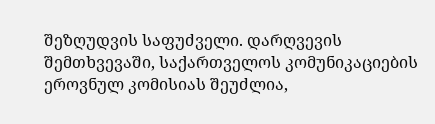შეზღუდვის საფუძველი. დარღვევის შემთხვევაში, საქართველოს კომუნიკაციების ეროვნულ კომისიას შეუძლია,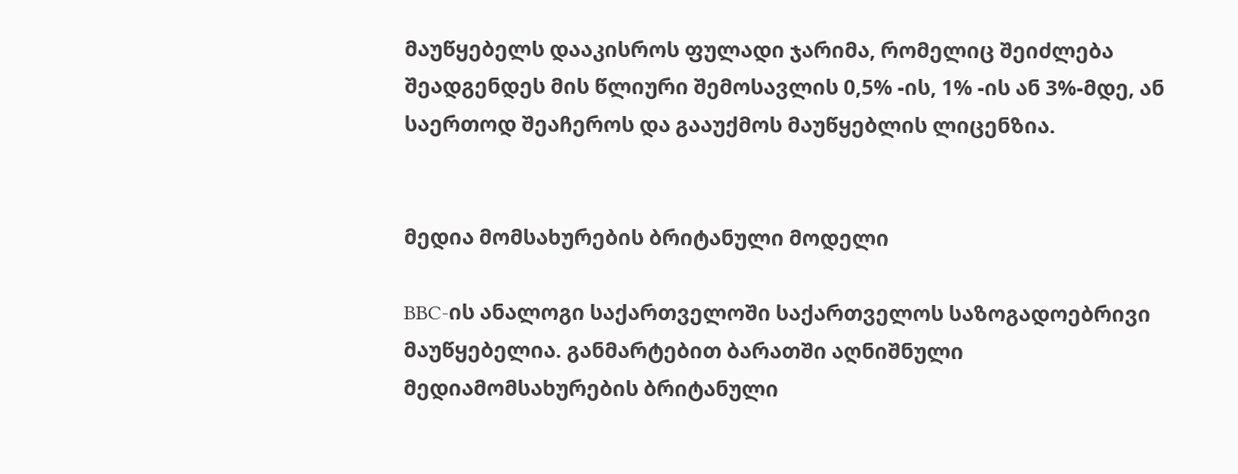მაუწყებელს დააკისროს ფულადი ჯარიმა, რომელიც შეიძლება შეადგენდეს მის წლიური შემოსავლის 0,5% -ის, 1% -ის ან 3%-მდე, ან საერთოდ შეაჩეროს და გააუქმოს მაუწყებლის ლიცენზია.


მედია მომსახურების ბრიტანული მოდელი

BBC-ის ანალოგი საქართველოში საქართველოს საზოგადოებრივი მაუწყებელია. განმარტებით ბარათში აღნიშნული მედიამომსახურების ბრიტანული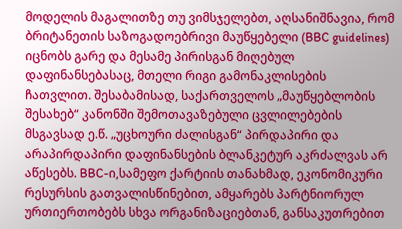მოდელის მაგალითზე თუ ვიმსჯელებთ, აღსანიშნავია, რომ ბრიტანეთის საზოგადოებრივი მაუწყებელი (BBC guidelines) იცნობს გარე და მესამე პირისგან მიღებულ დაფინანსებასაც, მთელი რიგი გამონაკლისების ჩათვლით. შესაბამისად, საქართველოს „მაუწყებლობის შესახებ“ კანონში შემოთავაზებული ცვლილებების მსგავსად ე.წ. „უცხოური ძალისგან“ პირდაპირი და არაპირდაპირი დაფინანსების ბლანკეტურ აკრძალვას არ აწესებს. BBC-ი,სამეფო ქარტიის თანახმად, ეკონომიკური რესურსის გათვალისწინებით, ამყარებს პარტნიორულ ურთიერთობებს სხვა ორგანიზაციებთან, განსაკუთრებით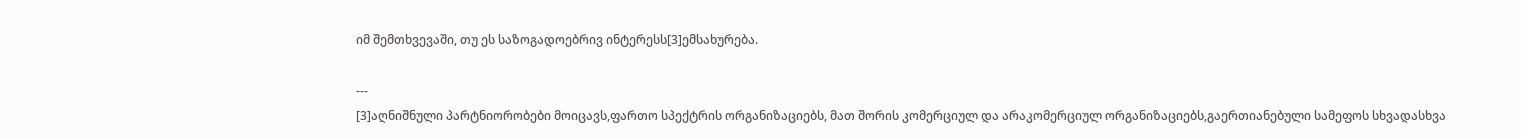იმ შემთხვევაში, თუ ეს საზოგადოებრივ ინტერესს[3]ემსახურება.

---
[3]აღნიშნული პარტნიორობები მოიცავს,ფართო სპექტრის ორგანიზაციებს, მათ შორის კომერციულ და არაკომერციულ ორგანიზაციებს,გაერთიანებული სამეფოს სხვადასხვა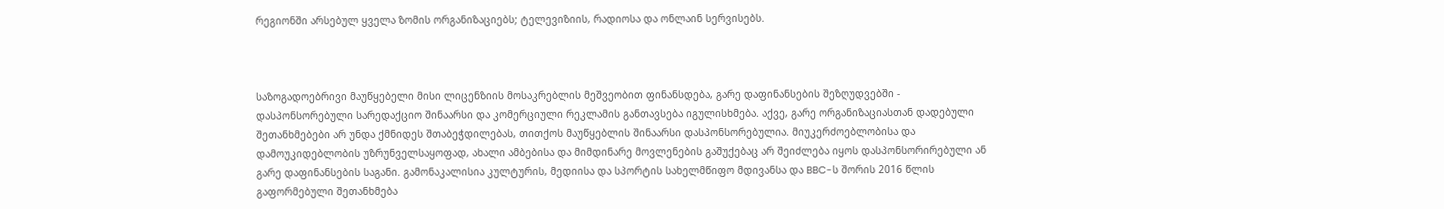რეგიონში არსებულ ყველა ზომის ორგანიზაციებს; ტელევიზიის, რადიოსა და ონლაინ სერვისებს.



საზოგადოებრივი მაუწყებელი მისი ლიცენზიის მოსაკრებლის მეშვეობით ფინანსდება, გარე დაფინანსების შეზღუდვებში - დასპონსორებული სარედაქციო შინაარსი და კომერციული რეკლამის განთავსება იგულისხმება. აქვე, გარე ორგანიზაციასთან დადებული შეთანხმებები არ უნდა ქმნიდეს შთაბეჭდილებას, თითქოს მაუწყებლის შინაარსი დასპონსორებულია. მიუკერძოებლობისა და დამოუკიდებლობის უზრუნველსაყოფად, ახალი ამბებისა და მიმდინარე მოვლენების გაშუქებაც არ შეიძლება იყოს დასპონსორირებული ან გარე დაფინანსების საგანი. გამონაკალისია კულტურის, მედიისა და სპორტის სახელმწიფო მდივანსა და BBC-ს შორის 2016 წლის გაფორმებული შეთანხმება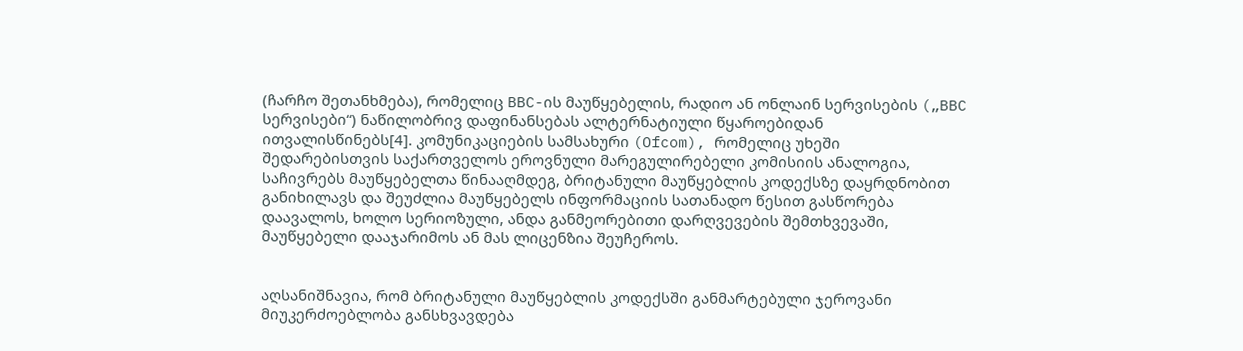(ჩარჩო შეთანხმება), რომელიც BBC-ის მაუწყებელის, რადიო ან ონლაინ სერვისების („BBC სერვისები“) ნაწილობრივ დაფინანსებას ალტერნატიული წყაროებიდან ითვალისწინებს[4]. კომუნიკაციების სამსახური (Ofcom), რომელიც უხეში შედარებისთვის საქართველოს ეროვნული მარეგულირებელი კომისიის ანალოგია, საჩივრებს მაუწყებელთა წინააღმდეგ, ბრიტანული მაუწყებლის კოდექსზე დაყრდნობით განიხილავს და შეუძლია მაუწყებელს ინფორმაციის სათანადო წესით გასწორება დაავალოს, ხოლო სერიოზული, ანდა განმეორებითი დარღვევების შემთხვევაში, მაუწყებელი დააჯარიმოს ან მას ლიცენზია შეუჩეროს.


აღსანიშნავია, რომ ბრიტანული მაუწყებლის კოდექსში განმარტებული ჯეროვანი მიუკერძოებლობა განსხვავდება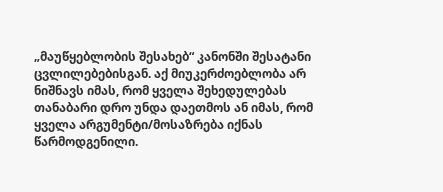„მაუწყებლობის შესახებ“ კანონში შესატანი ცვლილებებისგან. აქ მიუკერძოებლობა არ ნიშნავს იმას, რომ ყველა შეხედულებას თანაბარი დრო უნდა დაეთმოს ან იმას, რომ ყველა არგუმენტი/მოსაზრება იქნას წარმოდგენილი.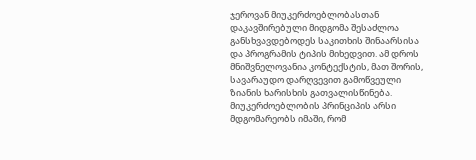ჯეროვან მიუკერძოებლობასთან დაკავშირებული მიდგომა შესაძლოა განსხვავდებოდეს საკითხის შინაარსისა და პროგრამის ტიპის მიხედვით. ამ დროს მნიშვნელოვანია კონტექსტის, მათ შორის, სავარაუდო დარღვევით გამოწვეული ზიანის ხარისხის გათვალისწინება. მიუკერძოებლობის პრინციპის არსი მდგომარეობს იმაში, რომ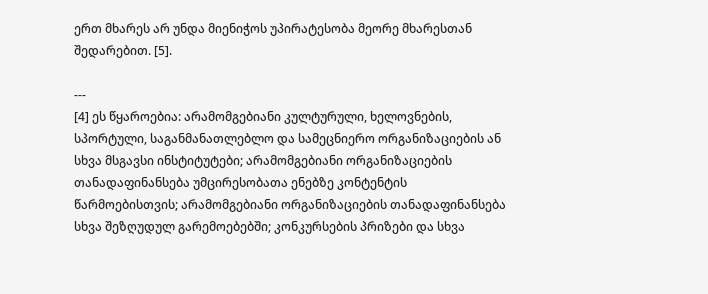ერთ მხარეს არ უნდა მიენიჭოს უპირატესობა მეორე მხარესთან შედარებით. [5].

---
[4] ეს წყაროებია: არამომგებიანი კულტურული, ხელოვნების, სპორტული, საგანმანათლებლო და სამეცნიერო ორგანიზაციების ან სხვა მსგავსი ინსტიტუტები; არამომგებიანი ორგანიზაციების თანადაფინანსება უმცირესობათა ენებზე კონტენტის წარმოებისთვის; არამომგებიანი ორგანიზაციების თანადაფინანსება სხვა შეზღუდულ გარემოებებში; კონკურსების პრიზები და სხვა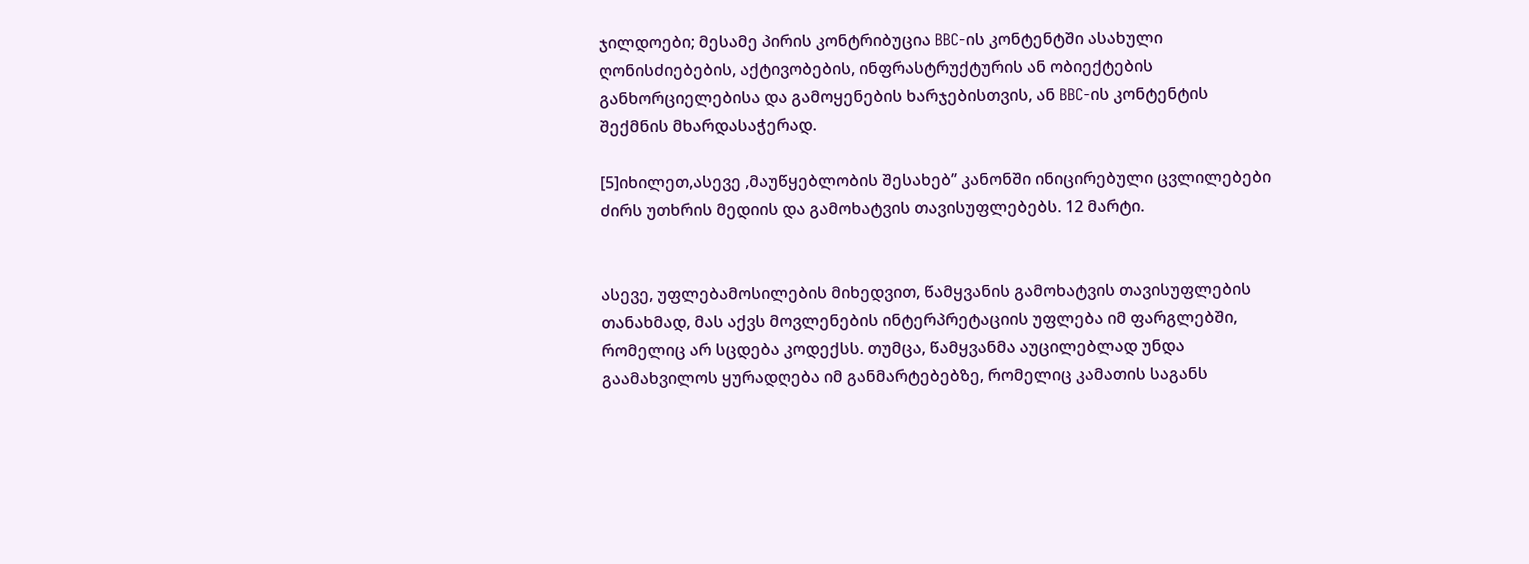ჯილდოები; მესამე პირის კონტრიბუცია BBC-ის კონტენტში ასახული ღონისძიებების, აქტივობების, ინფრასტრუქტურის ან ობიექტების განხორციელებისა და გამოყენების ხარჯებისთვის, ან BBC-ის კონტენტის შექმნის მხარდასაჭერად.

[5]იხილეთ,ასევე ,მაუწყებლობის შესახებ’’ კანონში ინიცირებული ცვლილებები ძირს უთხრის მედიის და გამოხატვის თავისუფლებებს. 12 მარტი.


ასევე, უფლებამოსილების მიხედვით, წამყვანის გამოხატვის თავისუფლების თანახმად, მას აქვს მოვლენების ინტერპრეტაციის უფლება იმ ფარგლებში, რომელიც არ სცდება კოდექსს. თუმცა, წამყვანმა აუცილებლად უნდა გაამახვილოს ყურადღება იმ განმარტებებზე, რომელიც კამათის საგანს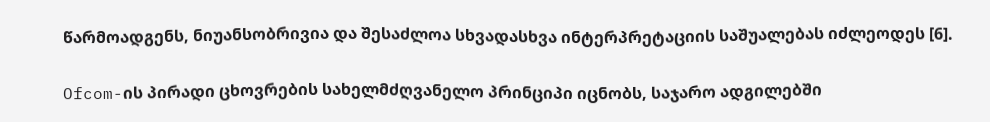წარმოადგენს, ნიუანსობრივია და შესაძლოა სხვადასხვა ინტერპრეტაციის საშუალებას იძლეოდეს [6].

Ofcom-ის პირადი ცხოვრების სახელმძღვანელო პრინციპი იცნობს, საჯარო ადგილებში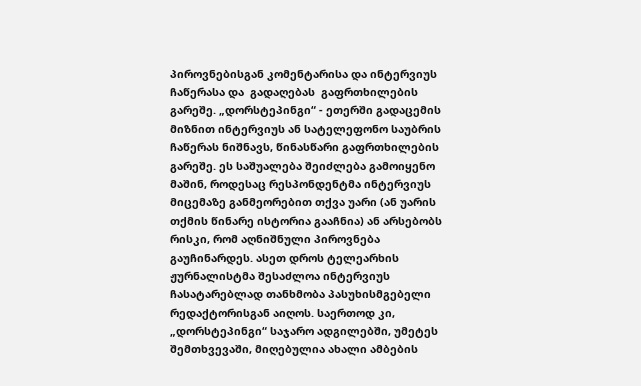პიროვნებისგან კომენტარისა და ინტერვიუს ჩაწერასა და  გადაღებას  გაფრთხილების გარეშე. „დორსტეპინგი“ - ეთერში გადაცემის მიზნით ინტერვიუს ან სატელეფონო საუბრის ჩაწერას ნიშნავს, წინასწარი გაფრთხილების გარეშე. ეს საშუალება შეიძლება გამოიყენო მაშინ, როდესაც რესპონდენტმა ინტერვიუს მიცემაზე განმეორებით თქვა უარი (ან უარის თქმის წინარე ისტორია გააჩნია) ან არსებობს რისკი, რომ აღნიშნული პიროვნება გაუჩინარდეს. ასეთ დროს ტელეარხის ჟურნალისტმა შესაძლოა ინტერვიუს ჩასატარებლად თანხმობა პასუხისმგებელი რედაქტორისგან აიღოს. საერთოდ კი, „დორსტეპინგი“ საჯარო ადგილებში, უმეტეს შემთხვევაში, მიღებულია ახალი ამბების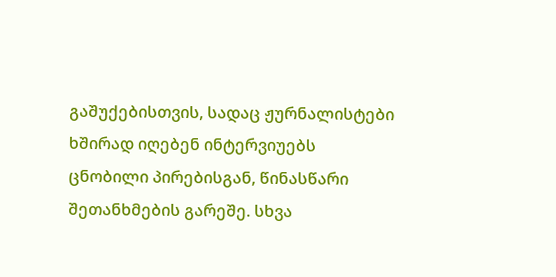გაშუქებისთვის, სადაც ჟურნალისტები ხშირად იღებენ ინტერვიუებს ცნობილი პირებისგან, წინასწარი შეთანხმების გარეშე. სხვა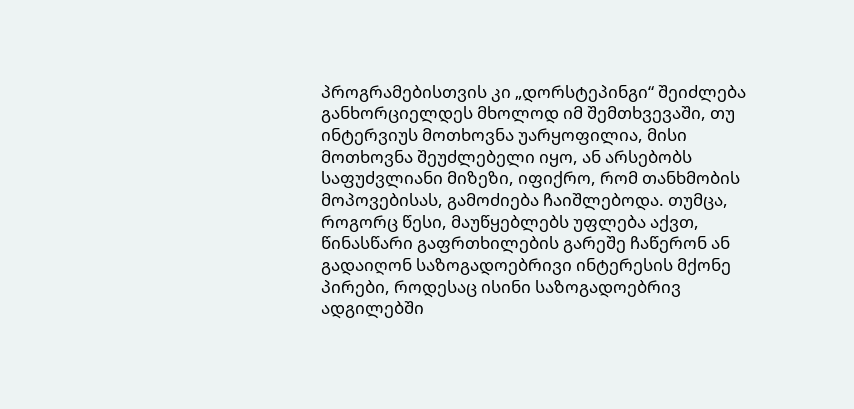პროგრამებისთვის კი „დორსტეპინგი“ შეიძლება განხორციელდეს მხოლოდ იმ შემთხვევაში, თუ ინტერვიუს მოთხოვნა უარყოფილია, მისი მოთხოვნა შეუძლებელი იყო, ან არსებობს საფუძვლიანი მიზეზი, იფიქრო, რომ თანხმობის მოპოვებისას, გამოძიება ჩაიშლებოდა. თუმცა, როგორც წესი, მაუწყებლებს უფლება აქვთ, წინასწარი გაფრთხილების გარეშე ჩაწერონ ან გადაიღონ საზოგადოებრივი ინტერესის მქონე პირები, როდესაც ისინი საზოგადოებრივ ადგილებში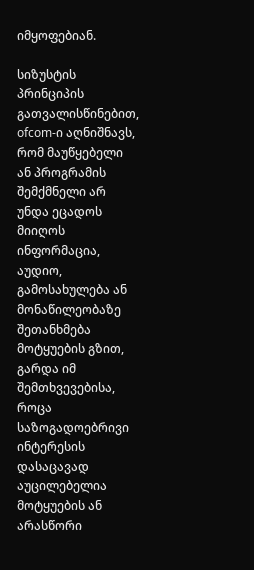იმყოფებიან.

სიზუსტის პრინციპის გათვალისწინებით, ofcom-ი აღნიშნავს, რომ მაუწყებელი ან პროგრამის შემქმნელი არ უნდა ეცადოს მიიღოს ინფორმაცია, აუდიო, გამოსახულება ან მონაწილეობაზე შეთანხმება მოტყუების გზით, გარდა იმ შემთხვევებისა, როცა საზოგადოებრივი ინტერესის დასაცავად აუცილებელია მოტყუების ან არასწორი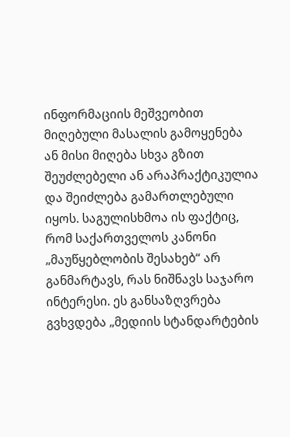ინფორმაციის მეშვეობით მიღებული მასალის გამოყენება ან მისი მიღება სხვა გზით შეუძლებელი ან არაპრაქტიკულია და შეიძლება გამართლებული იყოს. საგულისხმოა ის ფაქტიც, რომ საქართველოს კანონი „მაუწყებლობის შესახებ“ არ განმარტავს, რას ნიშნავს საჯარო ინტერესი. ეს განსაზღვრება გვხვდება „მედიის სტანდარტების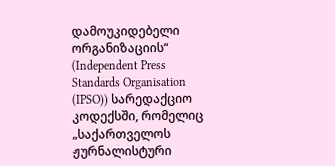დამოუკიდებელი ორგანიზაციის“ (Independent Press Standards Organisation (IPSO)) სარედაქციო კოდექსში, რომელიც „საქართველოს ჟურნალისტური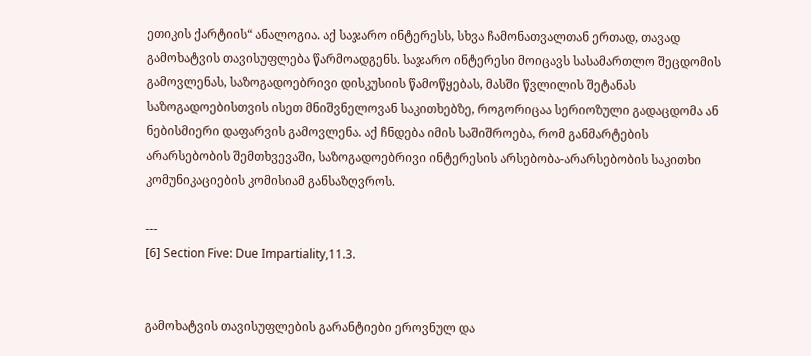ეთიკის ქარტიის“ ანალოგია. აქ საჯარო ინტერესს, სხვა ჩამონათვალთან ერთად, თავად გამოხატვის თავისუფლება წარმოადგენს. საჯარო ინტერესი მოიცავს სასამართლო შეცდომის გამოვლენას, საზოგადოებრივი დისკუსიის წამოწყებას, მასში წვლილის შეტანას საზოგადოებისთვის ისეთ მნიშვნელოვან საკითხებზე, როგორიცაა სერიოზული გადაცდომა ან ნებისმიერი დაფარვის გამოვლენა. აქ ჩნდება იმის საშიშროება, რომ განმარტების არარსებობის შემთხვევაში, საზოგადოებრივი ინტერესის არსებობა-არარსებობის საკითხი კომუნიკაციების კომისიამ განსაზღვროს.

---
[6] Section Five: Due Impartiality,11.3.


გამოხატვის თავისუფლების გარანტიები ეროვნულ და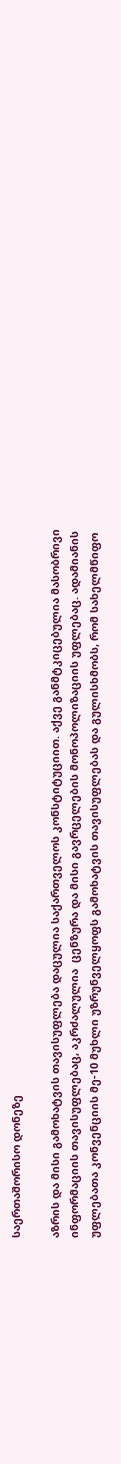საერთაშორისო დონეზე

აზრის და მისი გამოხატვის თავისუფლება დაცულია საქართველოს კონსტიტუციით. აქვე განმტკიცებულია მასობრივი ინფორმაციის თავისუფლებაც, აკრძალულია  ცენზურა და მისი გავრცელების მონოპოლიზაციის უფლებაც. ადამიანის უფლებათა კონვენციის მე-10 მუხლი უზრუნველყოფს გამოხატვის თავისუფლებას და გულისხმობს, რომ სახელმწიფო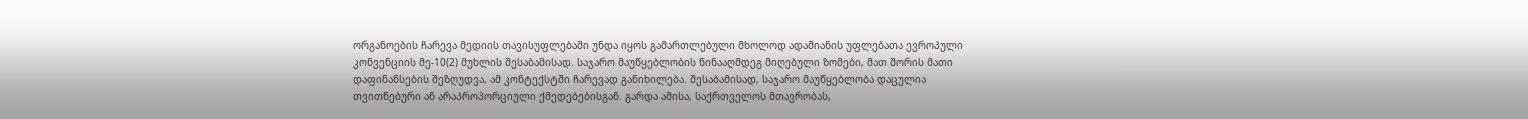ორგანოების ჩარევა მედიის თავისუფლებაში უნდა იყოს გამართლებული მხოლოდ ადამიანის უფლებათა ევროპული კონვენციის მე-10(2) მუხლის შესაბამისად. საჯარო მაუწყებლობის წინააღმდეგ მიღებული ზომები, მათ შორის მათი დაფინანსების შეზღუდვა, ამ კონტექსტში ჩარევად განიხილება. შესაბამისად, საჯარო მაუწყებლობა დაცულია თვითნებური ან არაპროპორციული ქმედებებისგან. გარდა ამისა, საქრთველოს მთავრობას,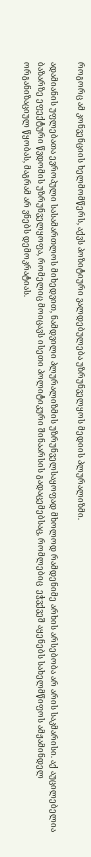როგორც ამ კონვენციის ხელმომწერს, აქვს პოზიტიური ვალდებულება უზრუნველყოს მედიის პლურალიზმი.

ადამიანის უფლებათა ევროპული სასამართლოს მიხედვით, ნამდვილი პლურალიზმის უზრუნველსაყოფად მხოლოდ რამდენიმე არხის არსებობა არ არის საკმარისი. აქ აუცილებელია ბაზარზე ეფექტური წვდომის უზრუნველყოფა, რომელიც მოიცავს ისეთი პოლიტიკური შინაარსის გადაცემებსაც, რომლებიც  ეჭვქვეშ აყენებს სახელმწიფოს ამჟამინდელ ორგანიზაციულ წყობას, მაგრამ არ ვნებს დემოკრატიას.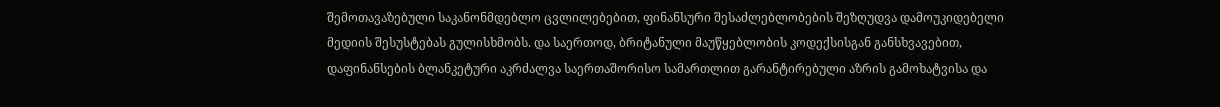შემოთავაზებული საკანონმდებლო ცვლილებებით, ფინანსური შესაძლებლობების შეზღუდვა დამოუკიდებელი მედიის შესუსტებას გულისხმობს. და საერთოდ, ბრიტანული მაუწყებლობის კოდექსისგან განსხვავებით, დაფინანსების ბლანკეტური აკრძალვა საერთაშორისო სამართლით გარანტირებული აზრის გამოხატვისა და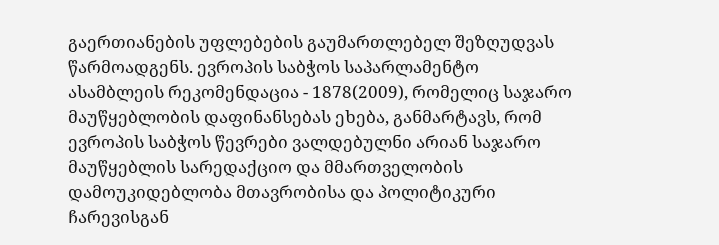გაერთიანების უფლებების გაუმართლებელ შეზღუდვას წარმოადგენს. ევროპის საბჭოს საპარლამენტო ასამბლეის რეკომენდაცია - 1878(2009), რომელიც საჯარო მაუწყებლობის დაფინანსებას ეხება, განმარტავს, რომ ევროპის საბჭოს წევრები ვალდებულნი არიან საჯარო მაუწყებლის სარედაქციო და მმართველობის დამოუკიდებლობა მთავრობისა და პოლიტიკური ჩარევისგან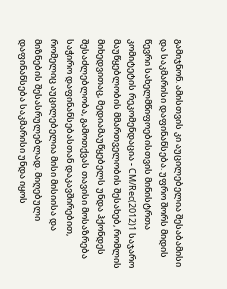გამიჯნონ. ამისთვის კი აუცილებელია შესაბამისი და საკმარისი დაფინანსება. უფრო შორს მიდის წევრი სახელმწიფოებისთვის მინისტრთა კომიტეტის რეკომენდაცია - CM/Rec(2012)1 საჯარო მაუწყებლობის მმართველობის შესახებ, რომლის მიხედვითაც, მედიამაუწყებელს უნდა ჰქონდეს შესაძლებლობა, გამოთქვას თავისი მოსაზრება საჭირო დაფინანსებასთან დაკავშირებით, რომელიც აუცილებელია მისი მისიისა და მიზნების შესასრულებლად. მიღებული დაფინანსება საკმარისი უნდა იყოს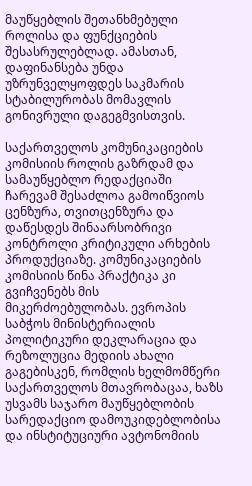მაუწყებლის შეთანხმებული როლისა და ფუნქციების შესასრულებლად. ამასთან, დაფინანსება უნდა უზრუნველყოფდეს საკმარის სტაბილურობას მომავლის გონივრული დაგეგმვისთვის.

საქართველოს კომუნიკაციების კომისიის როლის გაზრდამ და სამაუწყებლო რედაქციაში ჩარევამ შესაძლოა გამოიწვიოს ცენზურა, თვითცენზურა და დაწესდეს შინაარსობრივი კონტროლი კრიტიკული არხების პროდუქციაზე. კომუნიკაციების კომისიის წინა პრაქტიკა კი გვიჩვენებს მის მიკერძოებულობას. ევროპის საბჭოს მინისტერიალის პოლიტიკური დეკლარაცია და რეზოლუცია მედიის ახალი გაგებისკენ, რომლის ხელმომწერი საქართველოს მთავრობაცაა, ხაზს უსვამს საჯარო მაუწყებლობის სარედაქციო დამოუკიდებლობისა და ინსტიტუციური ავტონომიის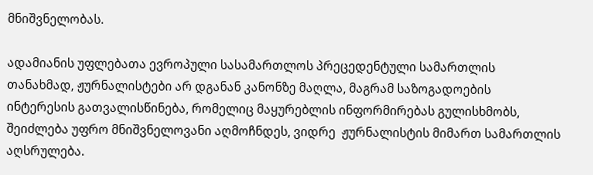მნიშვნელობას.

ადამიანის უფლებათა ევროპული სასამართლოს პრეცედენტული სამართლის თანახმად, ჟურნალისტები არ დგანან კანონზე მაღლა, მაგრამ საზოგადოების ინტერესის გათვალისწინება, რომელიც მაყურებლის ინფორმირებას გულისხმობს, შეიძლება უფრო მნიშვნელოვანი აღმოჩნდეს, ვიდრე  ჟურნალისტის მიმართ სამართლის აღსრულება.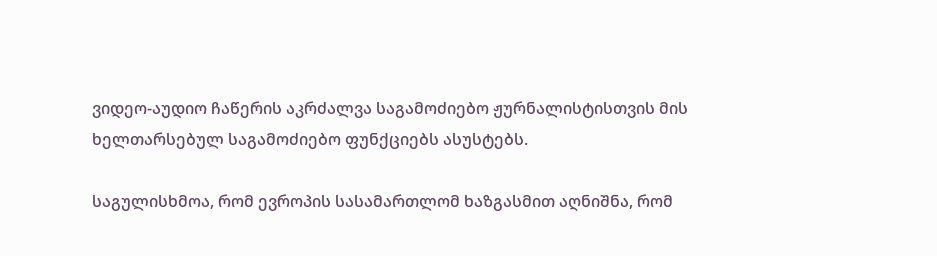ვიდეო-აუდიო ჩაწერის აკრძალვა საგამოძიებო ჟურნალისტისთვის მის ხელთარსებულ საგამოძიებო ფუნქციებს ასუსტებს.

საგულისხმოა, რომ ევროპის სასამართლომ ხაზგასმით აღნიშნა, რომ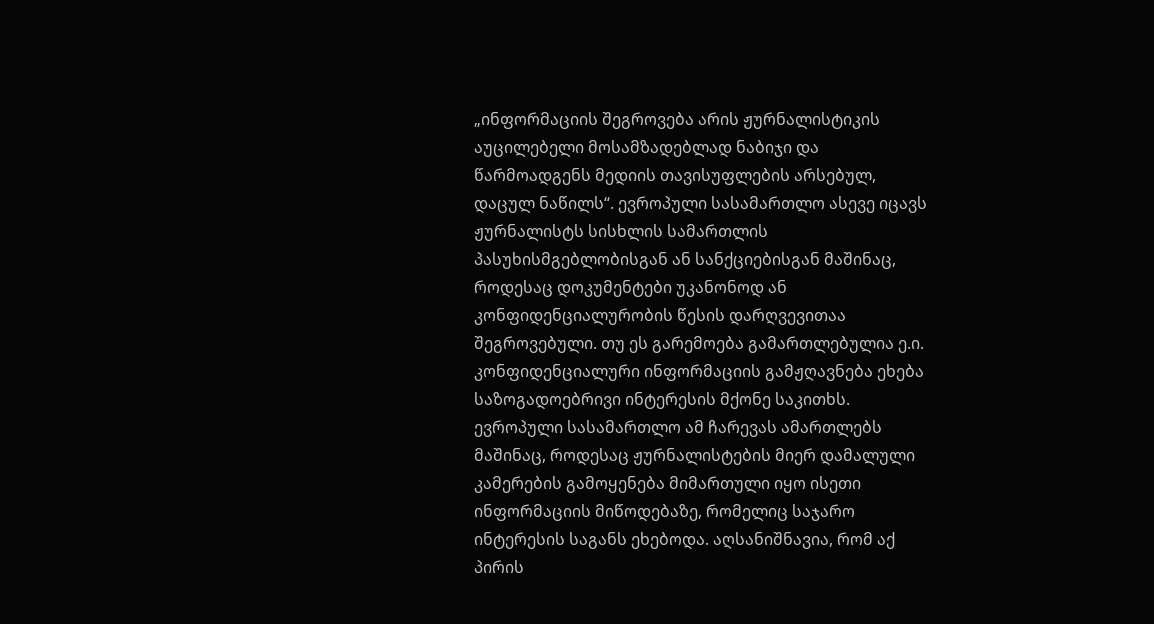„ინფორმაციის შეგროვება არის ჟურნალისტიკის აუცილებელი მოსამზადებლად ნაბიჯი და წარმოადგენს მედიის თავისუფლების არსებულ, დაცულ ნაწილს“. ევროპული სასამართლო ასევე იცავს ჟურნალისტს სისხლის სამართლის პასუხისმგებლობისგან ან სანქციებისგან მაშინაც, როდესაც დოკუმენტები უკანონოდ ან კონფიდენციალურობის წესის დარღვევითაა შეგროვებული. თუ ეს გარემოება გამართლებულია ე.ი. კონფიდენციალური ინფორმაციის გამჟღავნება ეხება საზოგადოებრივი ინტერესის მქონე საკითხს. ევროპული სასამართლო ამ ჩარევას ამართლებს მაშინაც, როდესაც ჟურნალისტების მიერ დამალული კამერების გამოყენება მიმართული იყო ისეთი ინფორმაციის მიწოდებაზე, რომელიც საჯარო ინტერესის საგანს ეხებოდა. აღსანიშნავია, რომ აქ პირის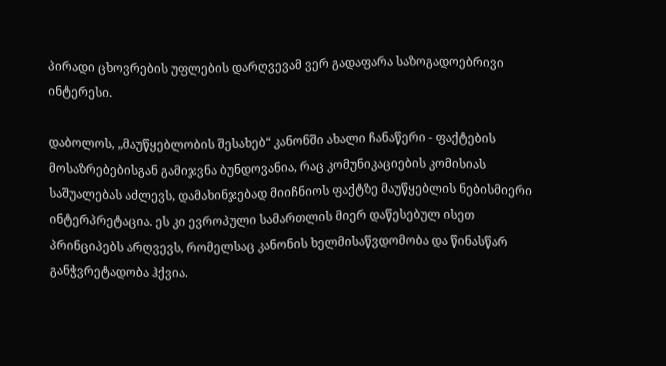პირადი ცხოვრების უფლების დარღვევამ ვერ გადაფარა საზოგადოებრივი ინტერესი.

დაბოლოს, „მაუწყებლობის შესახებ“ კანონში ახალი ჩანაწერი - ფაქტების მოსაზრებებისგან გამიჯვნა ბუნდოვანია, რაც კომუნიკაციების კომისიას საშუალებას აძლევს, დამახინჯებად მიიჩნიოს ფაქტზე მაუწყებლის ნებისმიერი ინტერპრეტაცია. ეს კი ევროპული სამართლის მიერ დაწესებულ ისეთ პრინციპებს არღვევს, რომელსაც კანონის ხელმისაწვდომობა და წინასწარ განჭვრეტადობა ჰქვია.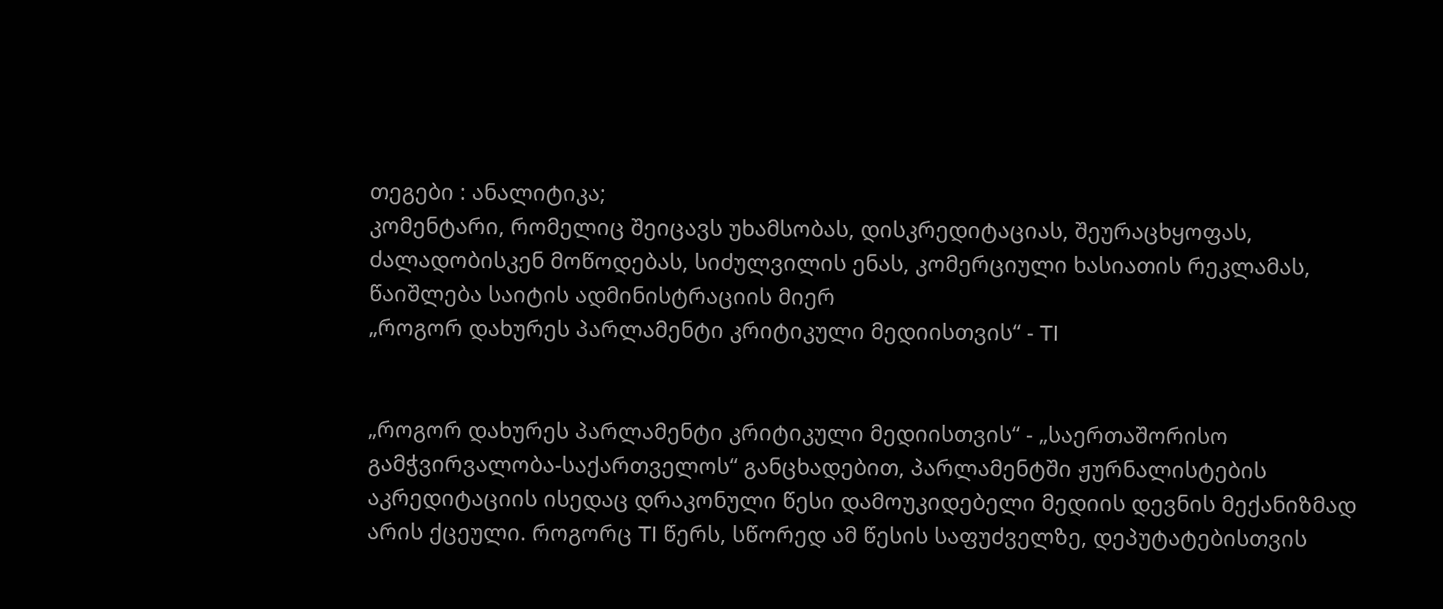თეგები : ანალიტიკა;
კომენტარი, რომელიც შეიცავს უხამსობას, დისკრედიტაციას, შეურაცხყოფას, ძალადობისკენ მოწოდებას, სიძულვილის ენას, კომერციული ხასიათის რეკლამას, წაიშლება საიტის ადმინისტრაციის მიერ
„როგორ დახურეს პარლამენტი კრიტიკული მედიისთვის“ - TI


„როგორ დახურეს პარლამენტი კრიტიკული მედიისთვის“ - „საერთაშორისო გამჭვირვალობა-საქართველოს“ განცხადებით, პარლამენტში ჟურნალისტების აკრედიტაციის ისედაც დრაკონული წესი დამოუკიდებელი მედიის დევნის მექანიზმად არის ქცეული. როგორც TI წერს, სწორედ ამ წესის საფუძველზე, დეპუტატებისთვის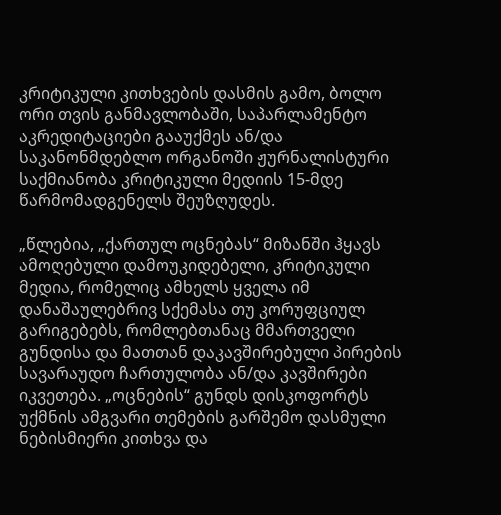კრიტიკული კითხვების დასმის გამო, ბოლო ორი თვის განმავლობაში, საპარლამენტო აკრედიტაციები გააუქმეს ან/და საკანონმდებლო ორგანოში ჟურნალისტური საქმიანობა კრიტიკული მედიის 15-მდე წარმომადგენელს შეუზღუდეს.

„წლებია, „ქართულ ოცნებას“ მიზანში ჰყავს ამოღებული დამოუკიდებელი, კრიტიკული მედია, რომელიც ამხელს ყველა იმ დანაშაულებრივ სქემასა თუ კორუფციულ გარიგებებს, რომლებთანაც მმართველი გუნდისა და მათთან დაკავშირებული პირების სავარაუდო ჩართულობა ან/და კავშირები იკვეთება. „ოცნების“ გუნდს დისკოფორტს უქმნის ამგვარი თემების გარშემო დასმული ნებისმიერი კითხვა და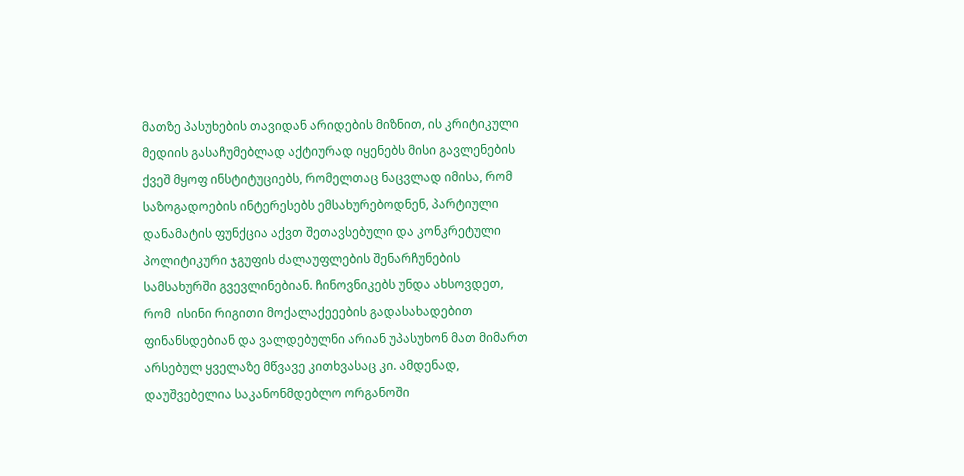მათზე პასუხების თავიდან არიდების მიზნით, ის კრიტიკული მედიის გასაჩუმებლად აქტიურად იყენებს მისი გავლენების ქვეშ მყოფ ინსტიტუციებს, რომელთაც ნაცვლად იმისა, რომ საზოგადოების ინტერესებს ემსახურებოდნენ, პარტიული დანამატის ფუნქცია აქვთ შეთავსებული და კონკრეტული პოლიტიკური ჯგუფის ძალაუფლების შენარჩუნების სამსახურში გვევლინებიან. ჩინოვნიკებს უნდა ახსოვდეთ, რომ  ისინი რიგითი მოქალაქეეების გადასახადებით ფინანსდებიან და ვალდებულნი არიან უპასუხონ მათ მიმართ არსებულ ყველაზე მწვავე კითხვასაც კი. ამდენად, დაუშვებელია საკანონმდებლო ორგანოში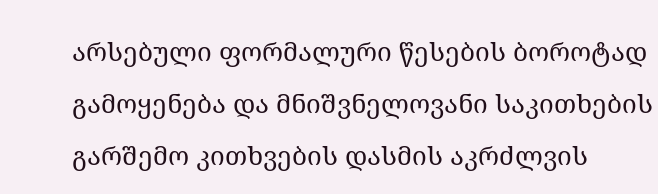არსებული ფორმალური წესების ბოროტად გამოყენება და მნიშვნელოვანი საკითხების გარშემო კითხვების დასმის აკრძლვის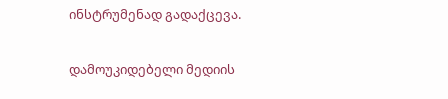ინსტრუმენად გადაქცევა.

დამოუკიდებელი მედიის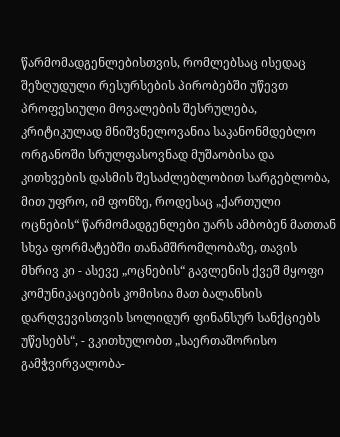წარმომადგენლებისთვის, რომლებსაც ისედაც შეზღუდული რესურსების პირობებში უწევთ პროფესიული მოვალების შესრულება, კრიტიკულად მნიშვნელოვანია საკანონმდებლო ორგანოში სრულფასოვნად მუშაობისა და კითხვების დასმის შესაძლებლობით სარგებლობა, მით უფრო, იმ ფონზე, როდესაც „ქართული ოცნების“ წარმომადგენლები უარს ამბობენ მათთან სხვა ფორმატებში თანამშრომლობაზე, თავის მხრივ კი - ასევე „ოცნების“ გავლენის ქვეშ მყოფი კომუნიკაციების კომისია მათ ბალანსის დარღვევისთვის სოლიდურ ფინანსურ სანქციებს უწესებს“, - ვკითხულობთ „საერთაშორისო გამჭვირვალობა-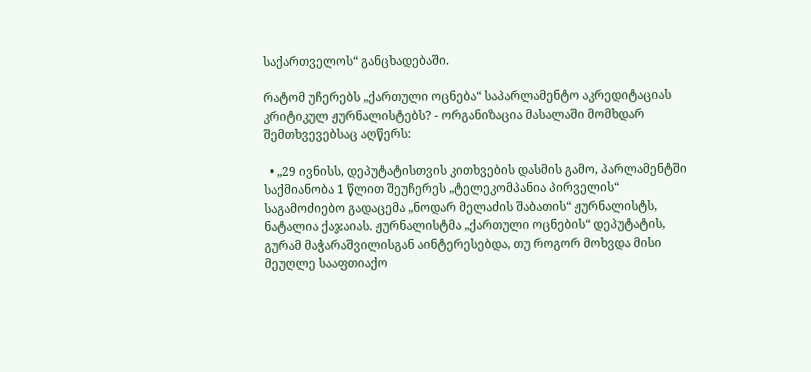საქართველოს“ განცხადებაში.

რატომ უჩერებს „ქართული ოცნება“ საპარლამენტო აკრედიტაციას კრიტიკულ ჟურნალისტებს? - ორგანიზაცია მასალაში მომხდარ შემთხვევებსაც აღწერს:

  • „29 ივნისს, დეპუტატისთვის კითხვების დასმის გამო, პარლამენტში საქმიანობა 1 წლით შეუჩერეს „ტელეკომპანია პირველის“ საგამოძიებო გადაცემა „ნოდარ მელაძის შაბათის“ ჟურნალისტს, ნატალია ქაჯაიას. ჟურნალისტმა „ქართული ოცნების“ დეპუტატის, გურამ მაჭარაშვილისგან აინტერესებდა, თუ როგორ მოხვდა მისი მეუღლე სააფთიაქო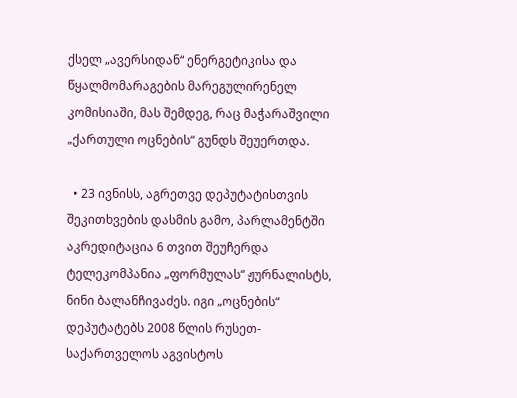ქსელ „ავერსიდან“ ენერგეტიკისა და წყალმომარაგების მარეგულირენელ კომისიაში, მას შემდეგ, რაც მაჭარაშვილი „ქართული ოცნების“ გუნდს შეუერთდა.

  • 23 ივნისს, აგრეთვე დეპუტატისთვის შეკითხვების დასმის გამო, პარლამენტში აკრედიტაცია 6 თვით შეუჩერდა ტელეკომპანია „ფორმულას“ ჟურნალისტს, ნინი ბალანჩივაძეს. იგი „ოცნების“ დეპუტატებს 2008 წლის რუსეთ-საქართველოს აგვისტოს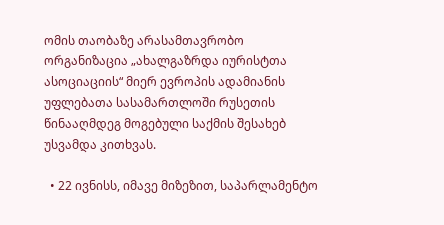ომის თაობაზე არასამთავრობო ორგანიზაცია „ახალგაზრდა იურისტთა ასოციაციის“ მიერ ევროპის ადამიანის უფლებათა სასამართლოში რუსეთის წინააღმდეგ მოგებული საქმის შესახებ უსვამდა კითხვას.

  • 22 ივნისს, იმავე მიზეზით, საპარლამენტო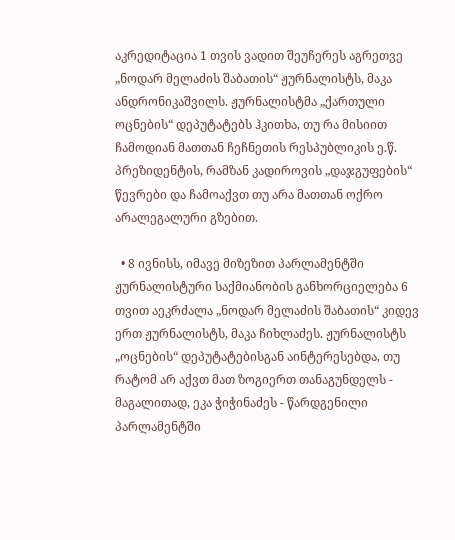აკრედიტაცია 1 თვის ვადით შეუჩერეს აგრეთვე „ნოდარ მელაძის შაბათის“ ჟურნალისტს, მაკა ანდრონიკაშვილს. ჟურნალისტმა „ქართული ოცნების“ დეპუტატებს ჰკითხა, თუ რა მისიით ჩამოდიან მათთან ჩეჩნეთის რესპუბლიკის ე.წ. პრეზიდენტის, რამზან კადიროვის „დაჯგუფების“ წევრები და ჩამოაქვთ თუ არა მათთან ოქრო არალეგალური გზებით.

  • 8 ივნისს, იმავე მიზეზით პარლამენტში ჟურნალისტური საქმიანობის განხორციელება 6 თვით აეკრძალა „ნოდარ მელაძის შაბათის“ კიდევ ერთ ჟურნალისტს, მაკა ჩიხლაძეს. ჟურნალისტს „ოცნების“ დეპუტატებისგან აინტერესებდა, თუ რატომ არ აქვთ მათ ზოგიერთ თანაგუნდელს - მაგალითად, ეკა ჭიჭინაძეს - წარდგენილი პარლამენტში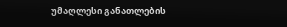უმაღლესი განათლების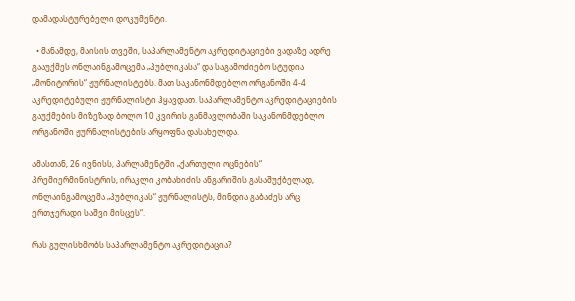დამადასტურებელი დოკუმენტი.

  • მანამდე, მაისის თვეში, საპარლამენტო აკრედიტაციები ვადაზე ადრე გააუქმეს ონლაინგამოცემა „პუბლიკასა“ და საგამოძიებო სტუდია „მონიტორის“ ჟურნალისტებს. მათ საკანონმდებლო ორგანოში 4-4 აკრედიტებული ჟურნალისტი ჰყავდათ. საპარლამენტო აკრედიტაციების გაუქმების მიზეზად ბოლო 10 კვირის განმავლობაში საკანონმდებლო ორგანოში ჟურნალისტების არყოფნა დასახელდა.

ამასთან, 26 ივნისს, პარლამენტში „ქართული ოცნების“ პრემიერმინისტრის, ირაკლი კობახიძის ანგარიშის გასაშუქბელად, ონლაინგამოცემა „პუბლიკას“ ჟურნალისტს, მინდია გაბაძეს არც ერთჯერადი საშვი მისცეს“.

რას გულისხმობს საპარლამენტო აკრედიტაცია?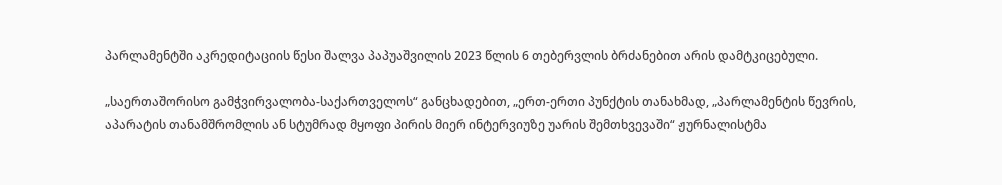პარლამენტში აკრედიტაციის წესი შალვა პაპუაშვილის 2023 წლის 6 თებერვლის ბრძანებით არის დამტკიცებული.

„საერთაშორისო გამჭვირვალობა-საქართველოს“ განცხადებით, „ერთ-ერთი პუნქტის თანახმად, „პარლამენტის წევრის, აპარატის თანამშრომლის ან სტუმრად მყოფი პირის მიერ ინტერვიუზე უარის შემთხვევაში“ ჟურნალისტმა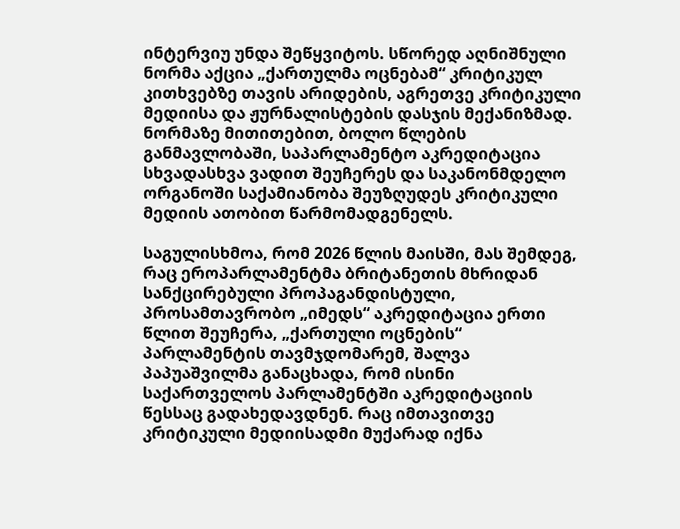ინტერვიუ უნდა შეწყვიტოს. სწორედ აღნიშნული ნორმა აქცია „ქართულმა ოცნებამ“ კრიტიკულ კითხვებზე თავის არიდების, აგრეთვე კრიტიკული მედიისა და ჟურნალისტების დასჯის მექანიზმად. ნორმაზე მითითებით, ბოლო წლების განმავლობაში, საპარლამენტო აკრედიტაცია სხვადასხვა ვადით შეუჩერეს და საკანონმდელო ორგანოში საქამიანობა შეუზღუდეს კრიტიკული მედიის ათობით წარმომადგენელს.

საგულისხმოა, რომ 2026 წლის მაისში, მას შემდეგ, რაც ეროპარლამენტმა ბრიტანეთის მხრიდან სანქცირებული პროპაგანდისტული, პროსამთავრობო „იმედს“ აკრედიტაცია ერთი წლით შეუჩერა, „ქართული ოცნების“ პარლამენტის თავმჯდომარემ, შალვა პაპუაშვილმა განაცხადა, რომ ისინი საქართველოს პარლამენტში აკრედიტაციის წესსაც გადახედავდნენ. რაც იმთავითვე კრიტიკული მედიისადმი მუქარად იქნა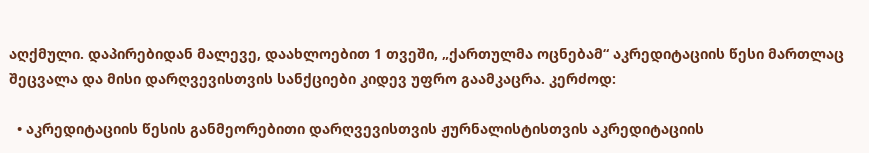აღქმული. დაპირებიდან მალევე, დაახლოებით 1 თვეში, „ქართულმა ოცნებამ“ აკრედიტაციის წესი მართლაც შეცვალა და მისი დარღვევისთვის სანქციები კიდევ უფრო გაამკაცრა. კერძოდ:

  • აკრედიტაციის წესის განმეორებითი დარღვევისთვის ჟურნალისტისთვის აკრედიტაციის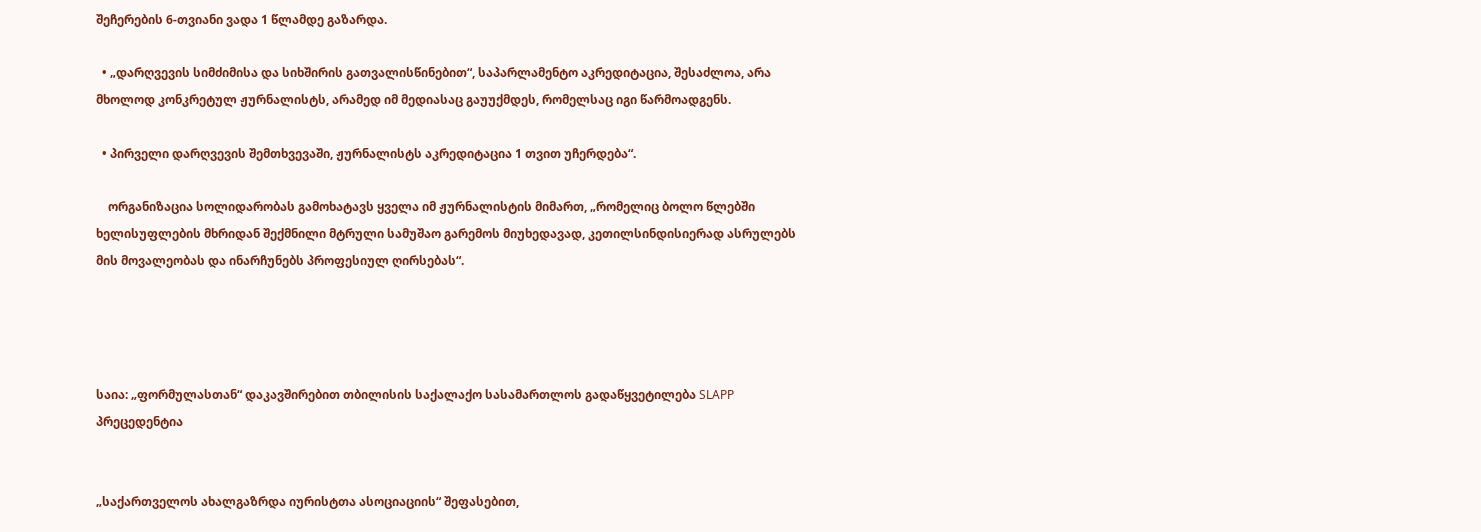შეჩერების 6-თვიანი ვადა 1 წლამდე გაზარდა.

  • „დარღვევის სიმძიმისა და სიხშირის გათვალისწინებით“, საპარლამენტო აკრედიტაცია, შესაძლოა, არა მხოლოდ კონკრეტულ ჟურნალისტს, არამედ იმ მედიასაც გაუუქმდეს, რომელსაც იგი წარმოადგენს.

  • პირველი დარღვევის შემთხვევაში, ჟურნალისტს აკრედიტაცია 1 თვით უჩერდება“.

    ორგანიზაცია სოლიდარობას გამოხატავს ყველა იმ ჟურნალისტის მიმართ, „რომელიც ბოლო წლებში ხელისუფლების მხრიდან შექმნილი მტრული სამუშაო გარემოს მიუხედავად, კეთილსინდისიერად ასრულებს მის მოვალეობას და ინარჩუნებს პროფესიულ ღირსებას“.




საია: „ფორმულასთან“ დაკავშირებით თბილისის საქალაქო სასამართლოს გადაწყვეტილება SLAPP პრეცედენტია


„საქართველოს ახალგაზრდა იურისტთა ასოციაციის“ შეფასებით,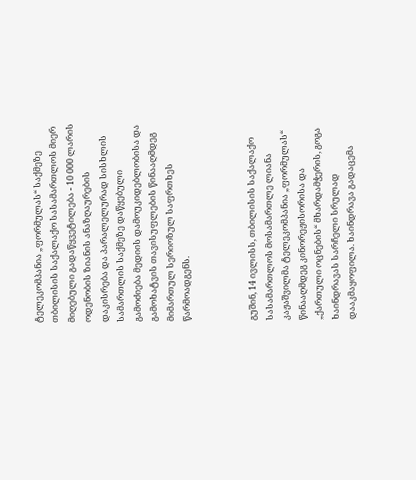ტელეკომპანია „ფორმულას“ საქმეზე თბილისის საქალაქო სასამართლოს მიერ მიღებული გადაწყვეტილება - 10 000 ლარის ოდენობის ზიანის ანაზღაურების დაკისრება და პარალელურად სისხლის სამართლის საქმეზე დაწყებული გამოძიება მედიის დამოუკიდებლობისა და გამოხატვის თავისუფლების წინააღმდეგ მიმართულ სერიოზულ საფრთხეს წარმოადგენს.



გუშინ, 14 ივლისს, თბილისის საქალაქო სასამართლოს მოსამართლე ლიანა კაჟაშვილმა ტელეკომპანია „ფორმულას“ წინააღმდეგ კინორეჟისორისა და „ქართული ოცნების“ მხარდამჭერის, გოგა ხაინდრავას სარჩელი სრულად დააკმაყოფილა. ხაინდრავა გადაცემა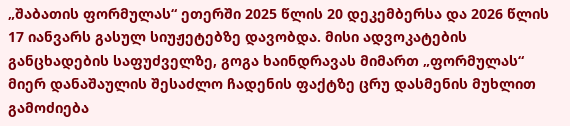„შაბათის ფორმულას“ ეთერში 2025 წლის 20 დეკემბერსა და 2026 წლის 17 იანვარს გასულ სიუჟეტებზე დავობდა. მისი ადვოკატების განცხადების საფუძველზე, გოგა ხაინდრავას მიმართ „ფორმულას“ მიერ დანაშაულის შესაძლო ჩადენის ფაქტზე ცრუ დასმენის მუხლით გამოძიება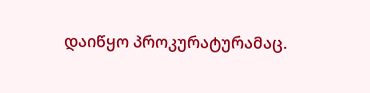დაიწყო პროკურატურამაც.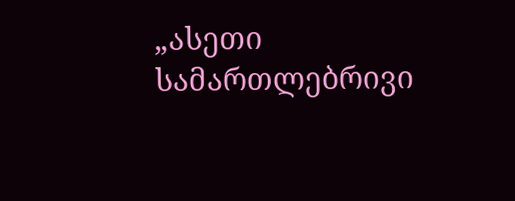„ასეთი სამართლებრივი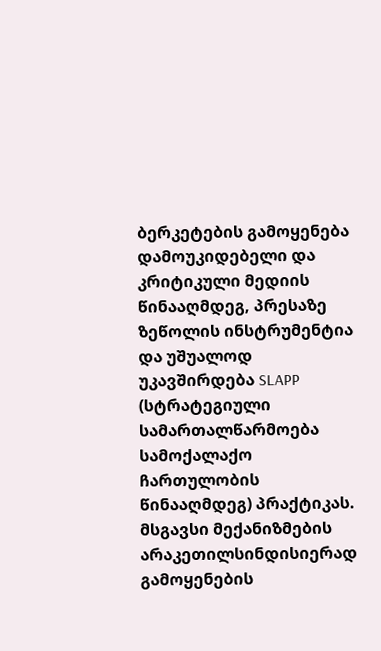ბერკეტების გამოყენება დამოუკიდებელი და კრიტიკული მედიის წინააღმდეგ, პრესაზე ზეწოლის ინსტრუმენტია და უშუალოდ უკავშირდება SLAPP (სტრატეგიული სამართალწარმოება სამოქალაქო ჩართულობის წინააღმდეგ) პრაქტიკას. მსგავსი მექანიზმების არაკეთილსინდისიერად გამოყენების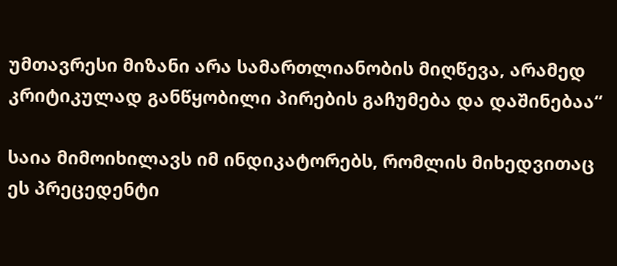უმთავრესი მიზანი არა სამართლიანობის მიღწევა, არამედ კრიტიკულად განწყობილი პირების გაჩუმება და დაშინებაა“

საია მიმოიხილავს იმ ინდიკატორებს, რომლის მიხედვითაც ეს პრეცედენტი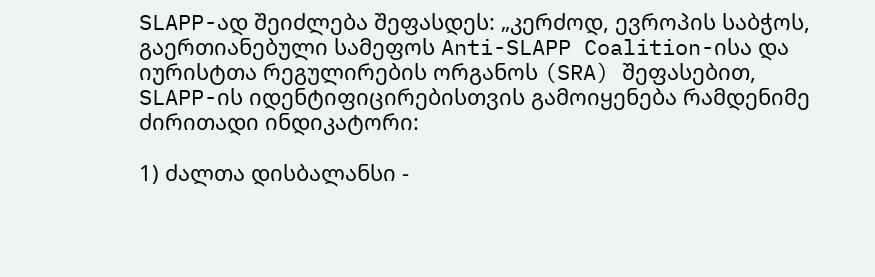SLAPP-ად შეიძლება შეფასდეს: „კერძოდ, ევროპის საბჭოს, გაერთიანებული სამეფოს Anti-SLAPP Coalition-ისა და იურისტთა რეგულირების ორგანოს (SRA) შეფასებით, SLAPP-ის იდენტიფიცირებისთვის გამოიყენება რამდენიმე ძირითადი ინდიკატორი:

1) ძალთა დისბალანსი -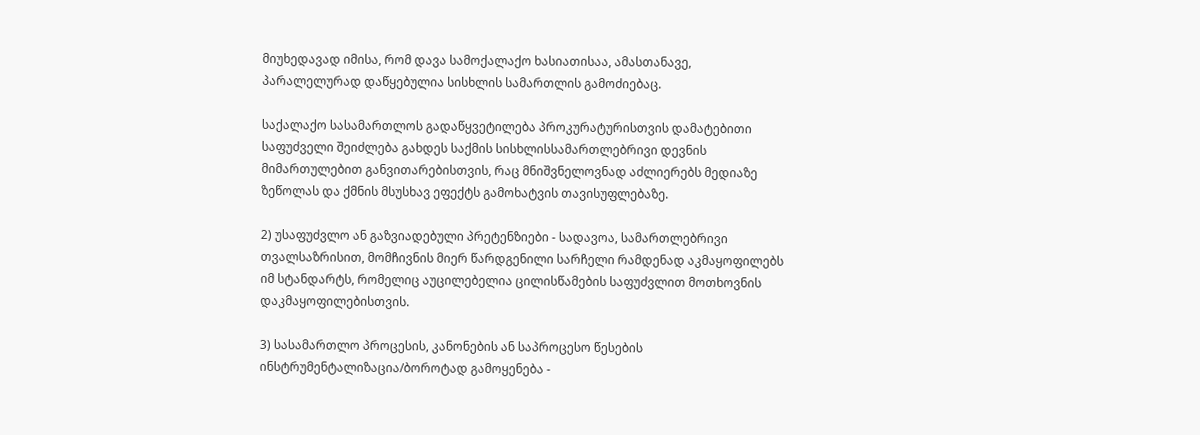მიუხედავად იმისა, რომ დავა სამოქალაქო ხასიათისაა, ამასთანავე, პარალელურად დაწყებულია სისხლის სამართლის გამოძიებაც.

საქალაქო სასამართლოს გადაწყვეტილება პროკურატურისთვის დამატებითი საფუძველი შეიძლება გახდეს საქმის სისხლისსამართლებრივი დევნის მიმართულებით განვითარებისთვის, რაც მნიშვნელოვნად აძლიერებს მედიაზე ზეწოლას და ქმნის მსუსხავ ეფექტს გამოხატვის თავისუფლებაზე.

2) უსაფუძვლო ან გაზვიადებული პრეტენზიები - სადავოა, სამართლებრივი თვალსაზრისით, მომჩივნის მიერ წარდგენილი სარჩელი რამდენად აკმაყოფილებს იმ სტანდარტს, რომელიც აუცილებელია ცილისწამების საფუძვლით მოთხოვნის დაკმაყოფილებისთვის.

3) სასამართლო პროცესის, კანონების ან საპროცესო წესების ინსტრუმენტალიზაცია/ბოროტად გამოყენება -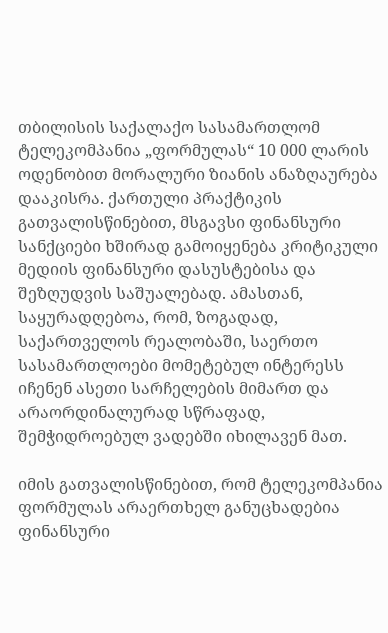თბილისის საქალაქო სასამართლომ ტელეკომპანია „ფორმულას“ 10 000 ლარის ოდენობით მორალური ზიანის ანაზღაურება დააკისრა. ქართული პრაქტიკის გათვალისწინებით, მსგავსი ფინანსური სანქციები ხშირად გამოიყენება კრიტიკული მედიის ფინანსური დასუსტებისა და შეზღუდვის საშუალებად. ამასთან, საყურადღებოა, რომ, ზოგადად, საქართველოს რეალობაში, საერთო სასამართლოები მომეტებულ ინტერესს იჩენენ ასეთი სარჩელების მიმართ და არაორდინალურად სწრაფად, შემჭიდროებულ ვადებში იხილავენ მათ.

იმის გათვალისწინებით, რომ ტელეკომპანია ფორმულას არაერთხელ განუცხადებია ფინანსური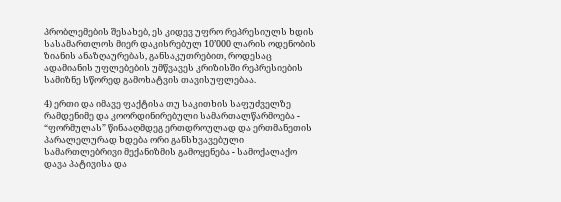პრობლემების შესახებ, ეს კიდევ უფრო რეპრესიულს ხდის სასამართლოს მიერ დაკისრებულ 10’000 ლარის ოდენობის ზიანის ანაზღაურებას, განსაკუთრებით, როდესაც ადამიანის უფლებების უმწვავეს კრიზისში რეპრესიების სამიზნე სწორედ გამოხატვის თავისუფლებაა.

4) ერთი და იმავე ფაქტისა თუ საკითხის საფუძველზე რამდენიმე და კოორდინირებული სამართალწარმოება - “ფორმულას” წინააღმდეგ ერთდროულად და ერთმანეთის პარალელურად ხდება ორი განსხვავებული სამართლებრივი მექანიზმის გამოყენება - სამოქალაქო დავა პატივისა და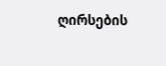ღირსების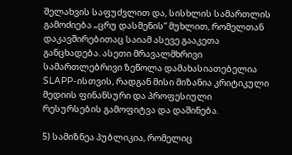შელახვის საფუძვლით და, სისხლის სამართლის გამოძიება „ცრუ დასმენის“ მუხლით, რომელთან დაკავშირებითაც საიამ ასევე გააკეთა განცხადება. ასეთი მრავალმხრივი სამართლებრივი ზეწოლა დამახასიათებელია SLAPP-ისთვის, რადგან მისი მიზანია კრიტიკული მედიის ფინანსური და პროფესიული რესურსების გამოფიტვა და დაშინება.

5) სამიზნეა პუბლიკია, რომელიც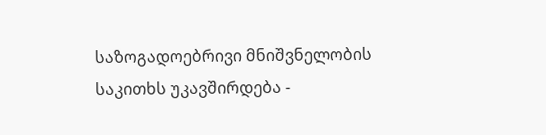საზოგადოებრივი მნიშვნელობის საკითხს უკავშირდება -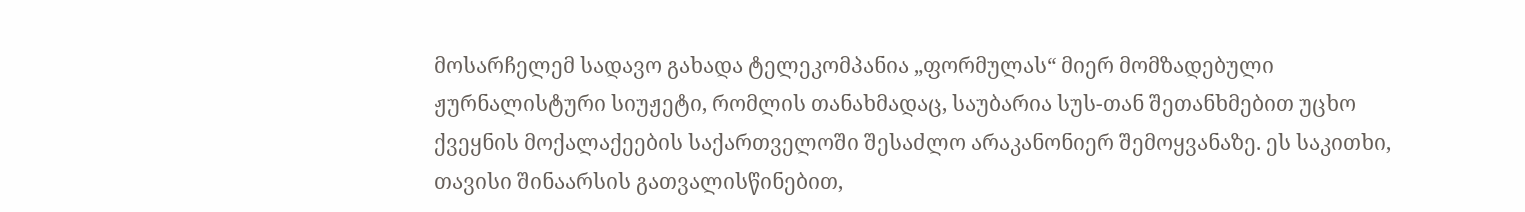მოსარჩელემ სადავო გახადა ტელეკომპანია „ფორმულას“ მიერ მომზადებული ჟურნალისტური სიუჟეტი, რომლის თანახმადაც, საუბარია სუს-თან შეთანხმებით უცხო ქვეყნის მოქალაქეების საქართველოში შესაძლო არაკანონიერ შემოყვანაზე. ეს საკითხი, თავისი შინაარსის გათვალისწინებით,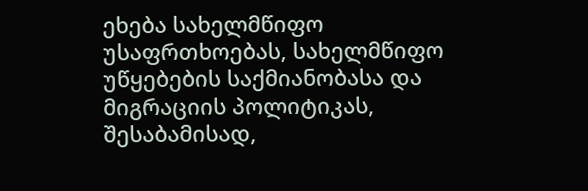ეხება სახელმწიფო უსაფრთხოებას, სახელმწიფო უწყებების საქმიანობასა და მიგრაციის პოლიტიკას, შესაბამისად,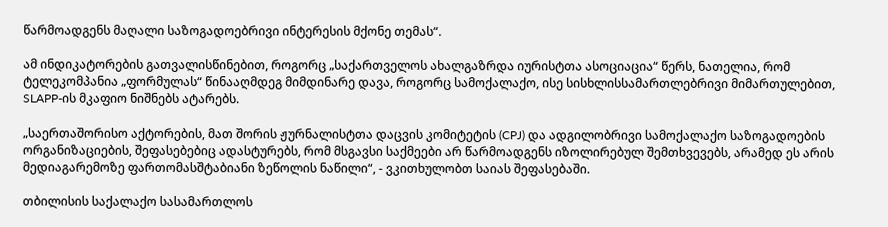წარმოადგენს მაღალი საზოგადოებრივი ინტერესის მქონე თემას“.

ამ ინდიკატორების გათვალისწინებით, როგორც „საქართველოს ახალგაზრდა იურისტთა ასოციაცია“ წერს, ნათელია, რომ ტელეკომპანია „ფორმულას“ წინააღმდეგ მიმდინარე დავა, როგორც სამოქალაქო, ისე სისხლისსამართლებრივი მიმართულებით, SLAPP-ის მკაფიო ნიშნებს ატარებს.

„საერთაშორისო აქტორების, მათ შორის ჟურნალისტთა დაცვის კომიტეტის (CPJ) და ადგილობრივი სამოქალაქო საზოგადოების ორგანიზაციების, შეფასებებიც ადასტურებს, რომ მსგავსი საქმეები არ წარმოადგენს იზოლირებულ შემთხვევებს, არამედ ეს არის მედიაგარემოზე ფართომასშტაბიანი ზეწოლის ნაწილი“, - ვკითხულობთ საიას შეფასებაში.

თბილისის საქალაქო სასამართლოს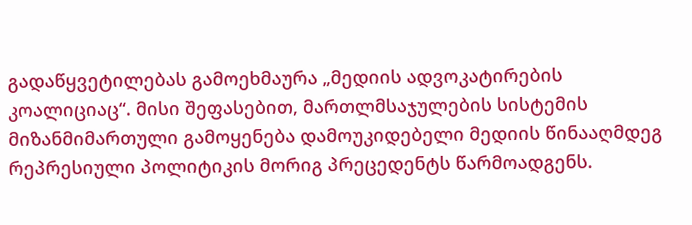გადაწყვეტილებას გამოეხმაურა „მედიის ადვოკატირების კოალიციაც“. მისი შეფასებით, მართლმსაჯულების სისტემის მიზანმიმართული გამოყენება დამოუკიდებელი მედიის წინააღმდეგ რეპრესიული პოლიტიკის მორიგ პრეცედენტს წარმოადგენს.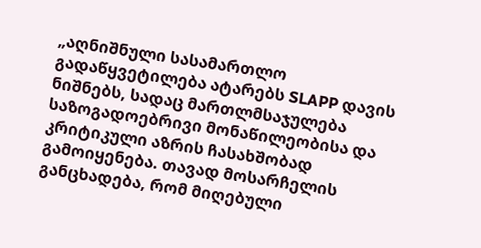„აღნიშნული სასამართლო გადაწყვეტილება ატარებს SLAPP დავის ნიშნებს, სადაც მართლმსაჯულება საზოგადოებრივი მონაწილეობისა და კრიტიკული აზრის ჩასახშობად გამოიყენება. თავად მოსარჩელის განცხადება, რომ მიღებული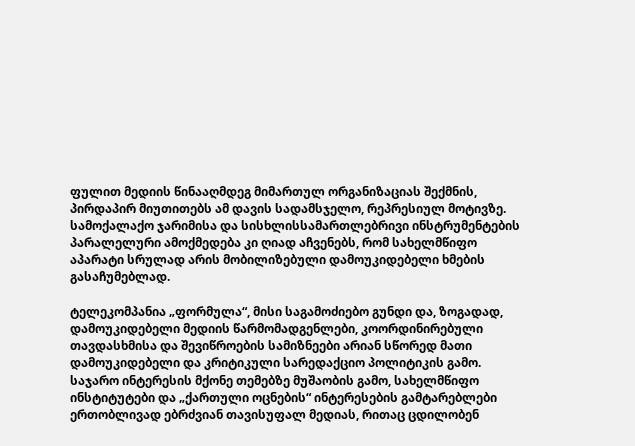ფულით მედიის წინააღმდეგ მიმართულ ორგანიზაციას შექმნის, პირდაპირ მიუთითებს ამ დავის სადამსჯელო, რეპრესიულ მოტივზე. სამოქალაქო ჯარიმისა და სისხლისსამართლებრივი ინსტრუმენტების პარალელური ამოქმედება კი ღიად აჩვენებს, რომ სახელმწიფო აპარატი სრულად არის მობილიზებული დამოუკიდებელი ხმების გასაჩუმებლად.

ტელეკომპანია „ფორმულა“, მისი საგამოძიებო გუნდი და, ზოგადად, დამოუკიდებელი მედიის წარმომადგენლები, კოორდინირებული თავდასხმისა და შევიწროების სამიზნეები არიან სწორედ მათი დამოუკიდებელი და კრიტიკული სარედაქციო პოლიტიკის გამო. საჯარო ინტერესის მქონე თემებზე მუშაობის გამო, სახელმწიფო ინსტიტუტები და „ქართული ოცნების“ ინტერესების გამტარებლები ერთობლივად ებრძვიან თავისუფალ მედიას, რითაც ცდილობენ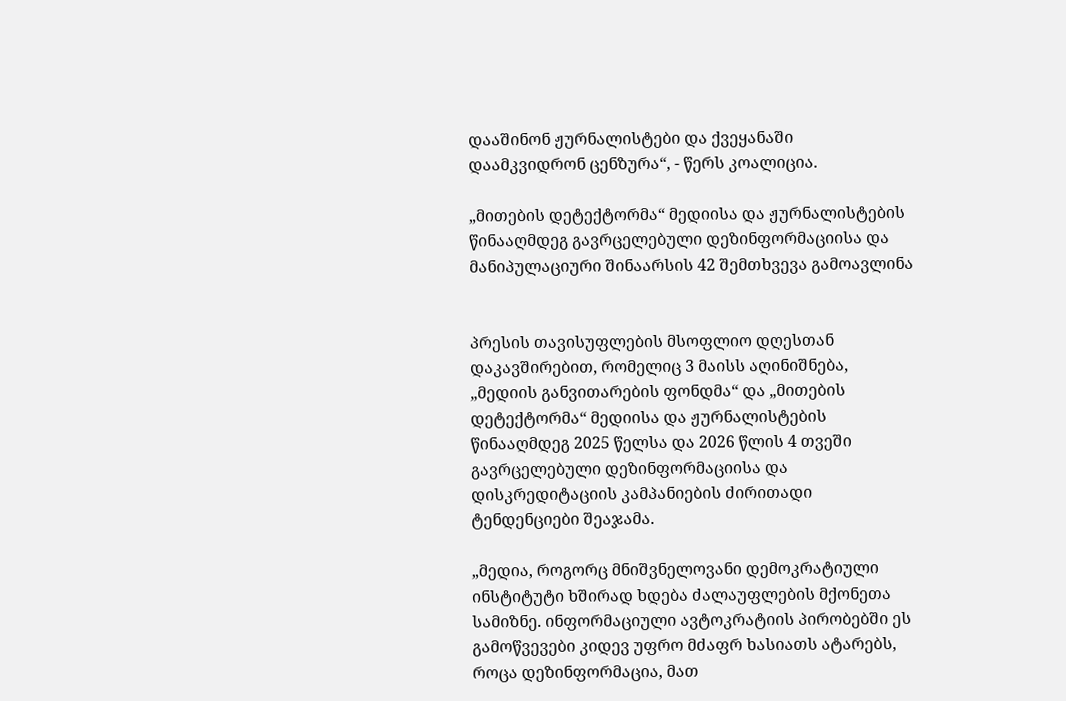დააშინონ ჟურნალისტები და ქვეყანაში დაამკვიდრონ ცენზურა“, - წერს კოალიცია.

„მითების დეტექტორმა“ მედიისა და ჟურნალისტების წინააღმდეგ გავრცელებული დეზინფორმაციისა და მანიპულაციური შინაარსის 42 შემთხვევა გამოავლინა


პრესის თავისუფლების მსოფლიო დღესთან დაკავშირებით, რომელიც 3 მაისს აღინიშნება, „მედიის განვითარების ფონდმა“ და „მითების დეტექტორმა“ მედიისა და ჟურნალისტების წინააღმდეგ 2025 წელსა და 2026 წლის 4 თვეში გავრცელებული დეზინფორმაციისა და დისკრედიტაციის კამპანიების ძირითადი ტენდენციები შეაჯამა.

„მედია, როგორც მნიშვნელოვანი დემოკრატიული ინსტიტუტი ხშირად ხდება ძალაუფლების მქონეთა სამიზნე. ინფორმაციული ავტოკრატიის პირობებში ეს გამოწვევები კიდევ უფრო მძაფრ ხასიათს ატარებს, როცა დეზინფორმაცია, მათ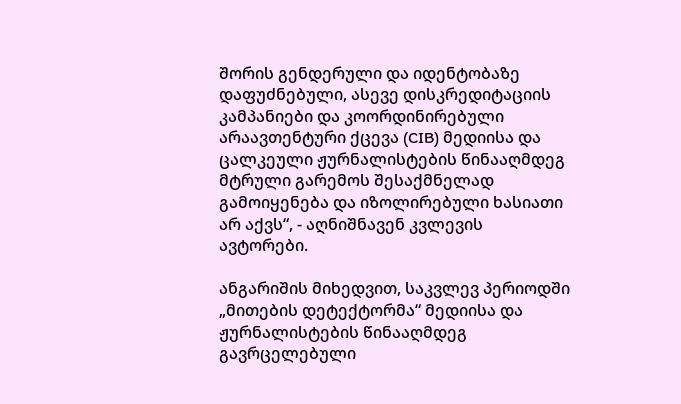შორის გენდერული და იდენტობაზე დაფუძნებული, ასევე დისკრედიტაციის კამპანიები და კოორდინირებული არაავთენტური ქცევა (CIB) მედიისა და ცალკეული ჟურნალისტების წინააღმდეგ მტრული გარემოს შესაქმნელად გამოიყენება და იზოლირებული ხასიათი არ აქვს“, - აღნიშნავენ კვლევის ავტორები.

ანგარიშის მიხედვით, საკვლევ პერიოდში „მითების დეტექტორმა“ მედიისა და ჟურნალისტების წინააღმდეგ გავრცელებული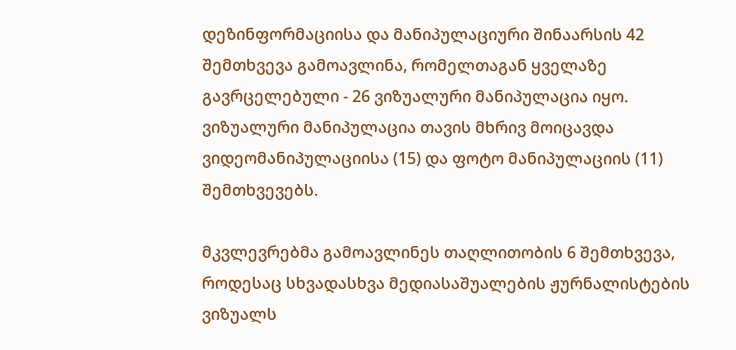დეზინფორმაციისა და მანიპულაციური შინაარსის 42 შემთხვევა გამოავლინა, რომელთაგან ყველაზე გავრცელებული - 26 ვიზუალური მანიპულაცია იყო. ვიზუალური მანიპულაცია თავის მხრივ მოიცავდა ვიდეომანიპულაციისა (15) და ფოტო მანიპულაციის (11) შემთხვევებს.

მკვლევრებმა გამოავლინეს თაღლითობის 6 შემთხვევა, როდესაც სხვადასხვა მედიასაშუალების ჟურნალისტების ვიზუალს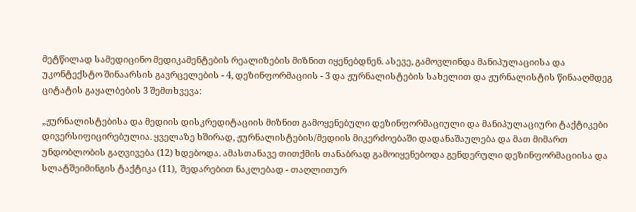მეტწილად სამედიცინო მედიკამენტების რეალიზების მიზნით იყენებდნენ. ასევე, გამოვლინდა მანიპულაციისა და უკონტექსტო შინაარსის გავრცელების - 4, დეზინფორმაციის - 3 და ჟურნალისტების სახელით და ჟურნალისტის წინააღმდეგ ციტატის გაყალბების 3 შემთხვევა:

„ჟურნალისტებისა და მედიის დისკრედიტაციის მიზნით გამოყენებული დეზინფორმაციული და მანიპულაციური ტაქტიკები დივერსიფიცირებულია. ყველაზე ხშირად, ჟურნალისტების/მედიის მიკერძოებაში დადანაშაულება და მათ მიმართ უნდობლობის გაღვივება (12) ხდებოდა. ამასთანავე თითქმის თანაბრად გამოიყენებოდა გენდერული დეზინფორმაციისა და სლატშეიმინგის ტაქტიკა (11),  შედარებით ნაკლებად - თაღლითურ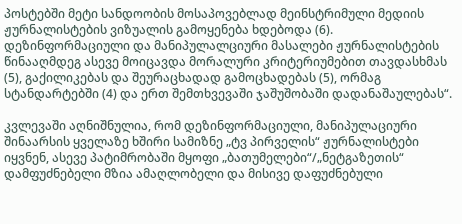პოსტებში მეტი სანდოობის მოსაპოვებლად მეინსტრიმული მედიის ჟურნალისტების ვიზუალის გამოყენება ხდებოდა (6). დეზინფორმაციული და მანიპულალციური მასალები ჟურნალისტების წინააღმდეგ ასევე მოიცავდა მორალური კრიტერიუმებით თავდასხმას (5), გაქილიკებას და შეურაცხადად გამოცხადებას (5), ორმაგ სტანდარტებში (4) და ერთ შემთხვევაში ჯაშუშობაში დადანაშაულებას“.

კვლევაში აღნიშნულია, რომ დეზინფორმაციული, მანიპულაციური შინაარსის ყველაზე ხშირი სამიზნე „ტვ პირველის“ ჟურნალისტები იყვნენ, ასევე პატიმრობაში მყოფი „ბათუმელები“/„ნეტგაზეთის“ დამფუძნებელი მზია ამაღლობელი და მისივე დაფუძნებული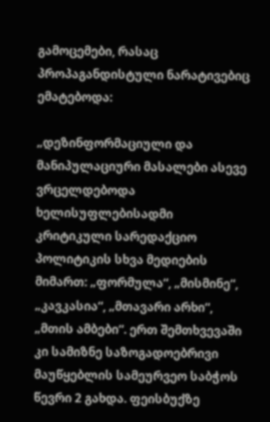გამოცემები, რასაც პროპაგანდისტული ნარატივებიც ემატებოდა:

„დეზინფორმაციული და მანიპულაციური მასალები ასევე ვრცელდებოდა ხელისუფლებისადმი კრიტიკული სარედაქციო პოლიტიკის სხვა მედიების მიმართ: „ფორმულა“, „მისმინე“, „კავკასია“, „მთავარი არხი“, „მთის ამბები“. ერთ შემთხვევაში კი სამიზნე საზოგადოებრივი მაუწყებლის სამეურვეო საბჭოს წევრი 2 გახდა. ფეისბუქზე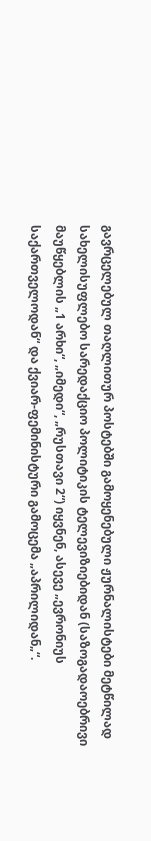გავრცელებულ თაღლითურ პოსტებში გამოყენებული ჟურნალისტები მეტწილად სახელისუფლებო სარედაქციო პოლიტიკის ტელევიზიებიდან (საზოგადაოებრივი მაუწყებლის „1 არხი“, „იმედი“, „რუსთავი 2“) იყვნენ, ასევე „ევრონიუს საქართველოდან“ და ქვიარ-ფემინისტური გამოცემა „აპრილიდან„“.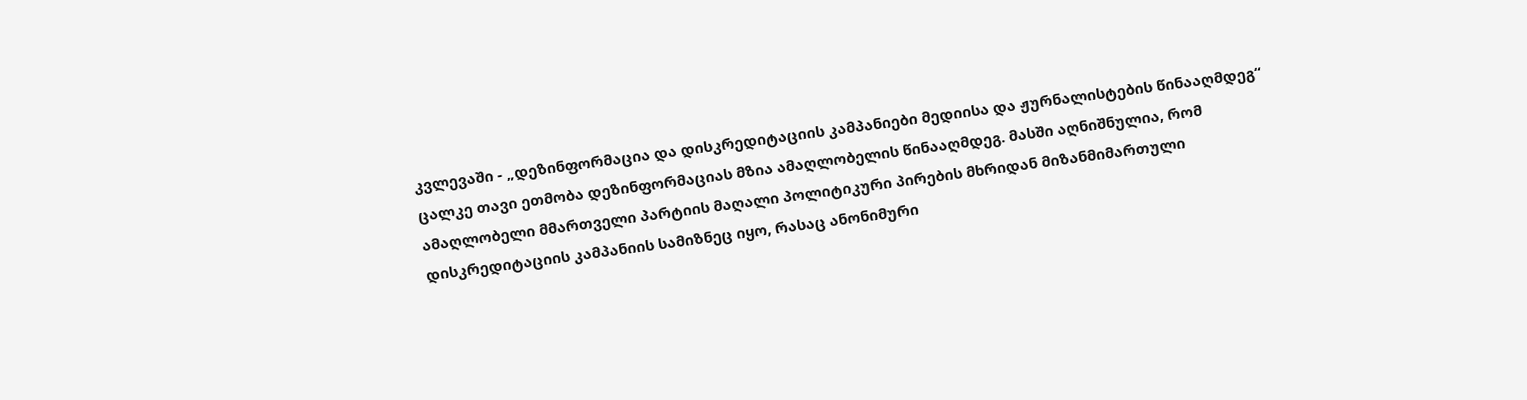კვლევაში - „დეზინფორმაცია და დისკრედიტაციის კამპანიები მედიისა და ჟურნალისტების წინააღმდეგ“ ცალკე თავი ეთმობა დეზინფორმაციას მზია ამაღლობელის წინააღმდეგ. მასში აღნიშნულია, რომ ამაღლობელი მმართველი პარტიის მაღალი პოლიტიკური პირების მხრიდან მიზანმიმართული დისკრედიტაციის კამპანიის სამიზნეც იყო, რასაც ანონიმური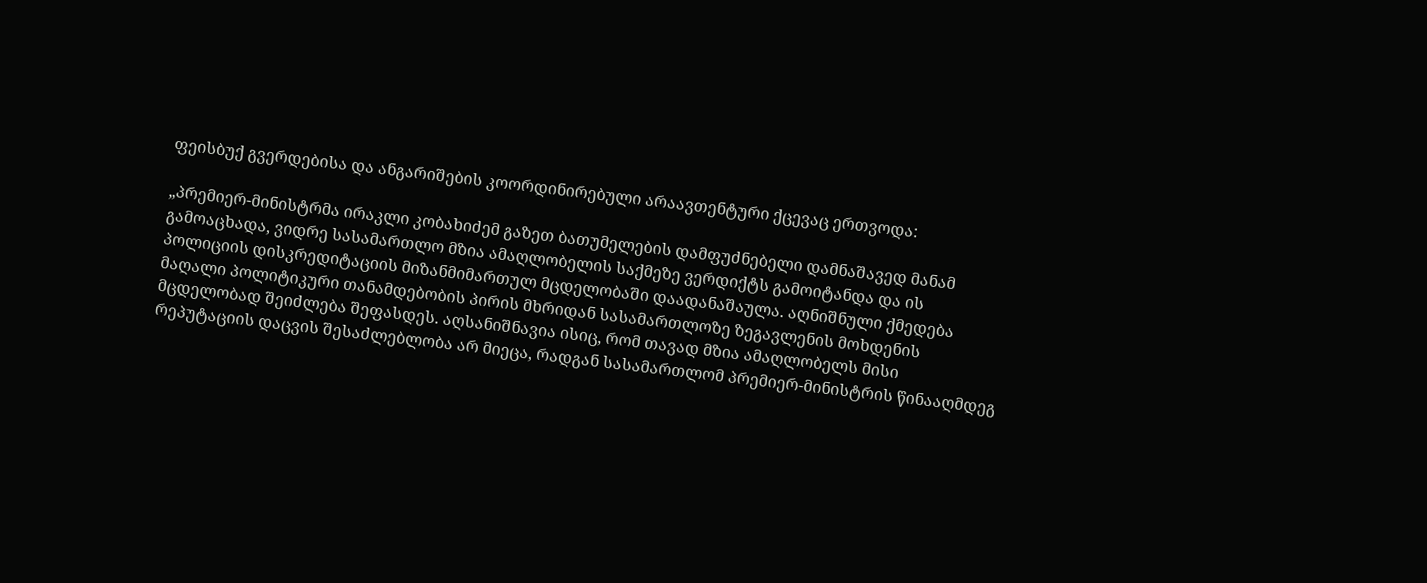ფეისბუქ გვერდებისა და ანგარიშების კოორდინირებული არაავთენტური ქცევაც ერთვოდა:

„პრემიერ-მინისტრმა ირაკლი კობახიძემ გაზეთ ბათუმელების დამფუძნებელი დამნაშავედ მანამ გამოაცხადა, ვიდრე სასამართლო მზია ამაღლობელის საქმეზე ვერდიქტს გამოიტანდა და ის პოლიციის დისკრედიტაციის მიზანმიმართულ მცდელობაში დაადანაშაულა. აღნიშნული ქმედება მაღალი პოლიტიკური თანამდებობის პირის მხრიდან სასამართლოზე ზეგავლენის მოხდენის მცდელობად შეიძლება შეფასდეს. აღსანიშნავია ისიც, რომ თავად მზია ამაღლობელს მისი რეპუტაციის დაცვის შესაძლებლობა არ მიეცა, რადგან სასამართლომ პრემიერ-მინისტრის წინააღმდეგ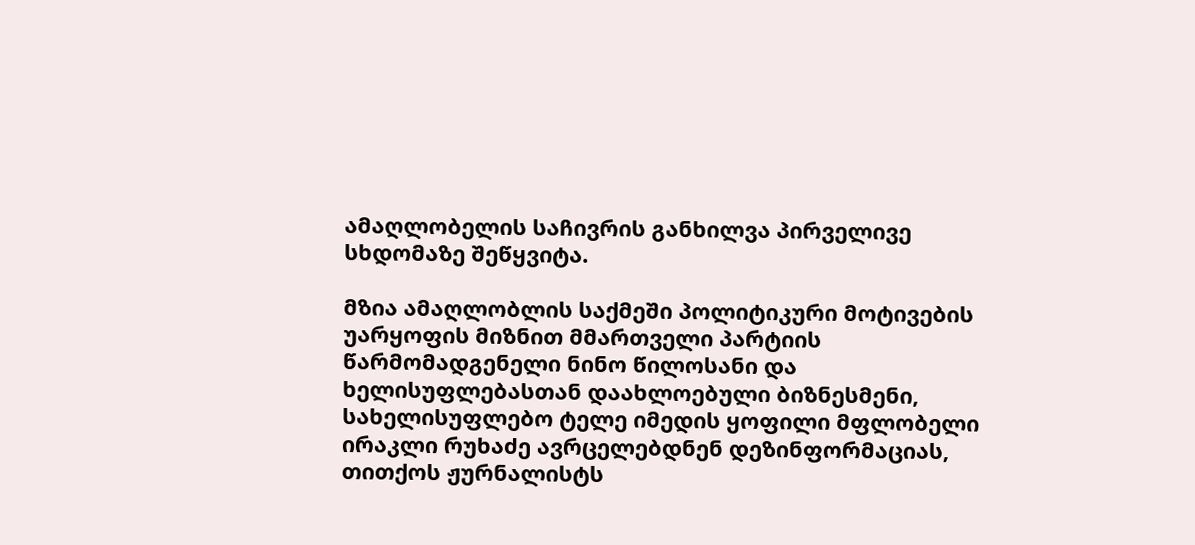ამაღლობელის საჩივრის განხილვა პირველივე სხდომაზე შეწყვიტა.

მზია ამაღლობლის საქმეში პოლიტიკური მოტივების უარყოფის მიზნით მმართველი პარტიის წარმომადგენელი ნინო წილოსანი და ხელისუფლებასთან დაახლოებული ბიზნესმენი, სახელისუფლებო ტელე იმედის ყოფილი მფლობელი ირაკლი რუხაძე ავრცელებდნენ დეზინფორმაციას, თითქოს ჟურნალისტს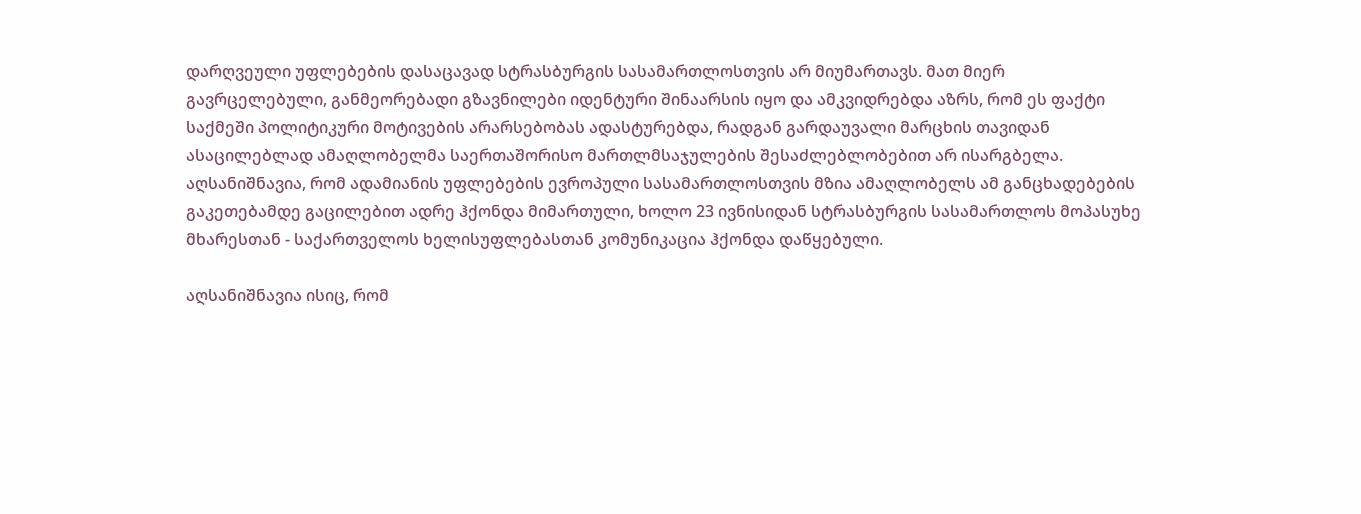დარღვეული უფლებების დასაცავად სტრასბურგის სასამართლოსთვის არ მიუმართავს. მათ მიერ გავრცელებული, განმეორებადი გზავნილები იდენტური შინაარსის იყო და ამკვიდრებდა აზრს, რომ ეს ფაქტი საქმეში პოლიტიკური მოტივების არარსებობას ადასტურებდა, რადგან გარდაუვალი მარცხის თავიდან ასაცილებლად ამაღლობელმა საერთაშორისო მართლმსაჯულების შესაძლებლობებით არ ისარგბელა. აღსანიშნავია, რომ ადამიანის უფლებების ევროპული სასამართლოსთვის მზია ამაღლობელს ამ განცხადებების გაკეთებამდე გაცილებით ადრე ჰქონდა მიმართული, ხოლო 23 ივნისიდან სტრასბურგის სასამართლოს მოპასუხე მხარესთან - საქართველოს ხელისუფლებასთან კომუნიკაცია ჰქონდა დაწყებული.

აღსანიშნავია ისიც, რომ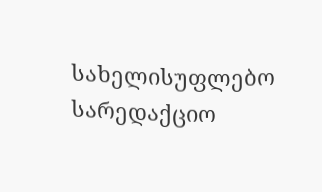სახელისუფლებო სარედაქციო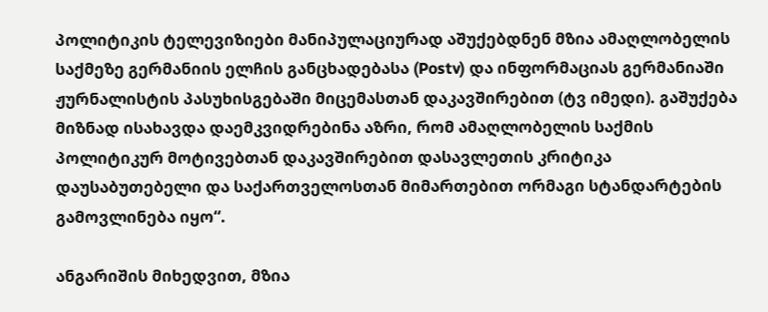პოლიტიკის ტელევიზიები მანიპულაციურად აშუქებდნენ მზია ამაღლობელის საქმეზე გერმანიის ელჩის განცხადებასა (Postv) და ინფორმაციას გერმანიაში ჟურნალისტის პასუხისგებაში მიცემასთან დაკავშირებით (ტვ იმედი). გაშუქება მიზნად ისახავდა დაემკვიდრებინა აზრი, რომ ამაღლობელის საქმის პოლიტიკურ მოტივებთან დაკავშირებით დასავლეთის კრიტიკა დაუსაბუთებელი და საქართველოსთან მიმართებით ორმაგი სტანდარტების გამოვლინება იყო“.

ანგარიშის მიხედვით, მზია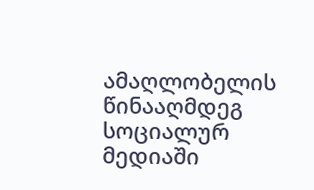ამაღლობელის წინააღმდეგ სოციალურ მედიაში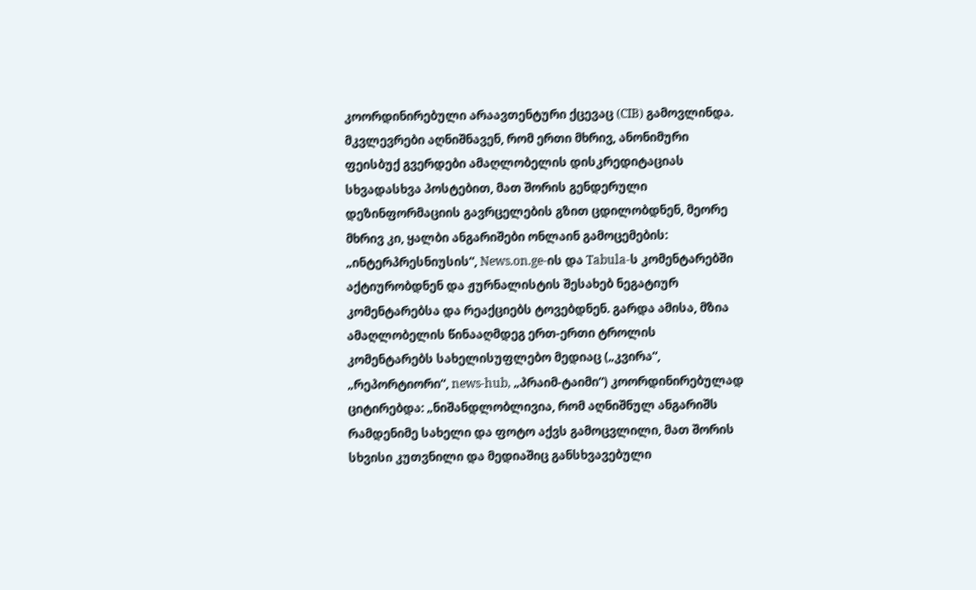კოორდინირებული არაავთენტური ქცევაც (CIB) გამოვლინდა. მკვლევრები აღნიშნავენ, რომ ერთი მხრივ, ანონიმური ფეისბუქ გვერდები ამაღლობელის დისკრედიტაციას სხვადასხვა პოსტებით, მათ შორის გენდერული დეზინფორმაციის გავრცელების გზით ცდილობდნენ, მეორე მხრივ კი, ყალბი ანგარიშები ონლაინ გამოცემების: „ინტერპრესნიუსის“, News.on.ge-ის და Tabula-ს კომენტარებში აქტიურობდნენ და ჟურნალისტის შესახებ ნეგატიურ კომენტარებსა და რეაქციებს ტოვებდნენ. გარდა ამისა, მზია ამაღლობელის წინააღმდეგ ერთ-ერთი ტროლის კომენტარებს სახელისუფლებო მედიაც („კვირა“, „რეპორტიორი“, news-hub, „პრაიმ-ტაიმი“) კოორდინირებულად ციტირებდა: „ნიშანდლობლივია, რომ აღნიშნულ ანგარიშს რამდენიმე სახელი და ფოტო აქვს გამოცვლილი, მათ შორის სხვისი კუთვნილი და მედიაშიც განსხვავებული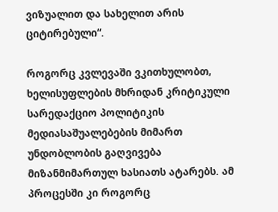ვიზუალით და სახელით არის ციტირებული“.

როგორც კვლევაში ვკითხულობთ, ხელისუფლების მხრიდან კრიტიკული სარედაქციო პოლიტიკის მედიასაშუალებების მიმართ უნდობლობის გაღვივება მიზანმიმართულ ხასიათს ატარებს. ამ პროცესში კი როგორც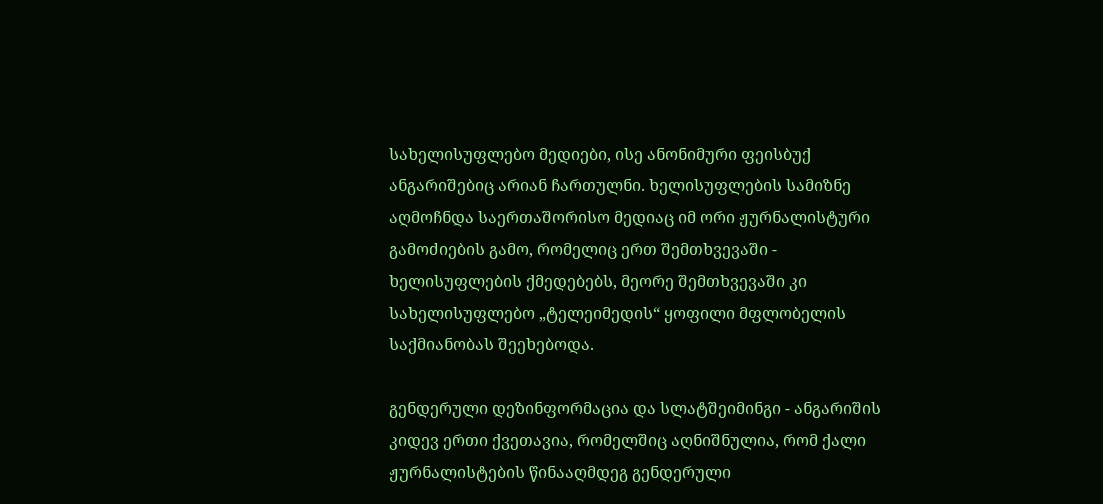სახელისუფლებო მედიები, ისე ანონიმური ფეისბუქ ანგარიშებიც არიან ჩართულნი. ხელისუფლების სამიზნე აღმოჩნდა საერთაშორისო მედიაც იმ ორი ჟურნალისტური გამოძიების გამო, რომელიც ერთ შემთხვევაში - ხელისუფლების ქმედებებს, მეორე შემთხვევაში კი სახელისუფლებო „ტელეიმედის“ ყოფილი მფლობელის საქმიანობას შეეხებოდა.

გენდერული დეზინფორმაცია და სლატშეიმინგი - ანგარიშის კიდევ ერთი ქვეთავია, რომელშიც აღნიშნულია, რომ ქალი ჟურნალისტების წინააღმდეგ გენდერული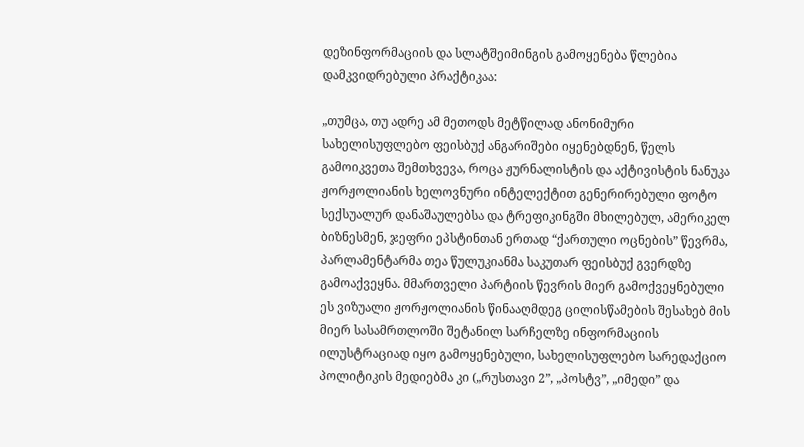დეზინფორმაციის და სლატშეიმინგის გამოყენება წლებია დამკვიდრებული პრაქტიკაა:

„თუმცა, თუ ადრე ამ მეთოდს მეტწილად ანონიმური სახელისუფლებო ფეისბუქ ანგარიშები იყენებდნენ, წელს გამოიკვეთა შემთხვევა, როცა ჟურნალისტის და აქტივისტის ნანუკა ჟორჟოლიანის ხელოვნური ინტელექტით გენერირებული ფოტო სექსუალურ დანაშაულებსა და ტრეფიკინგში მხილებულ, ამერიკელ ბიზნესმენ, ჯეფრი ეპსტინთან ერთად “ქართული ოცნების” წევრმა, პარლამენტარმა თეა წულუკიანმა საკუთარ ფეისბუქ გვერდზე გამოაქვეყნა. მმართველი პარტიის წევრის მიერ გამოქვეყნებული ეს ვიზუალი ჟორჟოლიანის წინააღმდეგ ცილისწამების შესახებ მის მიერ სასამრთლოში შეტანილ სარჩელზე ინფორმაციის ილუსტრაციად იყო გამოყენებული, სახელისუფლებო სარედაქციო პოლიტიკის მედიებმა კი („რუსთავი 2”, „პოსტვ”, „იმედი” და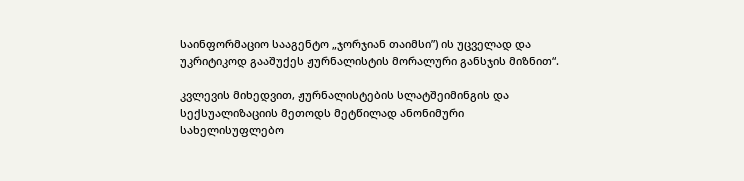საინფორმაციო სააგენტო „ჯორჯიან თაიმსი”) ის უცველად და უკრიტიკოდ გააშუქეს ჟურნალისტის მორალური განსჯის მიზნით“.

კვლევის მიხედვით, ჟურნალისტების სლატშეიმინგის და სექსუალიზაციის მეთოდს მეტწილად ანონიმური სახელისუფლებო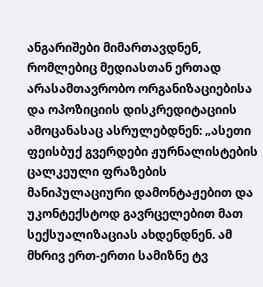ანგარიშები მიმართავდნენ, რომლებიც მედიასთან ერთად არასამთავრობო ორგანიზაციებისა და ოპოზიციის დისკრედიტაციის ამოცანასაც ასრულებდნენ: „ასეთი ფეისბუქ გვერდები ჟურნალისტების ცალკეული ფრაზების მანიპულაციური დამონტაჟებით და უკონტექსტოდ გავრცელებით მათ სექსუალიზაციას ახდენდნენ. ამ მხრივ ერთ-ერთი სამიზნე ტვ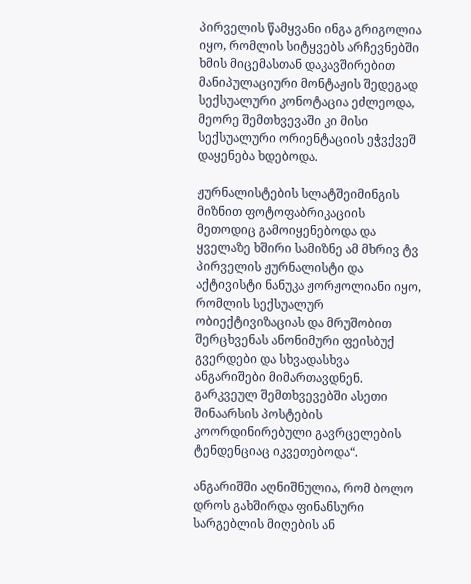პირველის წამყვანი ინგა გრიგოლია იყო, რომლის სიტყვებს არჩევნებში ხმის მიცემასთან დაკავშირებით მანიპულაციური მონტაჟის შედეგად სექსუალური კონოტაცია ეძლეოდა, მეორე შემთხვევაში კი მისი სექსუალური ორიენტაციის ეჭვქვეშ დაყენება ხდებოდა.

ჟურნალისტების სლატშეიმინგის მიზნით ფოტოფაბრიკაციის მეთოდიც გამოიყენებოდა და ყველაზე ხშირი სამიზნე ამ მხრივ ტვ პირველის ჟურნალისტი და აქტივისტი ნანუკა ჟორჟოლიანი იყო, რომლის სექსუალურ ობიექტივიზაციას და მრუშობით შერცხვენას ანონიმური ფეისბუქ გვერდები და სხვადასხვა ანგარიშები მიმართავდნენ. გარკვეულ შემთხვევებში ასეთი შინაარსის პოსტების კოორდინირებული გავრცელების ტენდენციაც იკვეთებოდა“.

ანგარიშში აღნიშნულია, რომ ბოლო დროს გახშირდა ფინანსური სარგებლის მიღების ან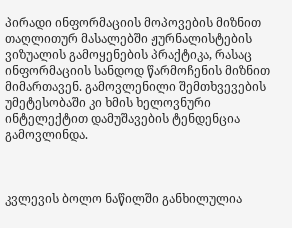პირადი ინფორმაციის მოპოვების მიზნით თაღლითურ მასალებში ჟურნალისტების ვიზუალის გამოყენების პრაქტიკა, რასაც ინფორმაციის სანდოდ წარმოჩენის მიზნით მიმართავენ. გამოვლენილი შემთხვევების უმეტესობაში კი ხმის ხელოვნური ინტელექტით დამუშავების ტენდენცია გამოვლინდა.



კვლევის ბოლო ნაწილში განხილულია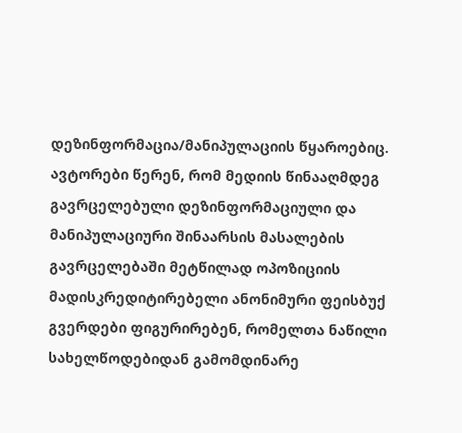დეზინფორმაცია/მანიპულაციის წყაროებიც. ავტორები წერენ, რომ მედიის წინააღმდეგ გავრცელებული დეზინფორმაციული და მანიპულაციური შინაარსის მასალების გავრცელებაში მეტწილად ოპოზიციის მადისკრედიტირებელი ანონიმური ფეისბუქ გვერდები ფიგურირებენ, რომელთა ნაწილი სახელწოდებიდან გამომდინარე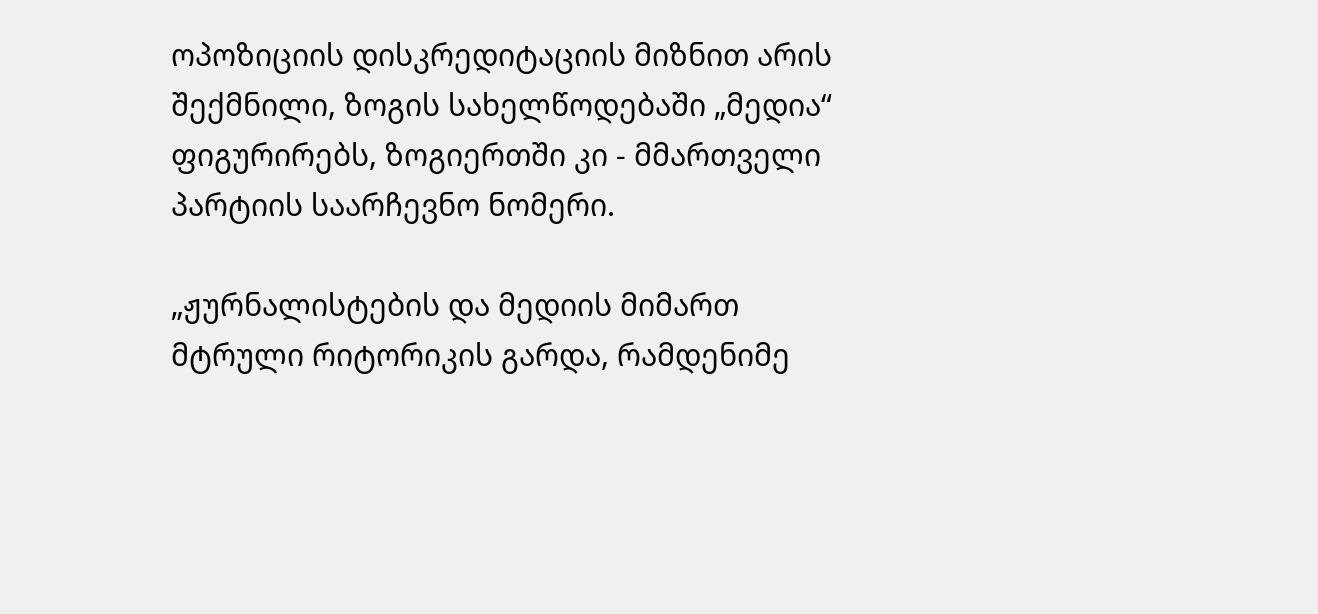ოპოზიციის დისკრედიტაციის მიზნით არის შექმნილი, ზოგის სახელწოდებაში „მედია“ ფიგურირებს, ზოგიერთში კი - მმართველი პარტიის საარჩევნო ნომერი.

„ჟურნალისტების და მედიის მიმართ მტრული რიტორიკის გარდა, რამდენიმე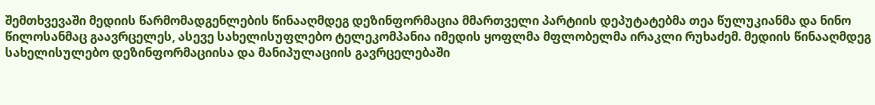შემთხვევაში მედიის წარმომადგენლების წინააღმდეგ დეზინფორმაცია მმართველი პარტიის დეპუტატებმა თეა წულუკიანმა და ნინო წილოსანმაც გაავრცელეს, ასევე სახელისუფლებო ტელეკომპანია იმედის ყოფლმა მფლობელმა ირაკლი რუხაძემ. მედიის წინააღმდეგ სახელისულებო დეზინფორმაციისა და მანიპულაციის გავრცელებაში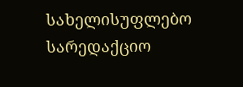სახელისუფლებო სარედაქციო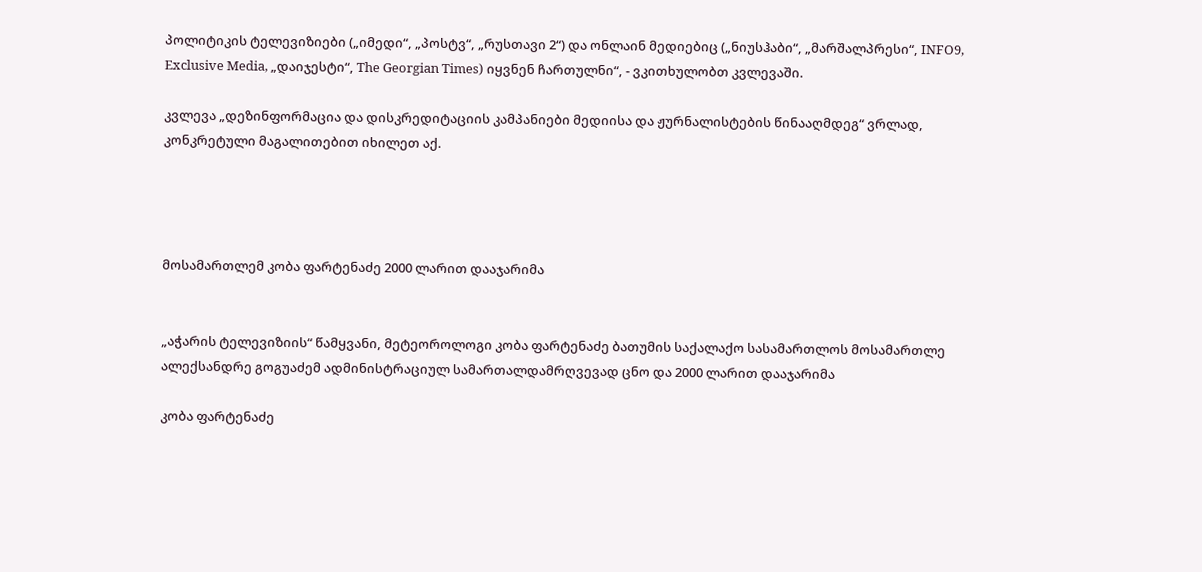პოლიტიკის ტელევიზიები („იმედი“, „პოსტვ“, „რუსთავი 2“) და ონლაინ მედიებიც („ნიუსჰაბი“, „მარშალპრესი“, INFO9, Exclusive Media, „დაიჯესტი“, The Georgian Times) იყვნენ ჩართულნი“, - ვკითხულობთ კვლევაში.

კვლევა „დეზინფორმაცია და დისკრედიტაციის კამპანიები მედიისა და ჟურნალისტების წინააღმდეგ“ ვრლად, კონკრეტული მაგალითებით იხილეთ აქ.




მოსამართლემ კობა ფარტენაძე 2000 ლარით დააჯარიმა


„აჭარის ტელევიზიის“ წამყვანი, მეტეოროლოგი კობა ფარტენაძე ბათუმის საქალაქო სასამართლოს მოსამართლე ალექსანდრე გოგუაძემ ადმინისტრაციულ სამართალდამრღვევად ცნო და 2000 ლარით დააჯარიმა

კობა ფარტენაძე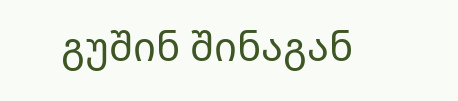გუშინ შინაგან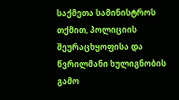საქმეთა სამინისტროს თქმით, პოლიციის შეურაცხყოფისა და წვრილმანი ხულიგნობის გამო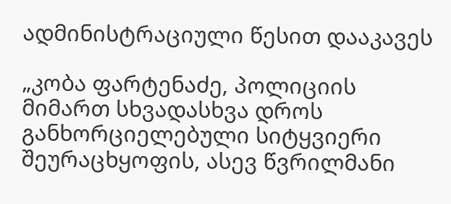ადმინისტრაციული წესით დააკავეს

„კობა ფარტენაძე, პოლიციის მიმართ სხვადასხვა დროს განხორციელებული სიტყვიერი შეურაცხყოფის, ასევ წვრილმანი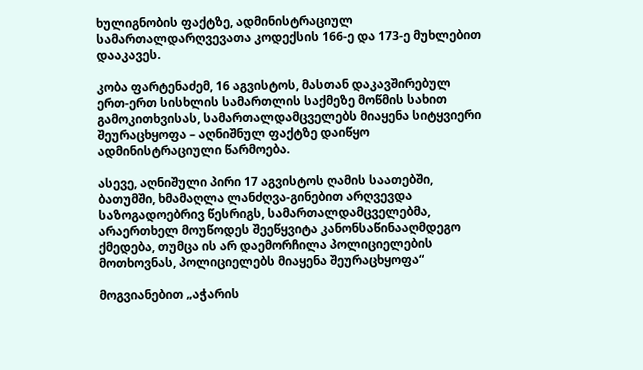ხულიგნობის ფაქტზე, ადმინისტრაციულ სამართალდარღვევათა კოდექსის 166-ე და 173-ე მუხლებით დააკავეს.

კობა ფარტენაძემ, 16 აგვისტოს, მასთან დაკავშირებულ ერთ-ერთ სისხლის სამართლის საქმეზე მოწმის სახით გამოკითხვისას, სამართალდამცველებს მიაყენა სიტყვიერი შეურაცხყოფა – აღნიშნულ ფაქტზე დაიწყო ადმინისტრაციული წარმოება.

ასევე, აღნიშული პირი 17 აგვისტოს ღამის საათებში, ბათუმში, ხმამაღლა ლანძღვა-გინებით არღვევდა საზოგადოებრივ წესრიგს, სამართალდამცველებმა, არაერთხელ მოუწოდეს შეეწყვიტა კანონსაწინააღმდეგო ქმედება, თუმცა ის არ დაემორჩილა პოლიციელების მოთხოვნას, პოლიციელებს მიაყენა შეურაცხყოფა“

მოგვიანებით „აჭარის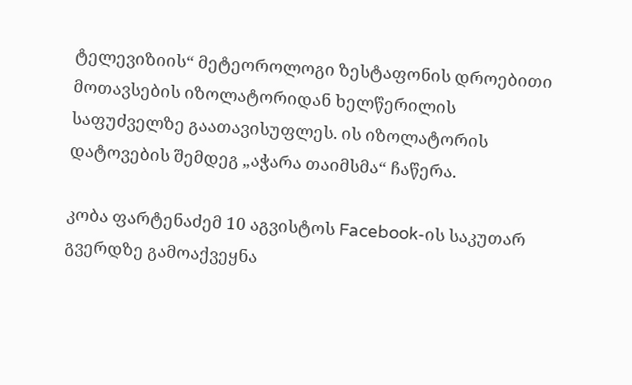ტელევიზიის“ მეტეოროლოგი ზესტაფონის დროებითი მოთავსების იზოლატორიდან ხელწერილის საფუძველზე გაათავისუფლეს. ის იზოლატორის დატოვების შემდეგ „აჭარა თაიმსმა“ ჩაწერა.

კობა ფარტენაძემ 10 აგვისტოს Facebook-ის საკუთარ გვერდზე გამოაქვეყნა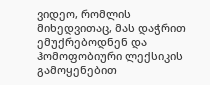ვიდეო, რომლის მიხედვითაც, მას დაჭრით ემუქრებოდნენ და ჰომოფობიური ლექსიკის გამოყენებით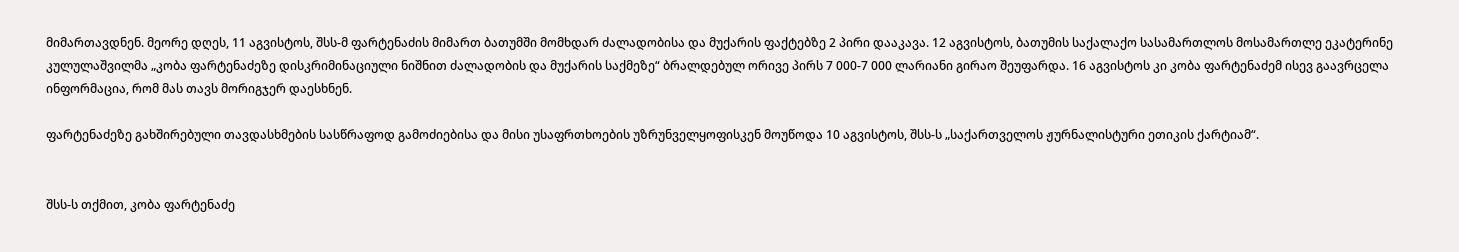მიმართავდნენ. მეორე დღეს, 11 აგვისტოს, შსს-მ ფარტენაძის მიმართ ბათუმში მომხდარ ძალადობისა და მუქარის ფაქტებზე 2 პირი დააკავა. 12 აგვისტოს, ბათუმის საქალაქო სასამართლოს მოსამართლე ეკატერინე კულულაშვილმა „კობა ფარტენაძეზე დისკრიმინაციული ნიშნით ძალადობის და მუქარის საქმეზე“ ბრალდებულ ორივე პირს 7 000-7 000 ლარიანი გირაო შეუფარდა. 16 აგვისტოს კი კობა ფარტენაძემ ისევ გაავრცელა ინფორმაცია, რომ მას თავს მორიგჯერ დაესხნენ.

ფარტენაძეზე გახშირებული თავდასხმების სასწრაფოდ გამოძიებისა და მისი უსაფრთხოების უზრუნველყოფისკენ მოუწოდა 10 აგვისტოს, შსს-ს „საქართველოს ჟურნალისტური ეთიკის ქარტიამ“.


შსს-ს თქმით, კობა ფარტენაძე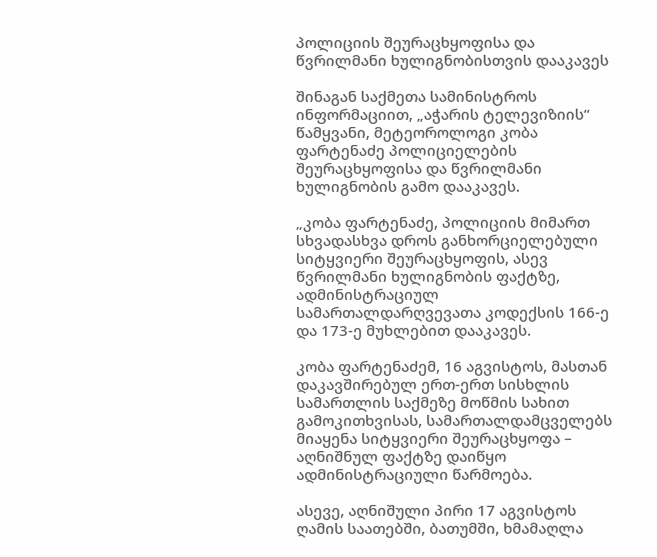პოლიციის შეურაცხყოფისა და წვრილმანი ხულიგნობისთვის დააკავეს

შინაგან საქმეთა სამინისტროს ინფორმაციით, „აჭარის ტელევიზიის“ წამყვანი, მეტეოროლოგი კობა ფარტენაძე პოლიციელების შეურაცხყოფისა და წვრილმანი ხულიგნობის გამო დააკავეს.

„კობა ფარტენაძე, პოლიციის მიმართ სხვადასხვა დროს განხორციელებული სიტყვიერი შეურაცხყოფის, ასევ წვრილმანი ხულიგნობის ფაქტზე, ადმინისტრაციულ სამართალდარღვევათა კოდექსის 166-ე და 173-ე მუხლებით დააკავეს.

კობა ფარტენაძემ, 16 აგვისტოს, მასთან დაკავშირებულ ერთ-ერთ სისხლის სამართლის საქმეზე მოწმის სახით გამოკითხვისას, სამართალდამცველებს მიაყენა სიტყვიერი შეურაცხყოფა – აღნიშნულ ფაქტზე დაიწყო ადმინისტრაციული წარმოება.

ასევე, აღნიშული პირი 17 აგვისტოს ღამის საათებში, ბათუმში, ხმამაღლა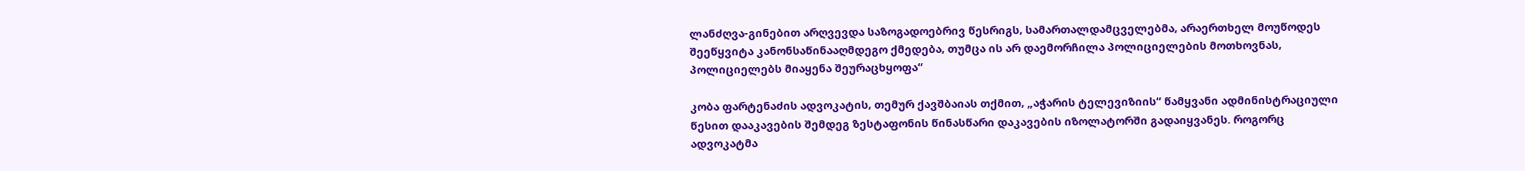ლანძღვა-გინებით არღვევდა საზოგადოებრივ წესრიგს, სამართალდამცველებმა, არაერთხელ მოუწოდეს შეეწყვიტა კანონსაწინააღმდეგო ქმედება, თუმცა ის არ დაემორჩილა პოლიციელების მოთხოვნას, პოლიციელებს მიაყენა შეურაცხყოფა“

კობა ფარტენაძის ადვოკატის, თემურ ქავშბაიას თქმით, „აჭარის ტელევიზიის“ წამყვანი ადმინისტრაციული წესით დააკავების შემდეგ ზესტაფონის წინასწარი დაკავების იზოლატორში გადაიყვანეს. როგორც ადვოკატმა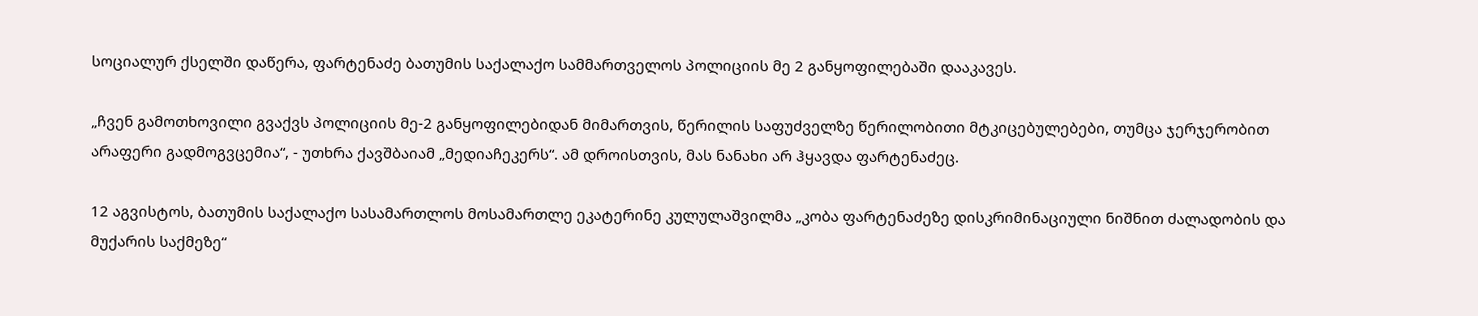სოციალურ ქსელში დაწერა, ფარტენაძე ბათუმის საქალაქო სამმართველოს პოლიციის მე 2 განყოფილებაში დააკავეს.

„ჩვენ გამოთხოვილი გვაქვს პოლიციის მე-2 განყოფილებიდან მიმართვის, წერილის საფუძველზე წერილობითი მტკიცებულებები, თუმცა ჯერჯერობით არაფერი გადმოგვცემია“, - უთხრა ქავშბაიამ „მედიაჩეკერს“. ამ დროისთვის, მას ნანახი არ ჰყავდა ფარტენაძეც.

12 აგვისტოს, ბათუმის საქალაქო სასამართლოს მოსამართლე ეკატერინე კულულაშვილმა „კობა ფარტენაძეზე დისკრიმინაციული ნიშნით ძალადობის და მუქარის საქმეზე“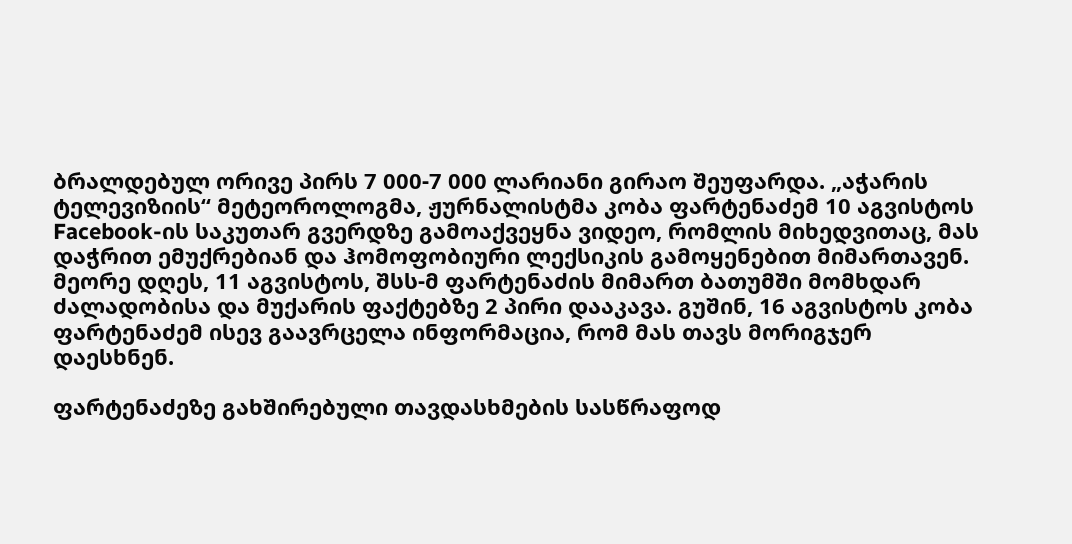ბრალდებულ ორივე პირს 7 000-7 000 ლარიანი გირაო შეუფარდა. „აჭარის ტელევიზიის“ მეტეოროლოგმა, ჟურნალისტმა კობა ფარტენაძემ 10 აგვისტოს Facebook-ის საკუთარ გვერდზე გამოაქვეყნა ვიდეო, რომლის მიხედვითაც, მას დაჭრით ემუქრებიან და ჰომოფობიური ლექსიკის გამოყენებით მიმართავენ. მეორე დღეს, 11 აგვისტოს, შსს-მ ფარტენაძის მიმართ ბათუმში მომხდარ ძალადობისა და მუქარის ფაქტებზე 2 პირი დააკავა. გუშინ, 16 აგვისტოს კობა ფარტენაძემ ისევ გაავრცელა ინფორმაცია, რომ მას თავს მორიგჯერ დაესხნენ.

ფარტენაძეზე გახშირებული თავდასხმების სასწრაფოდ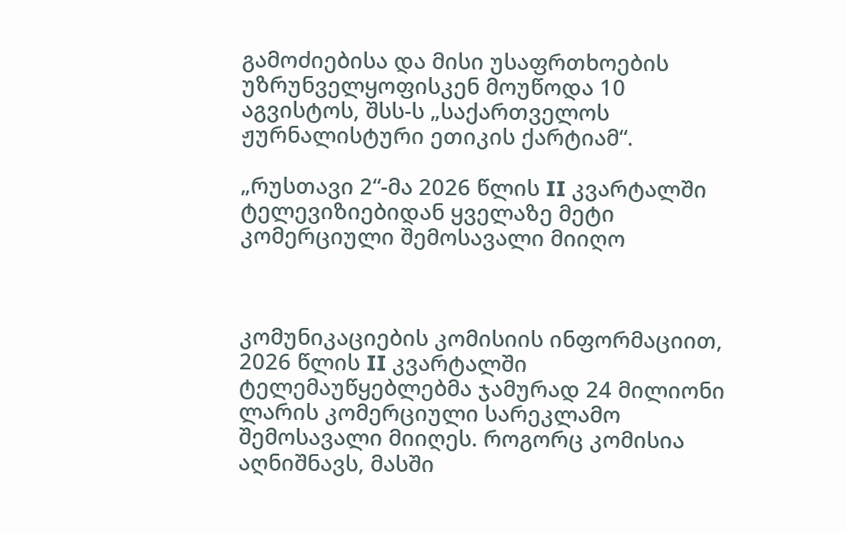გამოძიებისა და მისი უსაფრთხოების უზრუნველყოფისკენ მოუწოდა 10 აგვისტოს, შსს-ს „საქართველოს ჟურნალისტური ეთიკის ქარტიამ“.

„რუსთავი 2“-მა 2026 წლის II კვარტალში ტელევიზიებიდან ყველაზე მეტი კომერციული შემოსავალი მიიღო



კომუნიკაციების კომისიის ინფორმაციით, 2026 წლის II კვარტალში ტელემაუწყებლებმა ჯამურად 24 მილიონი ლარის კომერციული სარეკლამო შემოსავალი მიიღეს. როგორც კომისია აღნიშნავს, მასში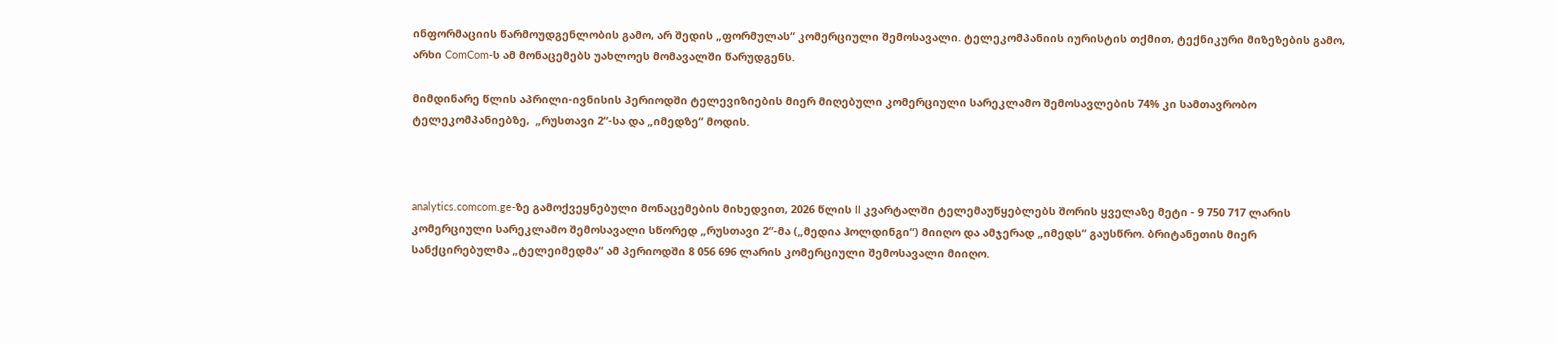ინფორმაციის წარმოუდგენლობის გამო, არ შედის „ფორმულას“ კომერციული შემოსავალი. ტელეკომპანიის იურისტის თქმით, ტექნიკური მიზეზების გამო, არხი ComCom-ს ამ მონაცემებს უახლოეს მომავალში წარუდგენს.

მიმდინარე წლის აპრილი-ივნისის პერიოდში ტელევიზიების მიერ მიღებული კომერციული სარეკლამო შემოსავლების 74% კი სამთავრობო ტელეკომპანიებზე,  „რუსთავი 2“-სა და „იმედზე“ მოდის.



analytics.comcom.ge-ზე გამოქვეყნებული მონაცემების მიხედვით, 2026 წლის II კვარტალში ტელემაუწყებლებს შორის ყველაზე მეტი - 9 750 717 ლარის კომერციული სარეკლამო შემოსავალი სწორედ „რუსთავი 2“-მა („მედია ჰოლდინგი“) მიიღო და ამჯერად „იმედს“ გაუსწრო. ბრიტანეთის მიერ სანქცირებულმა „ტელეიმედმა“ ამ პერიოდში 8 056 696 ლარის კომერციული შემოსავალი მიიღო.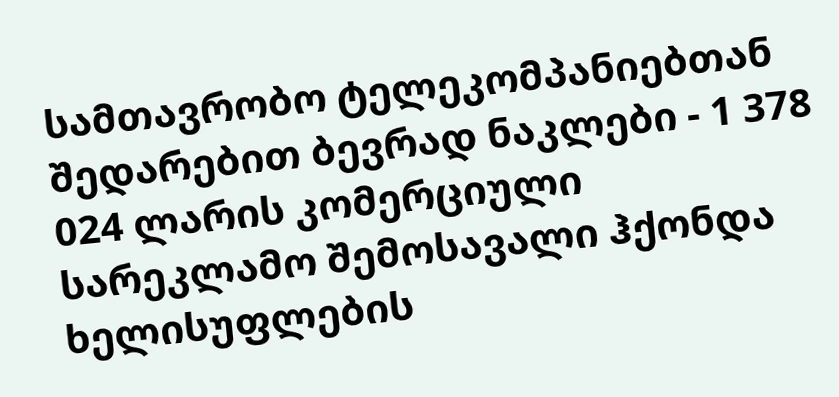სამთავრობო ტელეკომპანიებთან შედარებით ბევრად ნაკლები - 1 378 024 ლარის კომერციული სარეკლამო შემოსავალი ჰქონდა ხელისუფლების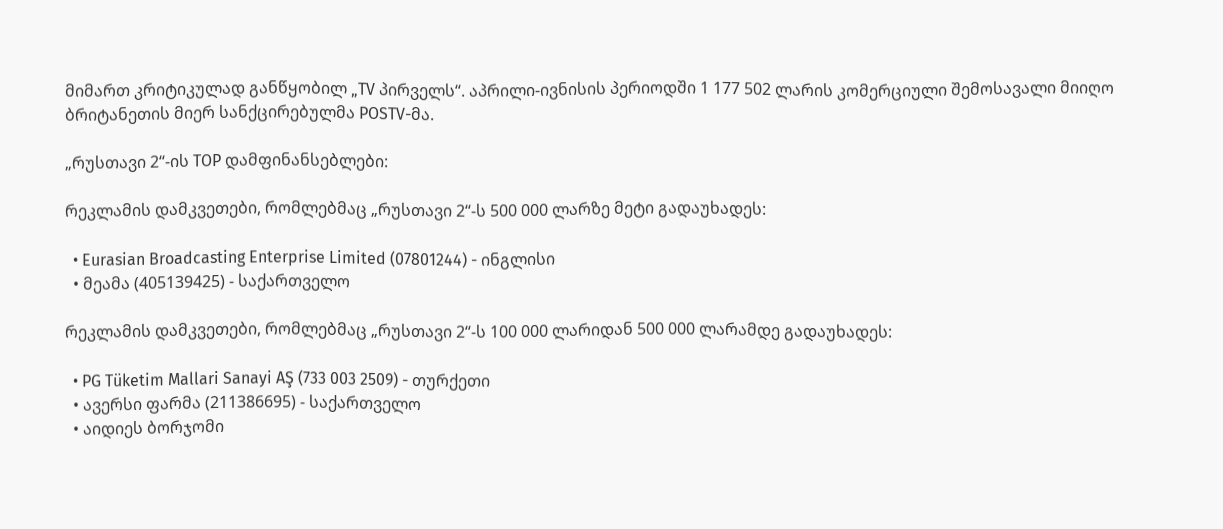მიმართ კრიტიკულად განწყობილ „TV პირველს“. აპრილი-ივნისის პერიოდში 1 177 502 ლარის კომერციული შემოსავალი მიიღო ბრიტანეთის მიერ სანქცირებულმა POSTV-მა.

„რუსთავი 2“-ის TOP დამფინანსებლები:

რეკლამის დამკვეთები, რომლებმაც „რუსთავი 2“-ს 500 000 ლარზე მეტი გადაუხადეს:

  • Eurasian Broadcasting Enterprise Limited (07801244) - ინგლისი
  • მეამა (405139425) - საქართველო

რეკლამის დამკვეთები, რომლებმაც „რუსთავი 2“-ს 100 000 ლარიდან 500 000 ლარამდე გადაუხადეს:

  • PG Tüketim Mallari Sanayi AŞ (733 003 2509) - თურქეთი
  • ავერსი ფარმა (211386695) - საქართველო
  • აიდიეს ბორჯომი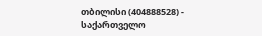თბილისი (404888528) - საქართველო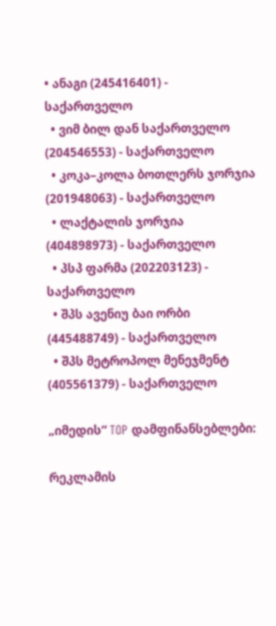• ანაგი (245416401) - საქართველო
  • ვიმ ბილ დან საქართველო (204546553) - საქართველო
  • კოკა–კოლა ბოთლერს ჯორჯია (201948063) - საქართველო
  • ლაქტალის ჯორჯია (404898973) - საქართველო
  • პსპ ფარმა (202203123) - საქართველო
  • შპს ავენიუ ბაი ორბი (445488749) - საქართველო
  • შპს მეტროპოლ მენეჯმენტ (405561379) - საქართველო

„იმედის“ TOP დამფინანსებლები:

რეკლამის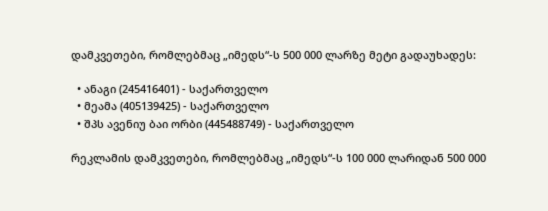დამკვეთები, რომლებმაც „იმედს“-ს 500 000 ლარზე მეტი გადაუხადეს:

  • ანაგი (245416401) - საქართველო
  • მეამა (405139425) - საქართველო
  • შპს ავენიუ ბაი ორბი (445488749) - საქართველო

რეკლამის დამკვეთები, რომლებმაც „იმედს“-ს 100 000 ლარიდან 500 000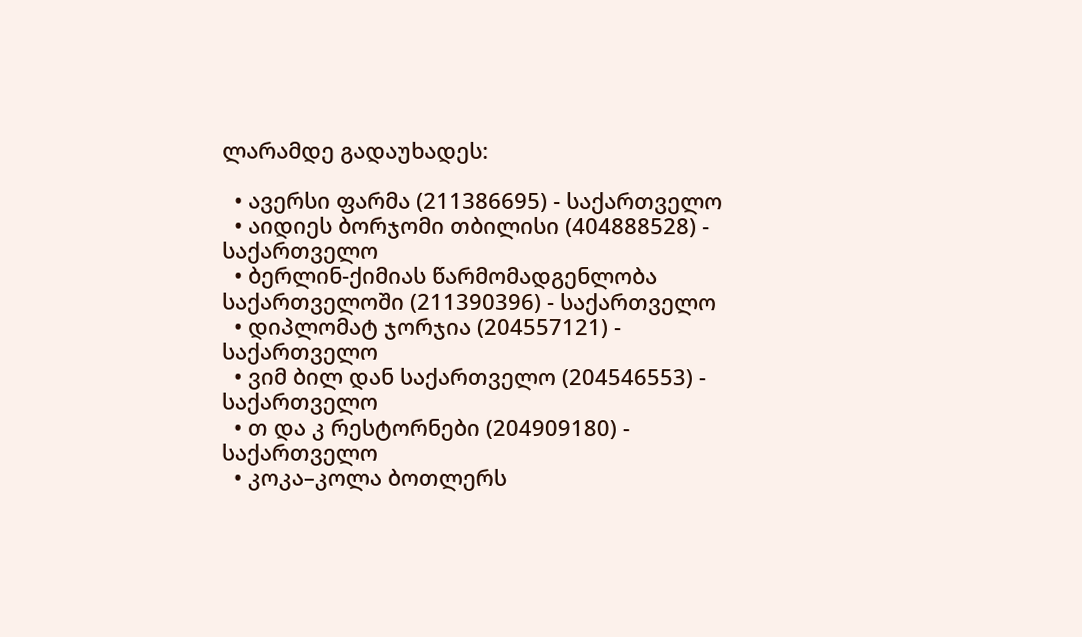ლარამდე გადაუხადეს:

  • ავერსი ფარმა (211386695) - საქართველო
  • აიდიეს ბორჯომი თბილისი (404888528) - საქართველო
  • ბერლინ-ქიმიას წარმომადგენლობა საქართველოში (211390396) - საქართველო
  • დიპლომატ ჯორჯია (204557121) - საქართველო
  • ვიმ ბილ დან საქართველო (204546553) - საქართველო
  • თ და კ რესტორნები (204909180) - საქართველო
  • კოკა–კოლა ბოთლერს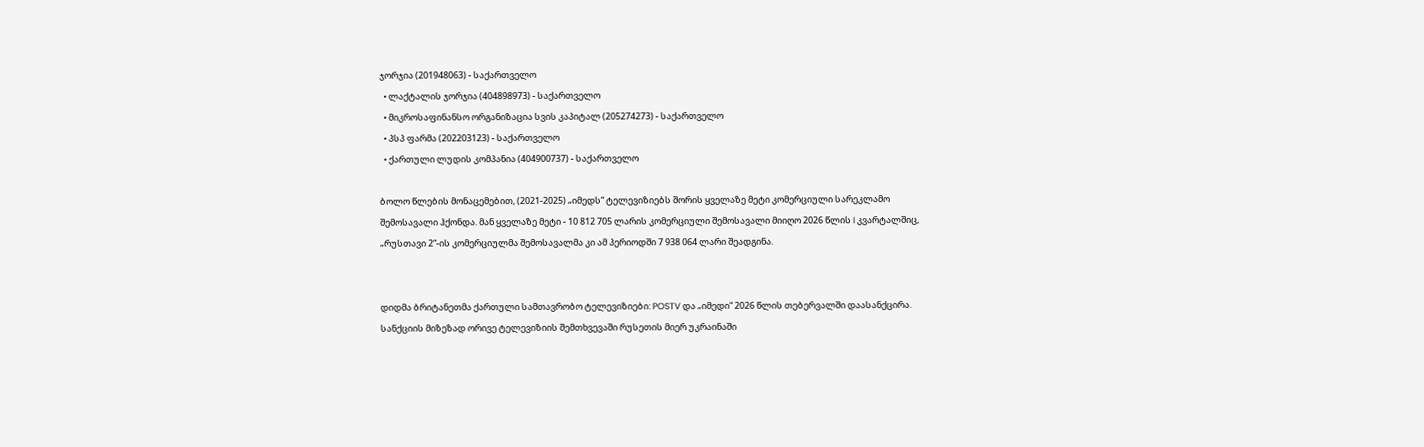ჯორჯია (201948063) - საქართველო
  • ლაქტალის ჯორჯია (404898973) - საქართველო
  • მიკროსაფინანსო ორგანიზაცია სვის კაპიტალ (205274273) - საქართველო
  • პსპ ფარმა (202203123) - საქართველო
  • ქართული ლუდის კომპანია (404900737) - საქართველო

ბოლო წლების მონაცემებით, (2021-2025) „იმედს“ ტელევიზიებს შორის ყველაზე მეტი კომერციული სარეკლამო შემოსავალი ჰქონდა. მან ყველაზე მეტი - 10 812 705 ლარის კომერციული შემოსავალი მიიღო 2026 წლის I კვარტალშიც, „რუსთავი 2“-ის კომერციულმა შემოსავალმა კი ამ პერიოდში 7 938 064 ლარი შეადგინა.


დიდმა ბრიტანეთმა ქართული სამთავრობო ტელევიზიები: POSTV და „იმედი“ 2026 წლის თებერვალში დაასანქცირა. სანქციის მიზეზად ორივე ტელევიზიის შემთხვევაში რუსეთის მიერ უკრაინაში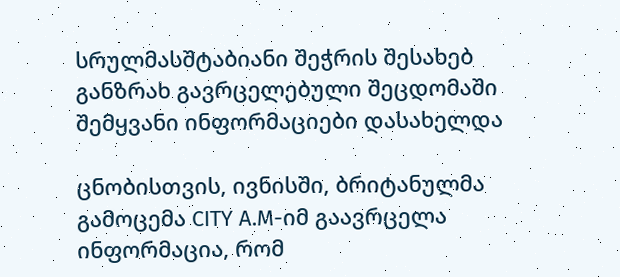სრულმასშტაბიანი შეჭრის შესახებ განზრახ გავრცელებული შეცდომაში შემყვანი ინფორმაციები დასახელდა

ცნობისთვის, ივნისში, ბრიტანულმა გამოცემა CITY A.M-იმ გაავრცელა ინფორმაცია, რომ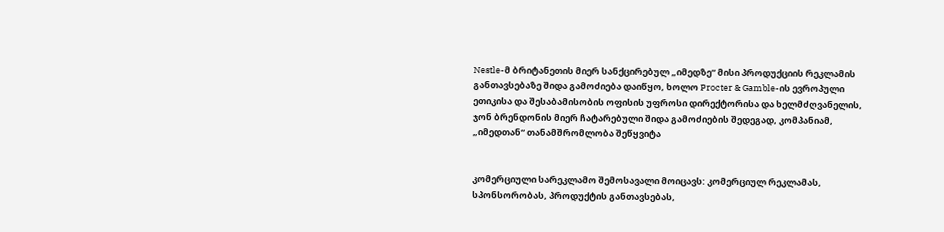Nestle-მ ბრიტანეთის მიერ სანქცირებულ „იმედზე“ მისი პროდუქციის რეკლამის განთავსებაზე შიდა გამოძიება დაიწყო, ხოლო Procter & Gamble-ის ევროპული ეთიკისა და შესაბამისობის ოფისის უფროსი დირექტორისა და ხელმძღვანელის, ჯონ ბრენდონის მიერ ჩატარებული შიდა გამოძიების შედეგად, კომპანიამ, „იმედთან“ თანამშრომლობა შეწყვიტა


კომერციული სარეკლამო შემოსავალი მოიცავს: კომერციულ რეკლამას, სპონსორობას, პროდუქტის განთავსებას,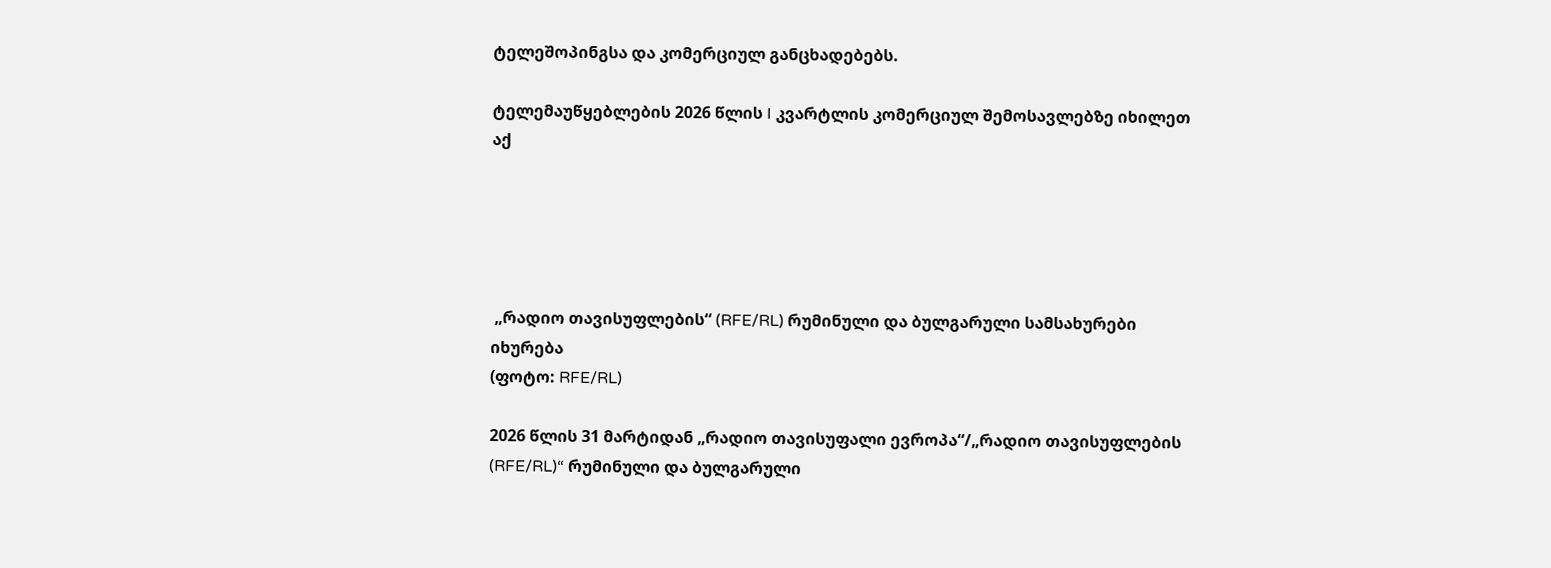ტელეშოპინგსა და კომერციულ განცხადებებს.

ტელემაუწყებლების 2026 წლის I კვარტლის კომერციულ შემოსავლებზე იხილეთ აქ





 „რადიო თავისუფლების“ (RFE/RL) რუმინული და ბულგარული სამსახურები იხურება
(ფოტო: RFE/RL)

2026 წლის 31 მარტიდან „რადიო თავისუფალი ევროპა“/„რადიო თავისუფლების (RFE/RL)“ რუმინული და ბულგარული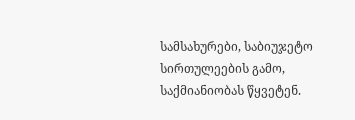სამსახურები, საბიუჯეტო სირთულეების გამო, საქმიანიობას წყვეტენ.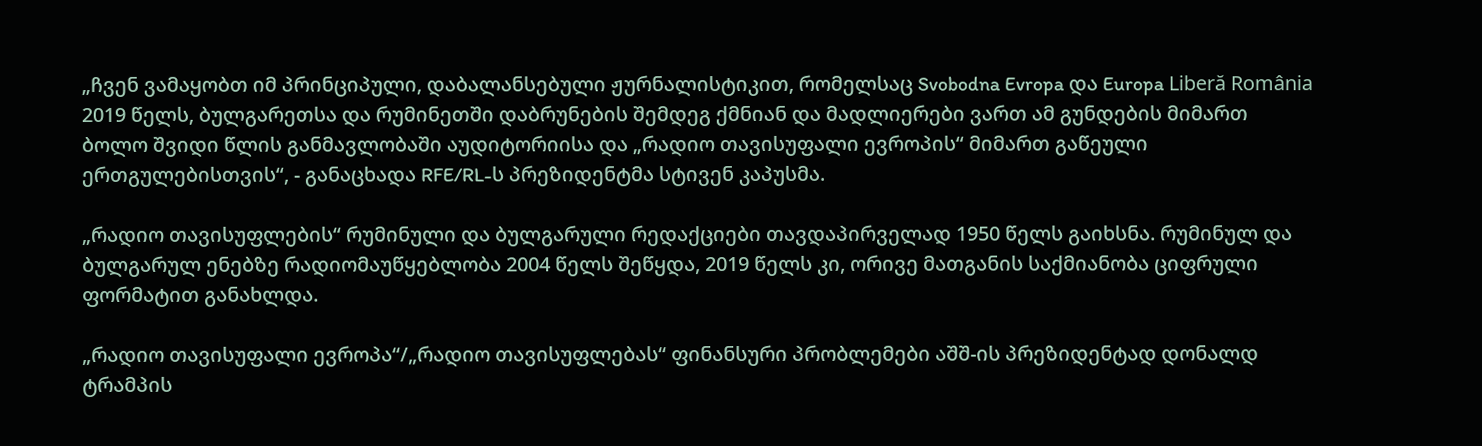„ჩვენ ვამაყობთ იმ პრინციპული, დაბალანსებული ჟურნალისტიკით, რომელსაც Svobodna Evropa და Europa Liberă România 2019 წელს, ბულგარეთსა და რუმინეთში დაბრუნების შემდეგ ქმნიან და მადლიერები ვართ ამ გუნდების მიმართ ბოლო შვიდი წლის განმავლობაში აუდიტორიისა და „რადიო თავისუფალი ევროპის“ მიმართ გაწეული ერთგულებისთვის“, - განაცხადა RFE/RL-ს პრეზიდენტმა სტივენ კაპუსმა.

„რადიო თავისუფლების“ რუმინული და ბულგარული რედაქციები თავდაპირველად 1950 წელს გაიხსნა. რუმინულ და ბულგარულ ენებზე რადიომაუწყებლობა 2004 წელს შეწყდა, 2019 წელს კი, ორივე მათგანის საქმიანობა ციფრული ფორმატით განახლდა.

„რადიო თავისუფალი ევროპა“/„რადიო თავისუფლებას“ ფინანსური პრობლემები აშშ-ის პრეზიდენტად დონალდ ტრამპის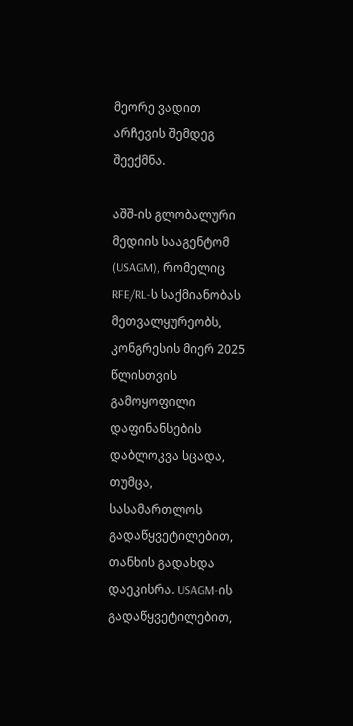მეორე ვადით არჩევის შემდეგ შეექმნა.

აშშ-ის გლობალური მედიის სააგენტომ (USAGM), რომელიც RFE/RL-ს საქმიანობას მეთვალყურეობს, კონგრესის მიერ 2025 წლისთვის გამოყოფილი დაფინანსების დაბლოკვა სცადა, თუმცა, სასამართლოს გადაწყვეტილებით, თანხის გადახდა დაეკისრა. USAGM-ის გადაწყვეტილებით,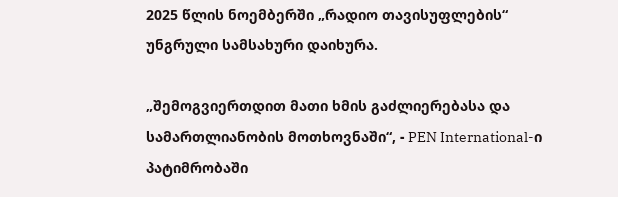2025 წლის ნოემბერში „რადიო თავისუფლების“ უნგრული სამსახური დაიხურა.

„შემოგვიერთდით მათი ხმის გაძლიერებასა და სამართლიანობის მოთხოვნაში“, - PEN International-ი პატიმრობაში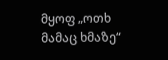მყოფ „ოთხ მამაც ხმაზე“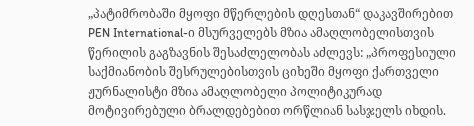„პატიმრობაში მყოფი მწერლების დღესთან“ დაკავშირებით PEN International-ი მსურველებს მზია ამაღლობელისთვის წერილის გაგზავნის შესაძლელობას აძლევს: „პროფესიული საქმიანობის შესრულებისთვის ციხეში მყოფი ქართველი ჟურნალისტი მზია ამაღლობელი პოლიტიკურად მოტივირებული ბრალდებებით ორწლიან სასჯელს იხდის.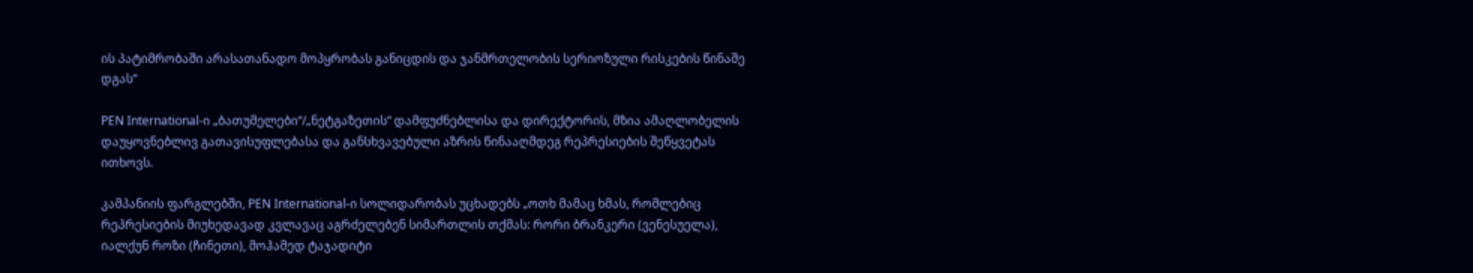ის პატიმრობაში არასათანადო მოპყრობას განიცდის და ჯანმრთელობის სერიოზული რისკების წინაშე დგას“

PEN International-ი „ბათუმელები“/„ნეტგაზეთის“ დამფუძნებლისა და დირექტორის, მზია ამაღლობელის დაუყოვნებლივ გათავისუფლებასა და განსხვავებული აზრის წინააღმდეგ რეპრესიების შეწყვეტას ითხოვს.

კამპანიის ფარგლებში, PEN International-ი სოლიდარობას უცხადებს „ოთხ მამაც ხმას, რომლებიც რეპრესიების მიუხედავად კვლავაც აგრძელებენ სიმართლის თქმას: რორი ბრანკერი (ვენესუელა), იალქუნ როზი (ჩინეთი), მოჰამედ ტაჯადიტი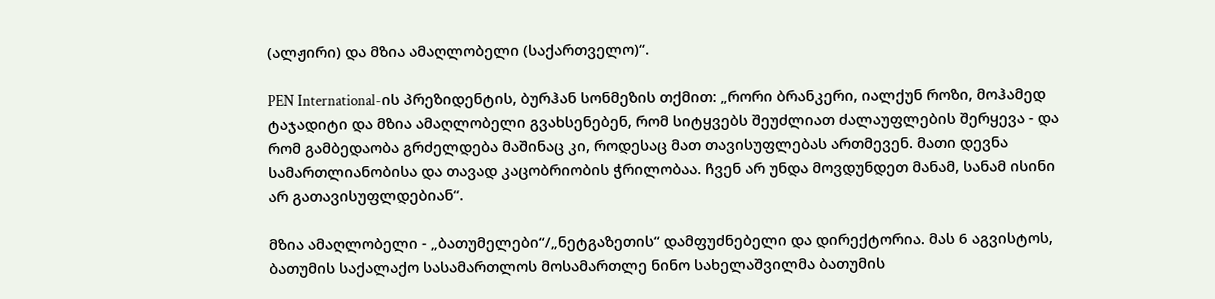(ალჟირი) და მზია ამაღლობელი (საქართველო)“.

PEN International-ის პრეზიდენტის, ბურჰან სონმეზის თქმით: „რორი ბრანკერი, იალქუნ როზი, მოჰამედ ტაჯადიტი და მზია ამაღლობელი გვახსენებენ, რომ სიტყვებს შეუძლიათ ძალაუფლების შერყევა - და რომ გამბედაობა გრძელდება მაშინაც კი, როდესაც მათ თავისუფლებას ართმევენ. მათი დევნა სამართლიანობისა და თავად კაცობრიობის ჭრილობაა. ჩვენ არ უნდა მოვდუნდეთ მანამ, სანამ ისინი არ გათავისუფლდებიან“.

მზია ამაღლობელი - „ბათუმელები“/„ნეტგაზეთის“ დამფუძნებელი და დირექტორია. მას 6 აგვისტოს, ბათუმის საქალაქო სასამართლოს მოსამართლე ნინო სახელაშვილმა ბათუმის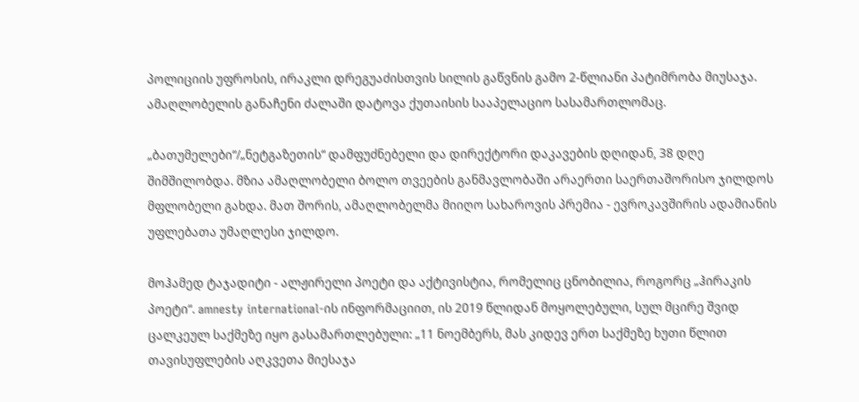პოლიციის უფროსის, ირაკლი დრეგუაძისთვის სილის გაწვნის გამო 2-წლიანი პატიმრობა მიუსაჯა. ამაღლობელის განაჩენი ძალაში დატოვა ქუთაისის სააპელაციო სასამართლომაც.

„ბათუმელები“/„ნეტგაზეთის“ დამფუძნებელი და დირექტორი დაკავების დღიდან, 38 დღე შიმშილობდა. მზია ამაღლობელი ბოლო თვეების განმავლობაში არაერთი საერთაშორისო ჯილდოს მფლობელი გახდა. მათ შორის, ამაღლობელმა მიიღო სახაროვის პრემია - ევროკავშირის ადამიანის უფლებათა უმაღლესი ჯილდო.

მოჰამედ ტაჯადიტი - ალჟირელი პოეტი და აქტივისტია, რომელიც ცნობილია, როგორც „ჰირაკის პოეტი“. amnesty international-ის ინფორმაციით, ის 2019 წლიდან მოყოლებული, სულ მცირე შვიდ ცალკეულ საქმეზე იყო გასამართლებული: „11 ნოემბერს, მას კიდევ ერთ საქმეზე ხუთი წლით თავისუფლების აღკვეთა მიესაჯა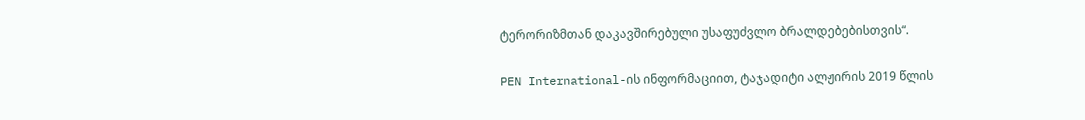ტერორიზმთან დაკავშირებული უსაფუძვლო ბრალდებებისთვის“.

PEN International-ის ინფორმაციით, ტაჯადიტი ალჟირის 2019 წლის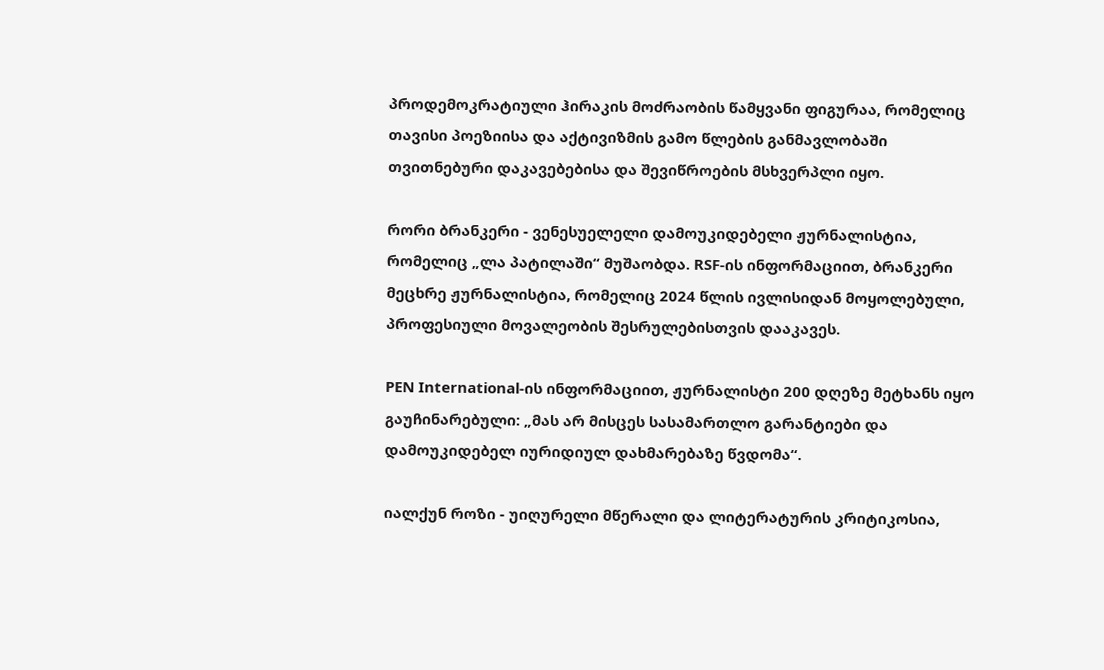პროდემოკრატიული ჰირაკის მოძრაობის წამყვანი ფიგურაა, რომელიც თავისი პოეზიისა და აქტივიზმის გამო წლების განმავლობაში თვითნებური დაკავებებისა და შევიწროების მსხვერპლი იყო.

რორი ბრანკერი - ვენესუელელი დამოუკიდებელი ჟურნალისტია, რომელიც „ლა პატილაში“ მუშაობდა. RSF-ის ინფორმაციით, ბრანკერი მეცხრე ჟურნალისტია, რომელიც 2024 წლის ივლისიდან მოყოლებული, პროფესიული მოვალეობის შესრულებისთვის დააკავეს.

PEN International-ის ინფორმაციით, ჟურნალისტი 200 დღეზე მეტხანს იყო გაუჩინარებული: „მას არ მისცეს სასამართლო გარანტიები და დამოუკიდებელ იურიდიულ დახმარებაზე წვდომა“.

იალქუნ როზი - უიღურელი მწერალი და ლიტერატურის კრიტიკოსია,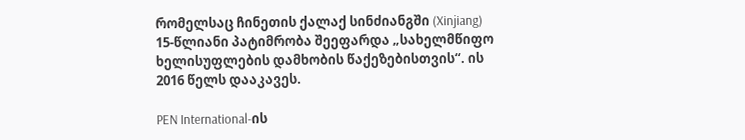რომელსაც ჩინეთის ქალაქ სინძიანგში (Xinjiang) 15-წლიანი პატიმრობა შეეფარდა „სახელმწიფო ხელისუფლების დამხობის წაქეზებისთვის“. ის 2016 წელს დააკავეს.

PEN International-ის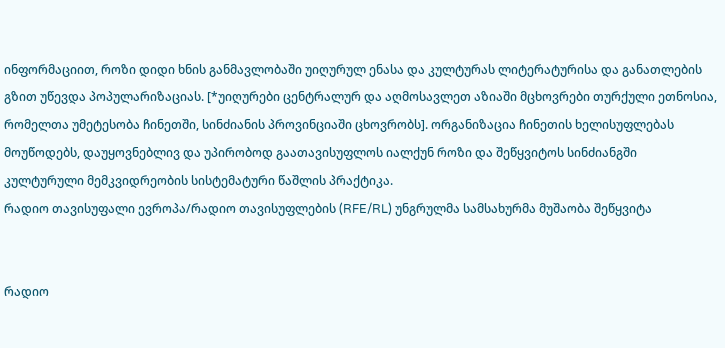ინფორმაციით, როზი დიდი ხნის განმავლობაში უიღურულ ენასა და კულტურას ლიტერატურისა და განათლების გზით უწევდა პოპულარიზაციას. [*უიღურები ცენტრალურ და აღმოსავლეთ აზიაში მცხოვრები თურქული ეთნოსია, რომელთა უმეტესობა ჩინეთში, სინძიანის პროვინციაში ცხოვრობს]. ორგანიზაცია ჩინეთის ხელისუფლებას მოუწოდებს, დაუყოვნებლივ და უპირობოდ გაათავისუფლოს იალქუნ როზი და შეწყვიტოს სინძიანგში კულტურული მემკვიდრეობის სისტემატური წაშლის პრაქტიკა.
რადიო თავისუფალი ევროპა/რადიო თავისუფლების (RFE/RL) უნგრულმა სამსახურმა მუშაობა შეწყვიტა


რადიო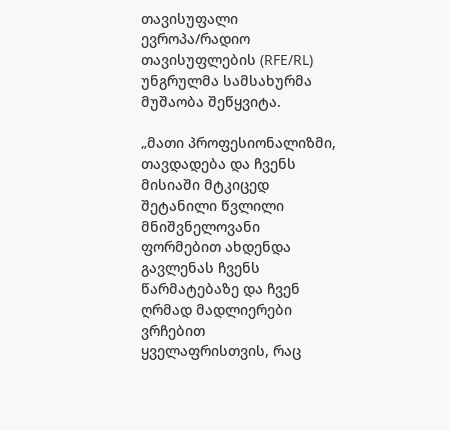თავისუფალი ევროპა/რადიო თავისუფლების (RFE/RL) უნგრულმა სამსახურმა მუშაობა შეწყვიტა.

„მათი პროფესიონალიზმი, თავდადება და ჩვენს მისიაში მტკიცედ შეტანილი წვლილი მნიშვნელოვანი ფორმებით ახდენდა გავლენას ჩვენს წარმატებაზე და ჩვენ ღრმად მადლიერები ვრჩებით ყველაფრისთვის, რაც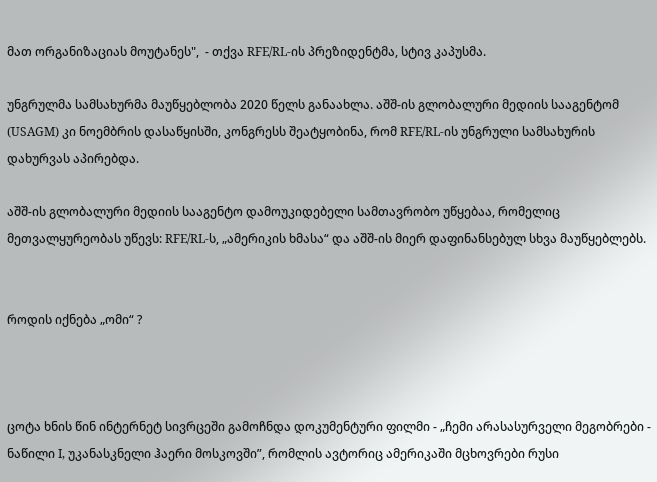მათ ორგანიზაციას მოუტანეს",  - თქვა RFE/RL-ის პრეზიდენტმა, სტივ კაპუსმა.

უნგრულმა სამსახურმა მაუწყებლობა 2020 წელს განაახლა. აშშ-ის გლობალური მედიის სააგენტომ (USAGM) კი ნოემბრის დასაწყისში, კონგრესს შეატყობინა, რომ RFE/RL-ის უნგრული სამსახურის დახურვას აპირებდა.

აშშ-ის გლობალური მედიის სააგენტო დამოუკიდებელი სამთავრობო უწყებაა, რომელიც მეთვალყურეობას უწევს: RFE/RL-ს, „ამერიკის ხმასა“ და აშშ-ის მიერ დაფინანსებულ სხვა მაუწყებლებს.


როდის იქნება „ომი“ ?



ცოტა ხნის წინ ინტერნეტ სივრცეში გამოჩნდა დოკუმენტური ფილმი - „ჩემი არასასურველი მეგობრები - ნაწილი I, უკანასკნელი ჰაერი მოსკოვში”, რომლის ავტორიც ამერიკაში მცხოვრები რუსი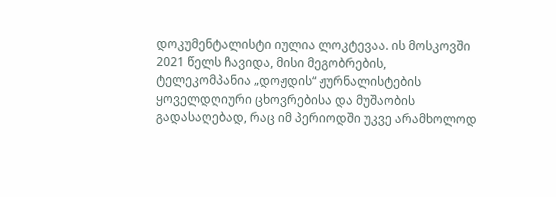დოკუმენტალისტი იულია ლოკტევაა. ის მოსკოვში 2021 წელს ჩავიდა, მისი მეგობრების, ტელეკომპანია „დოჟდის“ ჟურნალისტების ყოველდღიური ცხოვრებისა და მუშაობის გადასაღებად, რაც იმ პერიოდში უკვე არამხოლოდ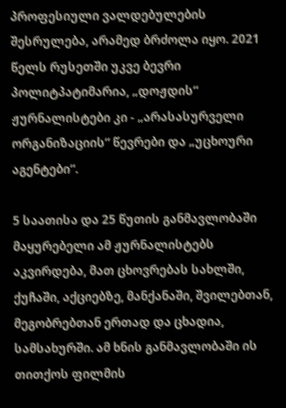პროფესიული ვალდებულების შესრულება, არამედ ბრძოლა იყო. 2021 წელს რუსეთში უკვე ბევრი პოლიტპატიმარია, „დოჟდის“ ჟურნალისტები კი - „არასასურველი ორგანიზაციის“ წევრები და „უცხოური აგენტები“.

5 საათისა და 25 წუთის განმავლობაში მაყურებელი ამ ჟურნალისტებს აკვირდება, მათ ცხოვრებას სახლში, ქუჩაში, აქციებზე, მანქანაში, შვილებთან, მეგობრებთან ერთად და ცხადია, სამსახურში. ამ ხნის განმავლობაში ის თითქოს ფილმის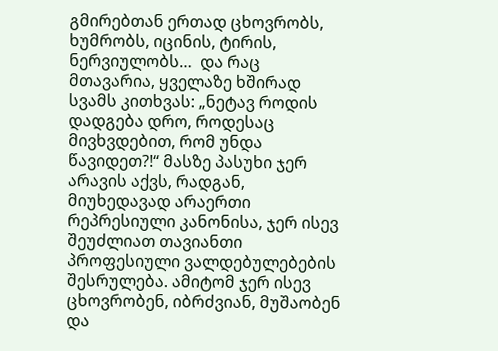გმირებთან ერთად ცხოვრობს, ხუმრობს, იცინის, ტირის, ნერვიულობს…  და რაც მთავარია, ყველაზე ხშირად სვამს კითხვას: „ნეტავ როდის დადგება დრო, როდესაც მივხვდებით, რომ უნდა წავიდეთ?!“ მასზე პასუხი ჯერ არავის აქვს, რადგან, მიუხედავად არაერთი რეპრესიული კანონისა, ჯერ ისევ შეუძლიათ თავიანთი პროფესიული ვალდებულებების შესრულება. ამიტომ ჯერ ისევ ცხოვრობენ, იბრძვიან, მუშაობენ და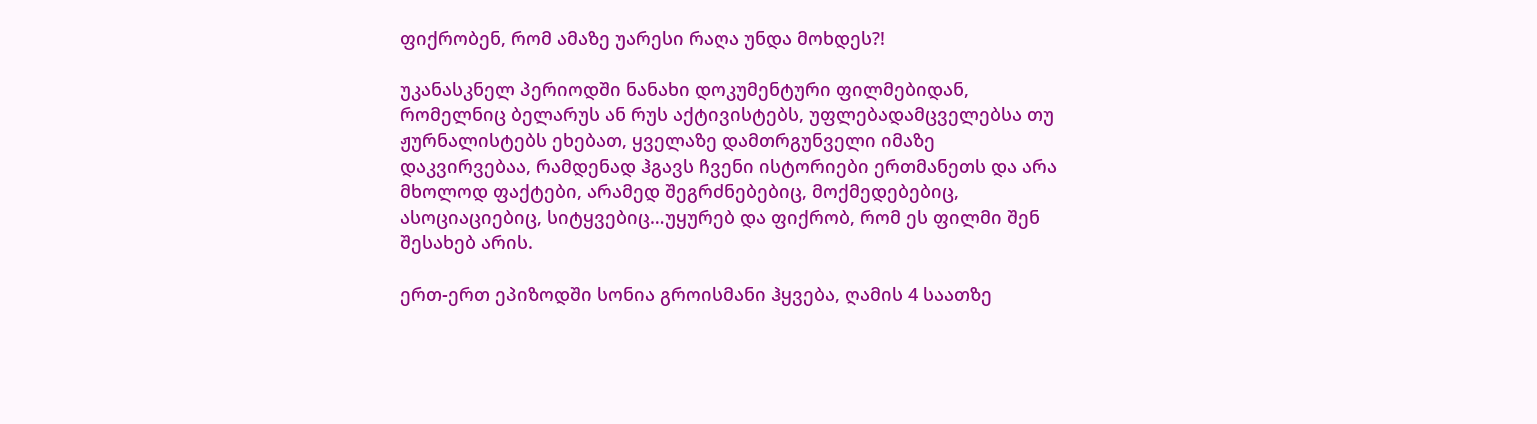ფიქრობენ, რომ ამაზე უარესი რაღა უნდა მოხდეს?!

უკანასკნელ პერიოდში ნანახი დოკუმენტური ფილმებიდან, რომელნიც ბელარუს ან რუს აქტივისტებს, უფლებადამცველებსა თუ ჟურნალისტებს ეხებათ, ყველაზე დამთრგუნველი იმაზე დაკვირვებაა, რამდენად ჰგავს ჩვენი ისტორიები ერთმანეთს და არა მხოლოდ ფაქტები, არამედ შეგრძნებებიც, მოქმედებებიც, ასოციაციებიც, სიტყვებიც…უყურებ და ფიქრობ, რომ ეს ფილმი შენ შესახებ არის.

ერთ-ერთ ეპიზოდში სონია გროისმანი ჰყვება, ღამის 4 საათზე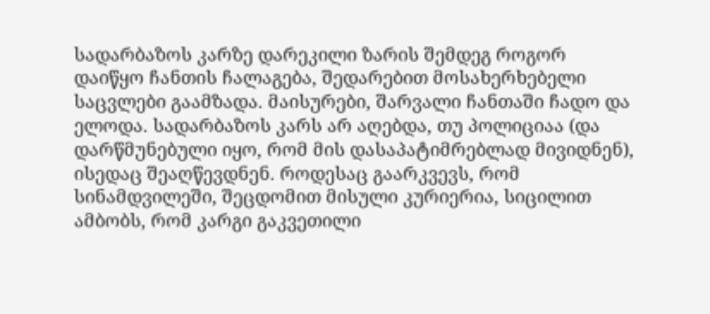სადარბაზოს კარზე დარეკილი ზარის შემდეგ როგორ დაიწყო ჩანთის ჩალაგება, შედარებით მოსახერხებელი საცვლები გაამზადა. მაისურები, შარვალი ჩანთაში ჩადო და ელოდა. სადარბაზოს კარს არ აღებდა, თუ პოლიციაა (და დარწმუნებული იყო, რომ მის დასაპატიმრებლად მივიდნენ), ისედაც შეაღწევდნენ. როდესაც გაარკვევს, რომ სინამდვილეში, შეცდომით მისული კურიერია, სიცილით ამბობს, რომ კარგი გაკვეთილი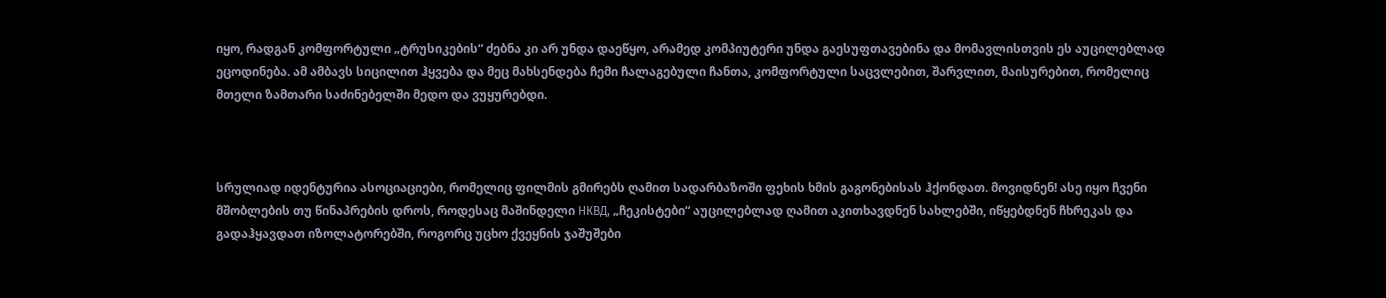იყო, რადგან კომფორტული „ტრუსიკების“ ძებნა კი არ უნდა დაეწყო, არამედ კომპიუტერი უნდა გაესუფთავებინა და მომავლისთვის ეს აუცილებლად ეცოდინება. ამ ამბავს სიცილით ჰყვება და მეც მახსენდება ჩემი ჩალაგებული ჩანთა, კომფორტული საცვლებით, შარვლით, მაისურებით, რომელიც მთელი ზამთარი საძინებელში მედო და ვუყურებდი.



სრულიად იდენტურია ასოციაციები, რომელიც ფილმის გმირებს ღამით სადარბაზოში ფეხის ხმის გაგონებისას ჰქონდათ. მოვიდნენ! ასე იყო ჩვენი მშობლების თუ წინაპრების დროს, როდესაც მაშინდელი НКВД, „ჩეკისტები“ აუცილებლად ღამით აკითხავდნენ სახლებში, იწყებდნენ ჩხრეკას და გადაჰყავდათ იზოლატორებში, როგორც უცხო ქვეყნის ჯაშუშები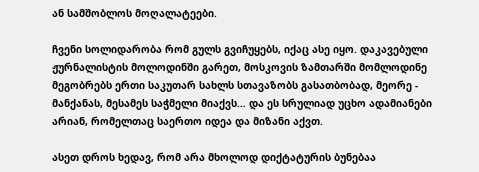ან სამშობლოს მოღალატეები.

ჩვენი სოლიდარობა რომ გულს გვიჩუყებს, იქაც ასე იყო. დაკავებული ჟურნალისტის მოლოდინში გარეთ, მოსკოვის ზამთარში მომლოდინე მეგობრებს ერთი საკუთარ სახლს სთავაზობს გასათბობად, მეორე - მანქანას, მესამეს საჭმელი მიაქვს… და ეს სრულიად უცხო ადამიანები არიან, რომელთაც საერთო იდეა და მიზანი აქვთ.

ასეთ დროს ხედავ, რომ არა მხოლოდ დიქტატურის ბუნებაა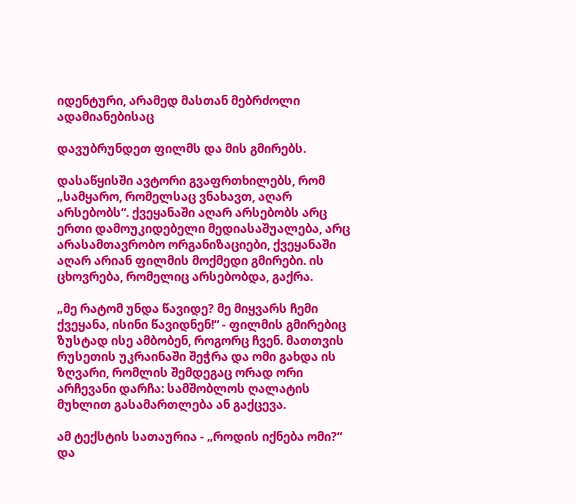იდენტური, არამედ მასთან მებრძოლი ადამიანებისაც

დავუბრუნდეთ ფილმს და მის გმირებს.

დასაწყისში ავტორი გვაფრთხილებს, რომ „სამყარო, რომელსაც ვნახავთ, აღარ არსებობს“. ქვეყანაში აღარ არსებობს არც ერთი დამოუკიდებელი მედიასაშუალება, არც არასამთავრობო ორგანიზაციები, ქვეყანაში აღარ არიან ფილმის მოქმედი გმირები. ის ცხოვრება, რომელიც არსებობდა, გაქრა.

„მე რატომ უნდა წავიდე? მე მიყვარს ჩემი ქვეყანა, ისინი წავიდნენ!“ - ფილმის გმირებიც ზუსტად ისე ამბობენ, როგორც ჩვენ. მათთვის რუსეთის უკრაინაში შეჭრა და ომი გახდა ის ზღვარი, რომლის შემდეგაც ორად ორი არჩევანი დარჩა: სამშობლოს ღალატის მუხლით გასამართლება ან გაქცევა.

ამ ტექსტის სათაურია - „როდის იქნება ომი?“ და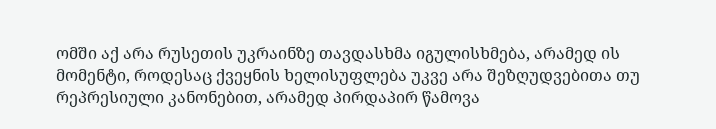ომში აქ არა რუსეთის უკრაინზე თავდასხმა იგულისხმება, არამედ ის მომენტი, როდესაც ქვეყნის ხელისუფლება უკვე არა შეზღუდვებითა თუ რეპრესიული კანონებით, არამედ პირდაპირ წამოვა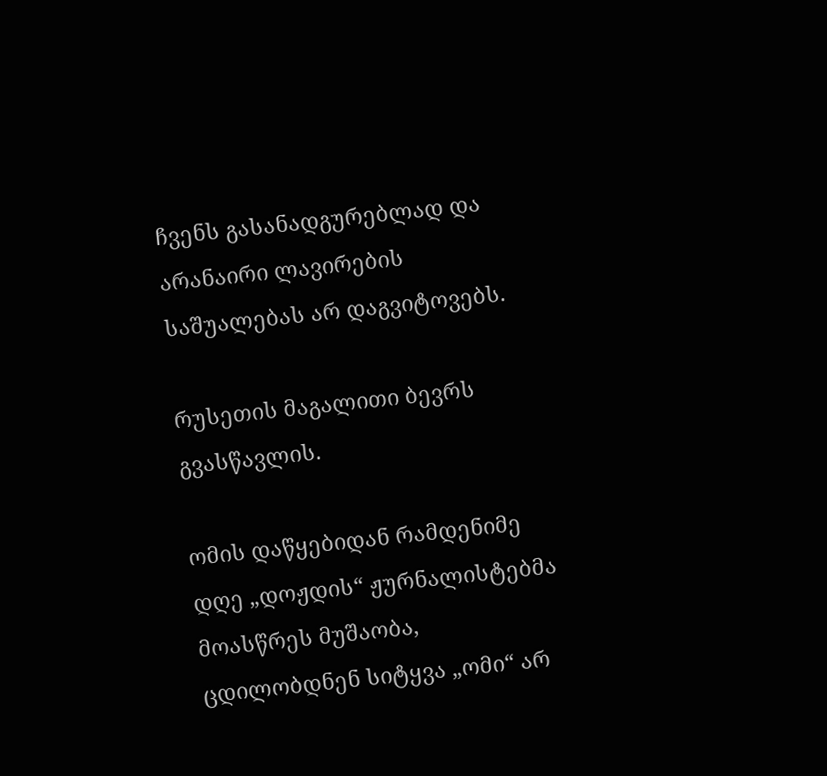ჩვენს გასანადგურებლად და არანაირი ლავირების საშუალებას არ დაგვიტოვებს.

რუსეთის მაგალითი ბევრს გვასწავლის.

ომის დაწყებიდან რამდენიმე დღე „დოჟდის“ ჟურნალისტებმა მოასწრეს მუშაობა, ცდილობდნენ სიტყვა „ომი“ არ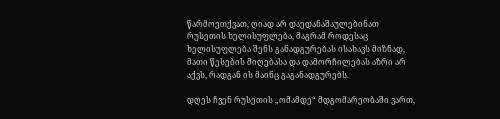წარმოეთქვათ, ღიად არ დაედანაშაულებინათ რუსეთის ხელისუფლება, მაგრამ როდესაც ხელისუფლება შენს განადგურებას ისახავს მიზნად, მათი წესების მიღებასა და დამორჩილებას აზრი არ აქვს, რადგან ის მაინც გაგანადგურებს.

დღეს ჩვენ რუსეთის „ომამდე“ მდგომარეობაში ვართ,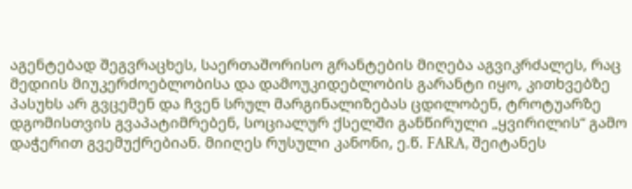აგენტებად შეგვრაცხეს, საერთაშორისო გრანტების მიღება აგვიკრძალეს, რაც მედიის მიუკერძოებლობისა და დამოუკიდებლობის გარანტი იყო, კითხვებზე პასუხს არ გვცემენ და ჩვენ სრულ მარგინალიზებას ცდილობენ, ტროტუარზე დგომისთვის გვაპატიმრებენ, სოციალურ ქსელში განწირული „ყვირილის“ გამო დაჭერით გვემუქრებიან. მიიღეს რუსული კანონი, ე.წ. FARA, შეიტანეს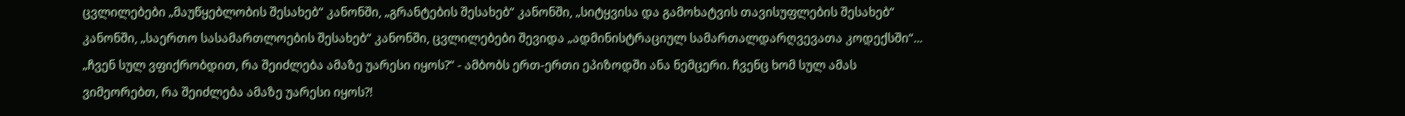ცვლილებები „მაუწყებლობის შესახებ“ კანონში, „გრანტების შესახებ“ კანონში, „სიტყვისა და გამოხატვის თავისუფლების შესახებ“ კანონში, „საერთო სასამართლოების შესახებ“ კანონში, ცვლილებები შევიდა „ადმინისტრაციულ სამართალდარღვევათა კოდექსში“... „ჩვენ სულ ვფიქრობდით, რა შეიძლება ამაზე უარესი იყოს?“ - ამბობს ერთ-ერთი ეპიზოდში ანა ნემცერი. ჩვენც ხომ სულ ამას ვიმეორებთ, რა შეიძლება ამაზე უარესი იყოს?!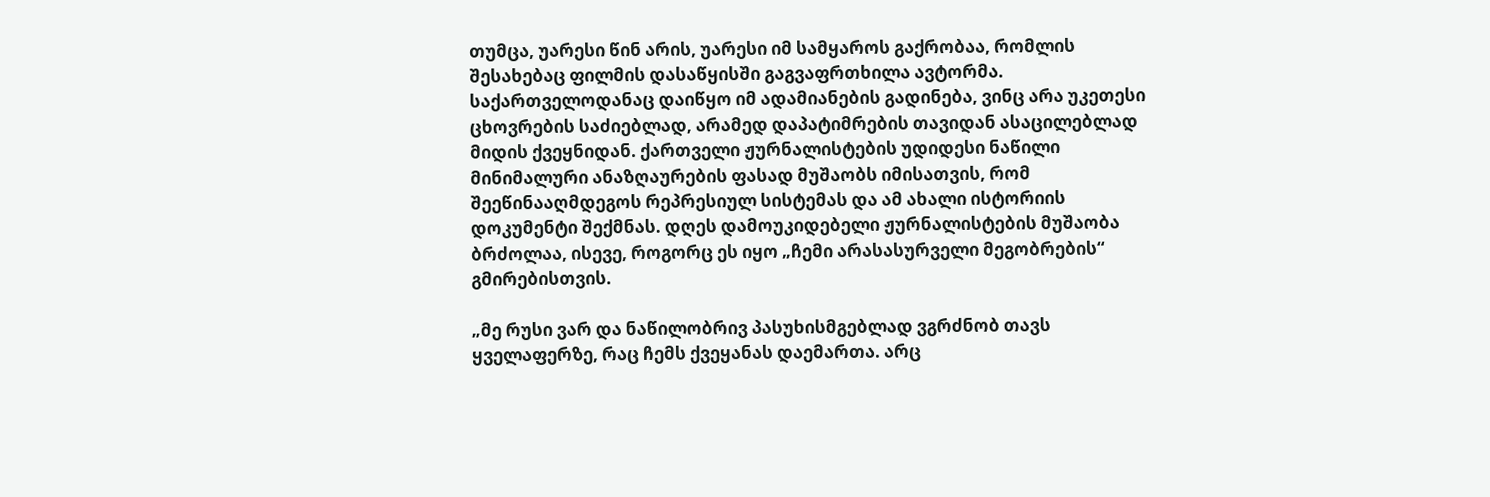თუმცა, უარესი წინ არის, უარესი იმ სამყაროს გაქრობაა, რომლის შესახებაც ფილმის დასაწყისში გაგვაფრთხილა ავტორმა. საქართველოდანაც დაიწყო იმ ადამიანების გადინება, ვინც არა უკეთესი ცხოვრების საძიებლად, არამედ დაპატიმრების თავიდან ასაცილებლად მიდის ქვეყნიდან. ქართველი ჟურნალისტების უდიდესი ნაწილი მინიმალური ანაზღაურების ფასად მუშაობს იმისათვის, რომ შეეწინააღმდეგოს რეპრესიულ სისტემას და ამ ახალი ისტორიის დოკუმენტი შექმნას. დღეს დამოუკიდებელი ჟურნალისტების მუშაობა ბრძოლაა, ისევე, როგორც ეს იყო „ჩემი არასასურველი მეგობრების“ გმირებისთვის.

„მე რუსი ვარ და ნაწილობრივ პასუხისმგებლად ვგრძნობ თავს ყველაფერზე, რაც ჩემს ქვეყანას დაემართა. არც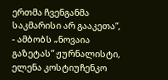ერთმა ჩვენგანმა საკმარისი არ გააკეთა“, - ამბობს „ნოვაია გაზეტას“ ჟურნალისტი, ელენა კოსტიუჩენკო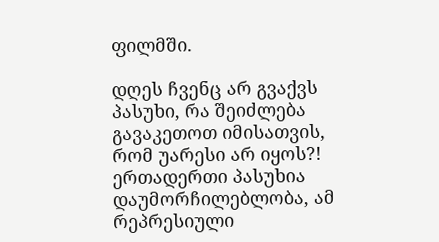ფილმში.

დღეს ჩვენც არ გვაქვს პასუხი, რა შეიძლება გავაკეთოთ იმისათვის, რომ უარესი არ იყოს?! ერთადერთი პასუხია დაუმორჩილებლობა, ამ რეპრესიული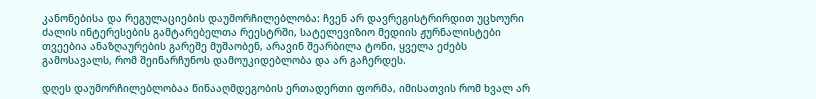კანონებისა და რეგულაციების დაუმორჩილებლობა: ჩვენ არ დავრეგისტრირდით უცხოური ძალის ინტერესების გამტარებელთა რეესტრში, სატელევიზიო მედიის ჟურნალისტები თვეებია ანაზღაურების გარეშე მუშაობენ, არავინ შეარბილა ტონი, ყველა ეძებს გამოსავალს, რომ შეინარჩუნოს დამოუკიდებლობა და არ გაჩერდეს.

დღეს დაუმორჩილებლობაა წინააღმდეგობის ერთადერთი ფორმა, იმისათვის რომ ხვალ არ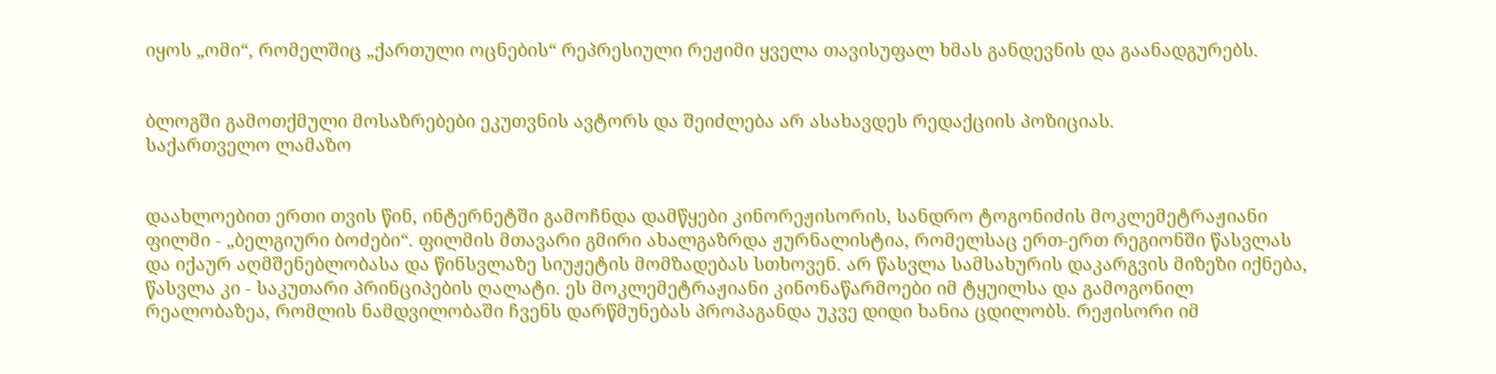იყოს „ომი“, რომელშიც „ქართული ოცნების“ რეპრესიული რეჟიმი ყველა თავისუფალ ხმას განდევნის და გაანადგურებს.


ბლოგში გამოთქმული მოსაზრებები ეკუთვნის ავტორს და შეიძლება არ ასახავდეს რედაქციის პოზიციას.
საქართველო ლამაზო


დაახლოებით ერთი თვის წინ, ინტერნეტში გამოჩნდა დამწყები კინორეჟისორის, სანდრო ტოგონიძის მოკლემეტრაჟიანი ფილმი - „ბელგიური ბოძები“. ფილმის მთავარი გმირი ახალგაზრდა ჟურნალისტია, რომელსაც ერთ-ერთ რეგიონში წასვლას და იქაურ აღმშენებლობასა და წინსვლაზე სიუჟეტის მომზადებას სთხოვენ. არ წასვლა სამსახურის დაკარგვის მიზეზი იქნება, წასვლა კი - საკუთარი პრინციპების ღალატი. ეს მოკლემეტრაჟიანი კინონაწარმოები იმ ტყუილსა და გამოგონილ რეალობაზეა, რომლის ნამდვილობაში ჩვენს დარწმუნებას პროპაგანდა უკვე დიდი ხანია ცდილობს. რეჟისორი იმ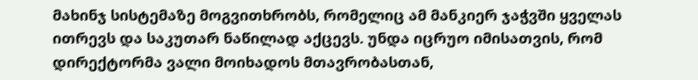მახინჯ სისტემაზე მოგვითხრობს, რომელიც ამ მანკიერ ჯაჭვში ყველას ითრევს და საკუთარ ნაწილად აქცევს. უნდა იცრუო იმისათვის, რომ დირექტორმა ვალი მოიხადოს მთავრობასთან,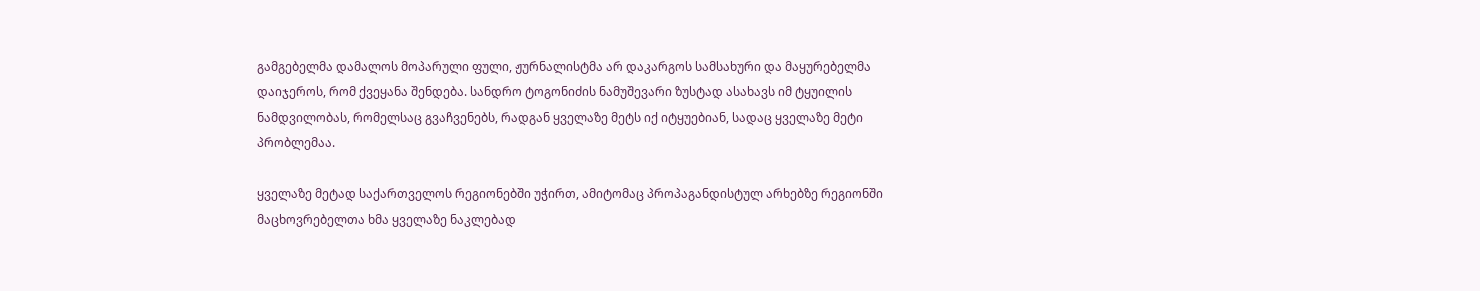გამგებელმა დამალოს მოპარული ფული, ჟურნალისტმა არ დაკარგოს სამსახური და მაყურებელმა დაიჯეროს, რომ ქვეყანა შენდება. სანდრო ტოგონიძის ნამუშევარი ზუსტად ასახავს იმ ტყუილის ნამდვილობას, რომელსაც გვაჩვენებს, რადგან ყველაზე მეტს იქ იტყუებიან, სადაც ყველაზე მეტი პრობლემაა.

ყველაზე მეტად საქართველოს რეგიონებში უჭირთ, ამიტომაც პროპაგანდისტულ არხებზე რეგიონში მაცხოვრებელთა ხმა ყველაზე ნაკლებად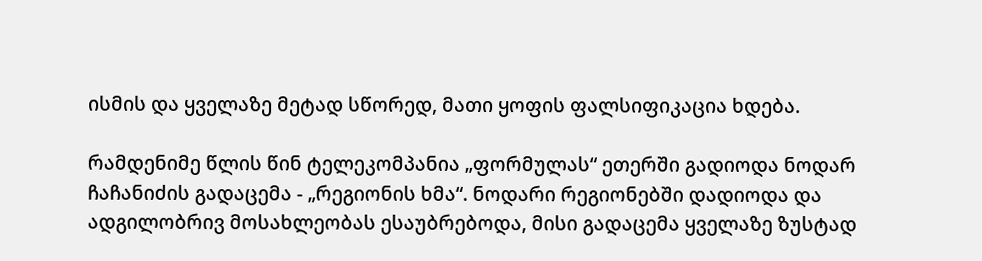ისმის და ყველაზე მეტად სწორედ, მათი ყოფის ფალსიფიკაცია ხდება.

რამდენიმე წლის წინ ტელეკომპანია „ფორმულას“ ეთერში გადიოდა ნოდარ ჩაჩანიძის გადაცემა - „რეგიონის ხმა“. ნოდარი რეგიონებში დადიოდა და ადგილობრივ მოსახლეობას ესაუბრებოდა, მისი გადაცემა ყველაზე ზუსტად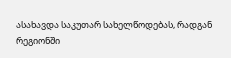ასახავდა საკუთარ სახელწოდებას, რადგან რეგიონში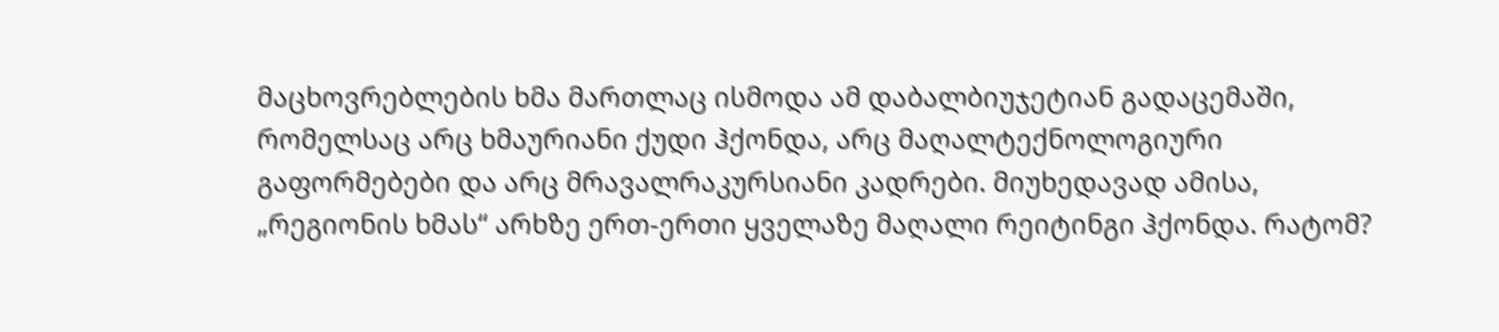მაცხოვრებლების ხმა მართლაც ისმოდა ამ დაბალბიუჯეტიან გადაცემაში, რომელსაც არც ხმაურიანი ქუდი ჰქონდა, არც მაღალტექნოლოგიური გაფორმებები და არც მრავალრაკურსიანი კადრები. მიუხედავად ამისა, „რეგიონის ხმას“ არხზე ერთ-ერთი ყველაზე მაღალი რეიტინგი ჰქონდა. რატომ?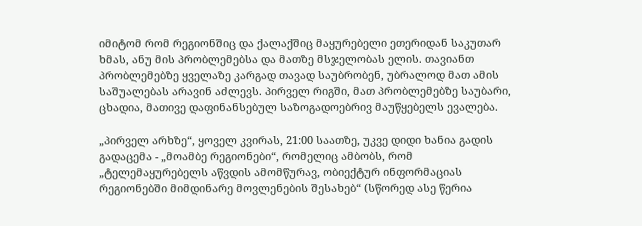იმიტომ რომ რეგიონშიც და ქალაქშიც მაყურებელი ეთერიდან საკუთარ ხმას, ანუ მის პრობლემებსა და მათზე მსჯელობას ელის. თავიანთ პრობლემებზე ყველაზე კარგად თავად საუბრობენ, უბრალოდ მათ ამის საშუალებას არავინ აძლევს. პირველ რიგში, მათ პრობლემებზე საუბარი, ცხადია, მათივე დაფინანსებულ საზოგადოებრივ მაუწყებელს ევალება.

„პირველ არხზე“, ყოველ კვირას, 21:00 საათზე, უკვე დიდი ხანია გადის გადაცემა - „მოამბე რეგიონები“, რომელიც ამბობს, რომ „ტელემაყურებელს აწვდის ამომწურავ, ობიექტურ ინფორმაციას რეგიონებში მიმდინარე მოვლენების შესახებ“ (სწორედ ასე წერია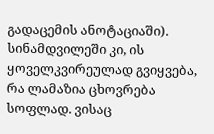გადაცემის ანოტაციაში). სინამდვილეში კი, ის ყოველკვირეულად გვიყვება, რა ლამაზია ცხოვრება სოფლად. ვისაც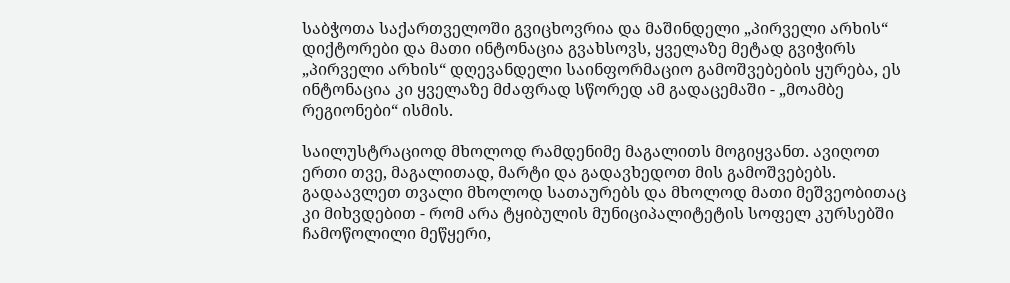საბჭოთა საქართველოში გვიცხოვრია და მაშინდელი „პირველი არხის“ დიქტორები და მათი ინტონაცია გვახსოვს, ყველაზე მეტად გვიჭირს „პირველი არხის“ დღევანდელი საინფორმაციო გამოშვებების ყურება, ეს ინტონაცია კი ყველაზე მძაფრად სწორედ ამ გადაცემაში - „მოამბე რეგიონები“ ისმის.

საილუსტრაციოდ მხოლოდ რამდენიმე მაგალითს მოგიყვანთ. ავიღოთ ერთი თვე, მაგალითად, მარტი და გადავხედოთ მის გამოშვებებს. გადაავლეთ თვალი მხოლოდ სათაურებს და მხოლოდ მათი მეშვეობითაც კი მიხვდებით - რომ არა ტყიბულის მუნიციპალიტეტის სოფელ კურსებში ჩამოწოლილი მეწყერი,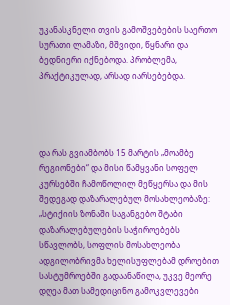უკანასკნელი თვის გამოშვებების საერთო სურათი ლამაზი, მშვიდი, წყნარი და ბედნიერი იქნებოდა. პრობლემა, პრაქტიკულად, არსად იარსებებდა.




და რას გვიამბობს 15 მარტის „მოამბე რეგიონები“ და მისი წამყვანი სოფელ კურსებში ჩამოწოლილ მეწყერსა და მის შედეგად დაზარალებულ მოსახლეობაზე: „სტიქიის ზონაში საგანგებო შტაბი დაზარალებულების საჭიროებებს სწავლობს, სოფლის მოსახლეობა ადგილობრივმა ხელისუფლებამ დროებით სასტუმროებში გადაანაწილა, უკვე მეორე დღეა მათ სამედიცინო გამოკვლევები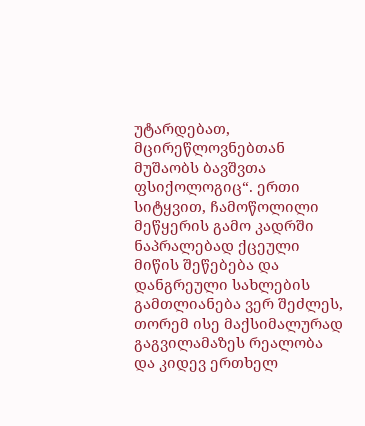უტარდებათ, მცირეწლოვნებთან მუშაობს ბავშვთა ფსიქოლოგიც“. ერთი სიტყვით, ჩამოწოლილი მეწყერის გამო კადრში ნაპრალებად ქცეული მიწის შეწებება და დანგრეული სახლების გამთლიანება ვერ შეძლეს, თორემ ისე მაქსიმალურად გაგვილამაზეს რეალობა და კიდევ ერთხელ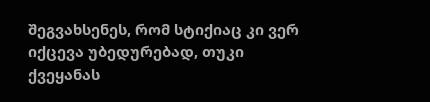შეგვახსენეს, რომ სტიქიაც კი ვერ იქცევა უბედურებად, თუკი ქვეყანას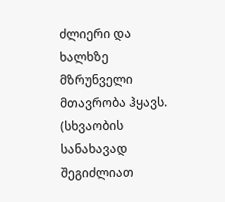ძლიერი და ხალხზე მზრუნველი მთავრობა ჰყავს. (სხვაობის სანახავად შეგიძლიათ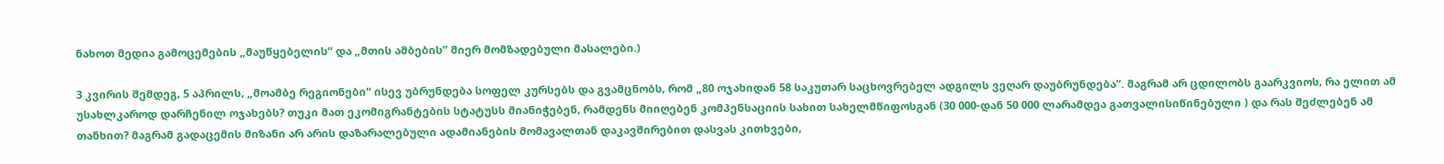ნახოთ მედია გამოცემების „მაუწყებელის“ და „მთის ამბების” მიერ მომზადებული მასალები.)

3 კვირის შემდეგ, 5 აპრილს, „მოამბე რეგიონები“ ისევ უბრუნდება სოფელ კურსებს და გვამცნობს, რომ „80 ოჯახიდან 58 საკუთარ საცხოვრებელ ადგილს ვეღარ დაუბრუნდება“. მაგრამ არ ცდილობს გაარკვიოს, რა ელით ამ უსახლკაროდ დარჩენილ ოჯახებს? თუკი მათ ეკომიგრანტების სტატუსს მიანიჭებენ, რამდენს მიიღებენ კომპენსაციის სახით სახელმწიფოსგან (30 000-დან 50 000 ლარამდეა გათვალისიწინებული ) და რას შეძლებენ ამ თანხით? მაგრამ გადაცემის მიზანი არ არის დაზარალებული ადამიანების მომავალთან დაკავშირებით დასვას კითხვები,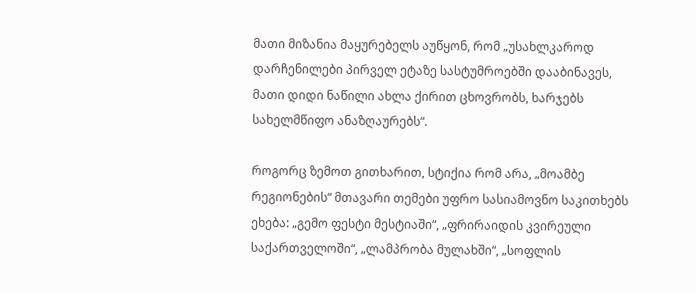მათი მიზანია მაყურებელს აუწყონ, რომ „უსახლკაროდ დარჩენილები პირველ ეტაზე სასტუმროებში დააბინავეს, მათი დიდი ნაწილი ახლა ქირით ცხოვრობს, ხარჯებს სახელმწიფო ანაზღაურებს“.

როგორც ზემოთ გითხარით, სტიქია რომ არა, „მოამბე რეგიონების“ მთავარი თემები უფრო სასიამოვნო საკითხებს ეხება: „გემო ფესტი მესტიაში“, „ფრირაიდის კვირეული საქართველოში“, „ლამპრობა მულახში“, „სოფლის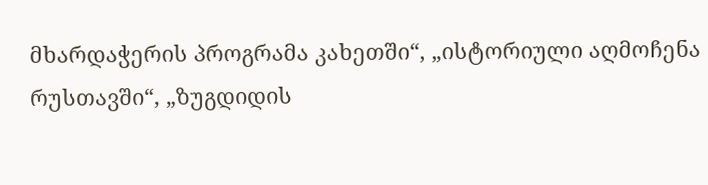მხარდაჭერის პროგრამა კახეთში“, „ისტორიული აღმოჩენა რუსთავში“, „ზუგდიდის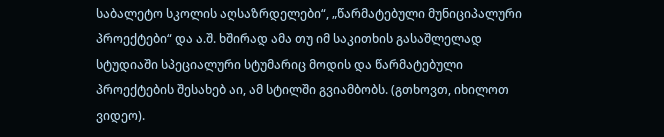საბალეტო სკოლის აღსაზრდელები“, „წარმატებული მუნიციპალური პროექტები“ და ა.შ. ხშირად ამა თუ იმ საკითხის გასაშლელად სტუდიაში სპეციალური სტუმარიც მოდის და წარმატებული პროექტების შესახებ აი, ამ სტილში გვიამბობს. (გთხოვთ, იხილოთ ვიდეო).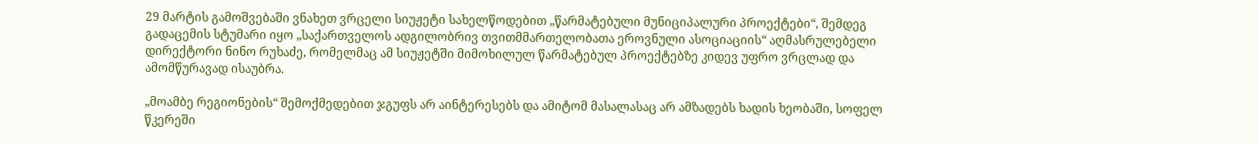29 მარტის გამოშვებაში ვნახეთ ვრცელი სიუჟეტი სახელწოდებით „წარმატებული მუნიციპალური პროექტები“, შემდეგ გადაცემის სტუმარი იყო „საქართველოს ადგილობრივ თვითმმართელობათა ეროვნული ასოციაციის“ აღმასრულებელი დირექტორი ნინო რუხაძე, რომელმაც ამ სიუჟეტში მიმოხილულ წარმატებულ პროექტებზე კიდევ უფრო ვრცლად და ამომწურავად ისაუბრა.

„მოამბე რეგიონების“ შემოქმედებით ჯგუფს არ აინტერესებს და ამიტომ მასალასაც არ ამზადებს ხადის ხეობაში, სოფელ წკერეში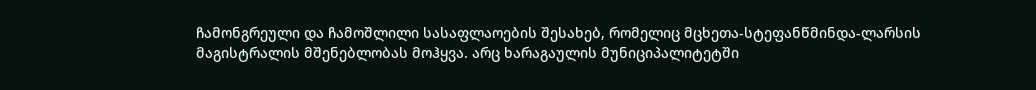ჩამონგრეული და ჩამოშლილი სასაფლაოების შესახებ, რომელიც მცხეთა-სტეფანწმინდა-ლარსის მაგისტრალის მშენებლობას მოჰყვა. არც ხარაგაულის მუნიციპალიტეტში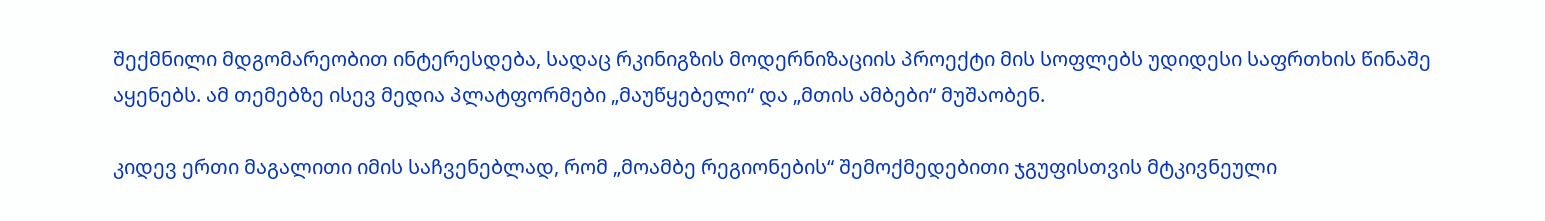შექმნილი მდგომარეობით ინტერესდება, სადაც რკინიგზის მოდერნიზაციის პროექტი მის სოფლებს უდიდესი საფრთხის წინაშე აყენებს. ამ თემებზე ისევ მედია პლატფორმები „მაუწყებელი“ და „მთის ამბები“ მუშაობენ.

კიდევ ერთი მაგალითი იმის საჩვენებლად, რომ „მოამბე რეგიონების“ შემოქმედებითი ჯგუფისთვის მტკივნეული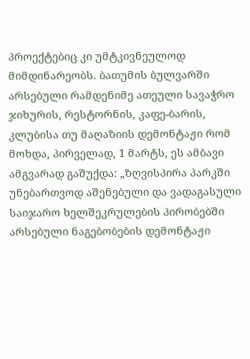პროექტებიც კი უმტკივნეულოდ მიმდინარეობს. ბათუმის ბულვარში არსებული რამდენიმე ათეული სავაჭრო ჯიხურის, რესტორნის, კაფე-ბარის, კლუბისა თუ მაღაზიის დემონტაჟი რომ მოხდა, პირველად, 1 მარტს, ეს ამბავი ამგვარად გაშუქდა: „ზღვისპირა პარკში უნებართვოდ აშენებული და ვადაგასული საიჯარო ხელშეკრულების პირობებში არსებული ნაგებობების დემონტაჟი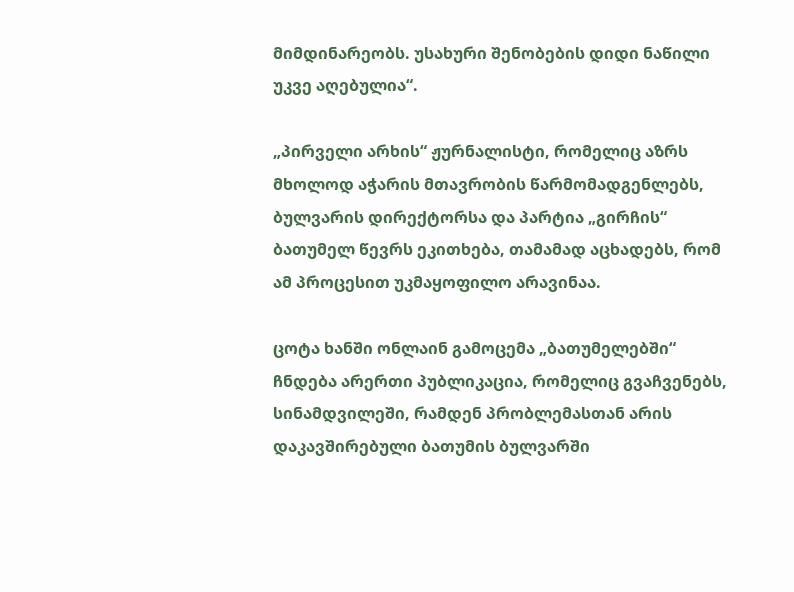მიმდინარეობს. უსახური შენობების დიდი ნაწილი უკვე აღებულია“.

„პირველი არხის“ ჟურნალისტი, რომელიც აზრს მხოლოდ აჭარის მთავრობის წარმომადგენლებს, ბულვარის დირექტორსა და პარტია „გირჩის“ ბათუმელ წევრს ეკითხება, თამამად აცხადებს, რომ ამ პროცესით უკმაყოფილო არავინაა.

ცოტა ხანში ონლაინ გამოცემა „ბათუმელებში“ ჩნდება არერთი პუბლიკაცია, რომელიც გვაჩვენებს, სინამდვილეში, რამდენ პრობლემასთან არის დაკავშირებული ბათუმის ბულვარში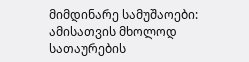მიმდინარე სამუშაოები: ამისათვის მხოლოდ სათაურების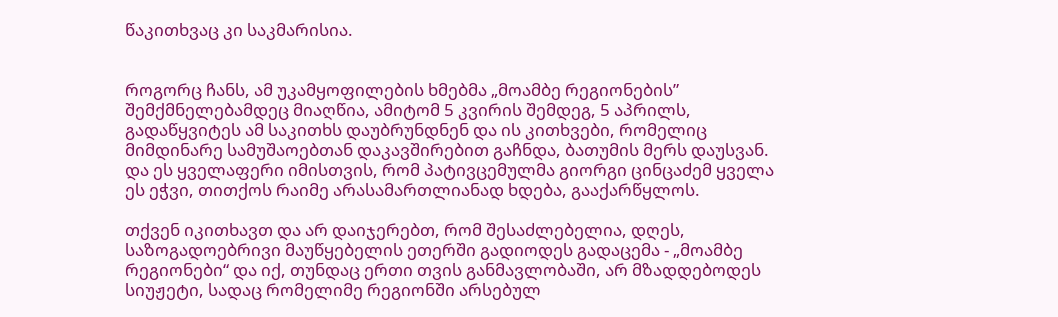წაკითხვაც კი საკმარისია.


როგორც ჩანს, ამ უკამყოფილების ხმებმა „მოამბე რეგიონების” შემქმნელებამდეც მიაღწია, ამიტომ 5 კვირის შემდეგ, 5 აპრილს, გადაწყვიტეს ამ საკითხს დაუბრუნდნენ და ის კითხვები, რომელიც მიმდინარე სამუშაოებთან დაკავშირებით გაჩნდა, ბათუმის მერს დაუსვან. და ეს ყველაფერი იმისთვის, რომ პატივცემულმა გიორგი ცინცაძემ ყველა ეს ეჭვი, თითქოს რაიმე არასამართლიანად ხდება, გააქარწყლოს.

თქვენ იკითხავთ და არ დაიჯერებთ, რომ შესაძლებელია, დღეს, საზოგადოებრივი მაუწყებელის ეთერში გადიოდეს გადაცემა - „მოამბე რეგიონები“ და იქ, თუნდაც ერთი თვის განმავლობაში, არ მზადდებოდეს სიუჟეტი, სადაც რომელიმე რეგიონში არსებულ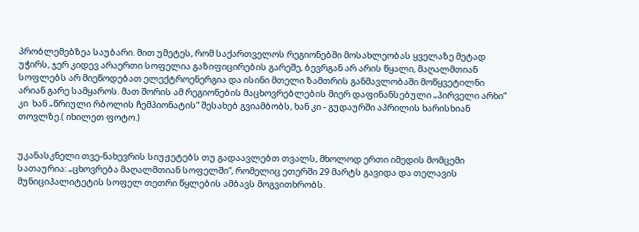პრობლემებზეა საუბარი. მით უმეტეს, რომ საქართველოს რეგიონებში მოსახლეობას ყველაზე მეტად უჭირს, ჯერ კიდევ არაერთი სოფელია გაზიფიცირების გარეშე, ბევრგან არ არის წყალი, მაღალმთიან სოფლებს არ მიეწოდებათ ელექტროენერგია და ისინი მთელი ზამთრის განმავლობაში მოწყვეტილნი არიან გარე სამყაროს. მათ შორის ამ რეგიონების მაცხოვრებლების მიერ დაფინანსებული „პირველი არხი“ კი  ხან „წრიული რბოლის ჩემპიონატის“ შესახებ გვიამბობს, ხან კი - გუდაურში აპრილის ხარისხიან თოვლზე.( იხილეთ ფოტო.)


უკანასკნელი თვე-ნახევრის სიუჟეტებს თუ გადაავლებთ თვალს, მხოლოდ ერთი იმედის მომცემი სათაურია: „ცხოვრება მაღალმთიან სოფელში“, რომელიც ეთერში 29 მარტს გავიდა და თელავის მუნიციპალიტეტის სოფელ თეთრი წყლების ამბავს მოგვითხრობს.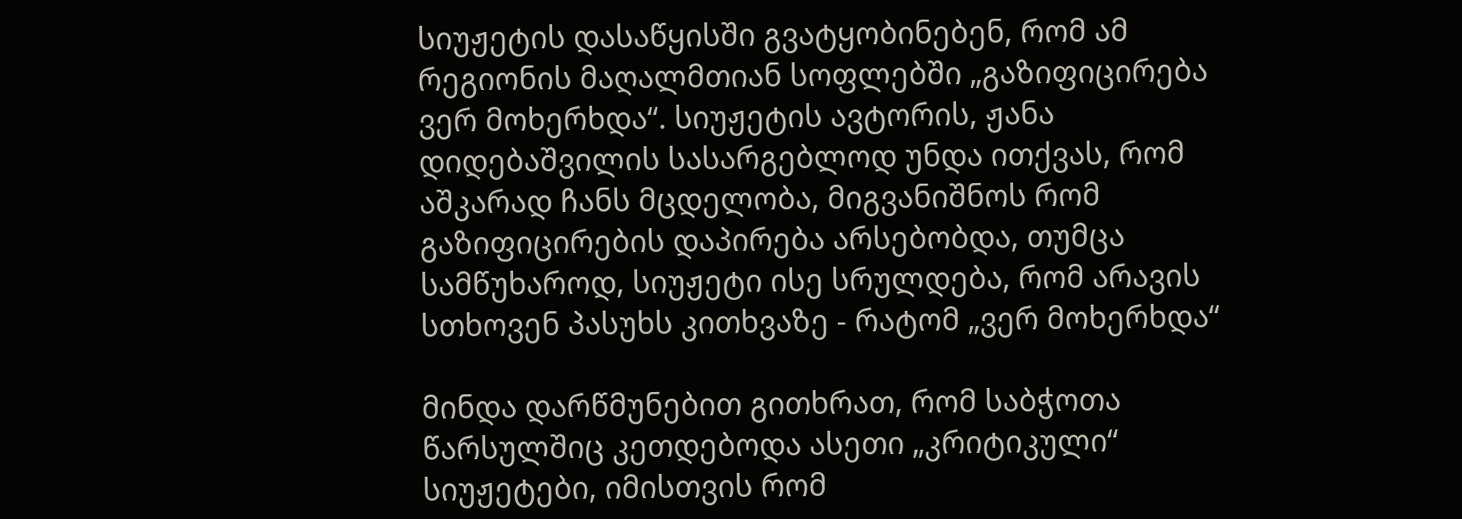სიუჟეტის დასაწყისში გვატყობინებენ, რომ ამ რეგიონის მაღალმთიან სოფლებში „გაზიფიცირება ვერ მოხერხდა“. სიუჟეტის ავტორის, ჟანა დიდებაშვილის სასარგებლოდ უნდა ითქვას, რომ აშკარად ჩანს მცდელობა, მიგვანიშნოს რომ გაზიფიცირების დაპირება არსებობდა, თუმცა სამწუხაროდ, სიუჟეტი ისე სრულდება, რომ არავის სთხოვენ პასუხს კითხვაზე - რატომ „ვერ მოხერხდა“

მინდა დარწმუნებით გითხრათ, რომ საბჭოთა წარსულშიც კეთდებოდა ასეთი „კრიტიკული“ სიუჟეტები, იმისთვის რომ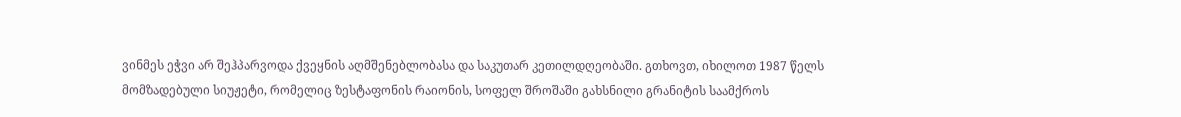ვინმეს ეჭვი არ შეჰპარვოდა ქვეყნის აღმშენებლობასა და საკუთარ კეთილდღეობაში. გთხოვთ, იხილოთ 1987 წელს მომზადებული სიუჟეტი, რომელიც ზესტაფონის რაიონის, სოფელ შროშაში გახსნილი გრანიტის საამქროს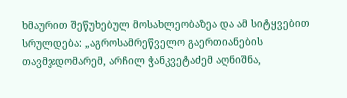ხმაურით შეწუხებულ მოსახლეობაზეა და ამ სიტყვებით სრულდება: „აგროსამრეწველო გაერთიანების თავმჯდომარემ, არჩილ ჭანკვეტაძემ აღნიშნა,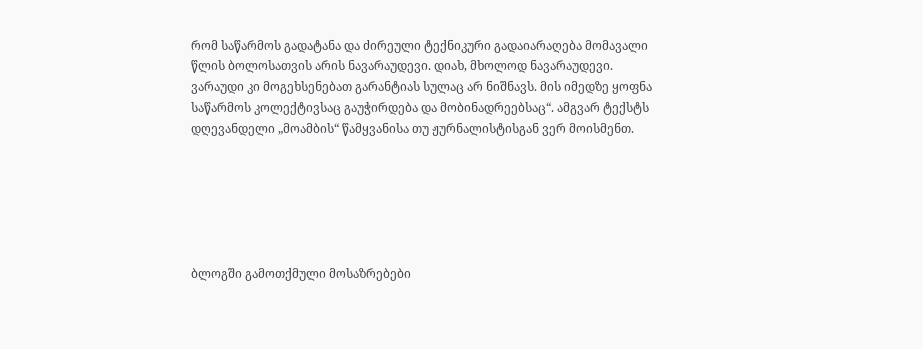რომ საწარმოს გადატანა და ძირეული ტექნიკური გადაიარაღება მომავალი წლის ბოლოსათვის არის ნავარაუდევი. დიახ, მხოლოდ ნავარაუდევი. ვარაუდი კი მოგეხსენებათ გარანტიას სულაც არ ნიშნავს. მის იმედზე ყოფნა საწარმოს კოლექტივსაც გაუჭირდება და მობინადრეებსაც“. ამგვარ ტექსტს დღევანდელი „მოამბის“ წამყვანისა თუ ჟურნალისტისგან ვერ მოისმენთ.






ბლოგში გამოთქმული მოსაზრებები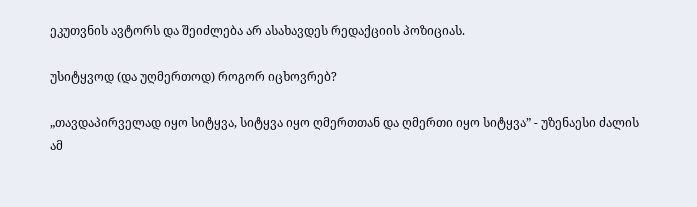ეკუთვნის ავტორს და შეიძლება არ ასახავდეს რედაქციის პოზიციას.

უსიტყვოდ (და უღმერთოდ) როგორ იცხოვრებ?

„თავდაპირველად იყო სიტყვა, სიტყვა იყო ღმერთთან და ღმერთი იყო სიტყვა” - უზენაესი ძალის ამ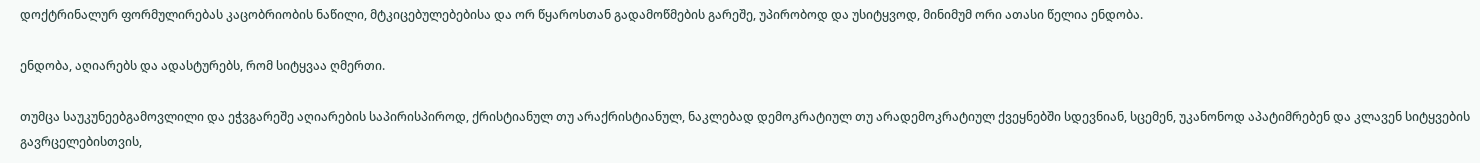დოქტრინალურ ფორმულირებას კაცობრიობის ნაწილი, მტკიცებულებებისა და ორ წყაროსთან გადამოწმების გარეშე, უპირობოდ და უსიტყვოდ, მინიმუმ ორი ათასი წელია ენდობა.

ენდობა, აღიარებს და ადასტურებს, რომ სიტყვაა ღმერთი.

თუმცა საუკუნეებგამოვლილი და ეჭვგარეშე აღიარების საპირისპიროდ, ქრისტიანულ თუ არაქრისტიანულ, ნაკლებად დემოკრატიულ თუ არადემოკრატიულ ქვეყნებში სდევნიან, სცემენ, უკანონოდ აპატიმრებენ და კლავენ სიტყვების გავრცელებისთვის,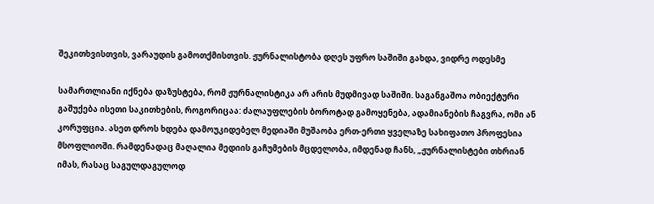შეკითხვისთვის, ვარაუდის გამოთქმისთვის. ჟურნალისტობა დღეს უფრო საშიში გახდა, ვიდრე ოდესმე

სამართლიანი იქნება დაზუსტება, რომ ჟურნალისტიკა არ არის მუდმივად საშიში. საგანგაშოა ობიექტური გაშუქება ისეთი საკითხების, როგორიცაა: ძალაუფლების ბოროტად გამოყენება, ადამიანების ჩაგვრა, ომი ან კორუფცია. ასეთ დროს ხდება დამოუკიდებელ მედიაში მუშაობა ერთ-ერთი ყველაზე სახიფათო პროფესია მსოფლიოში. რამდენადაც მაღალია მედიის გაჩუმების მცდელობა, იმდენად ჩანს, „ჟურნალისტები თხრიან იმას, რასაც საგულდაგულოდ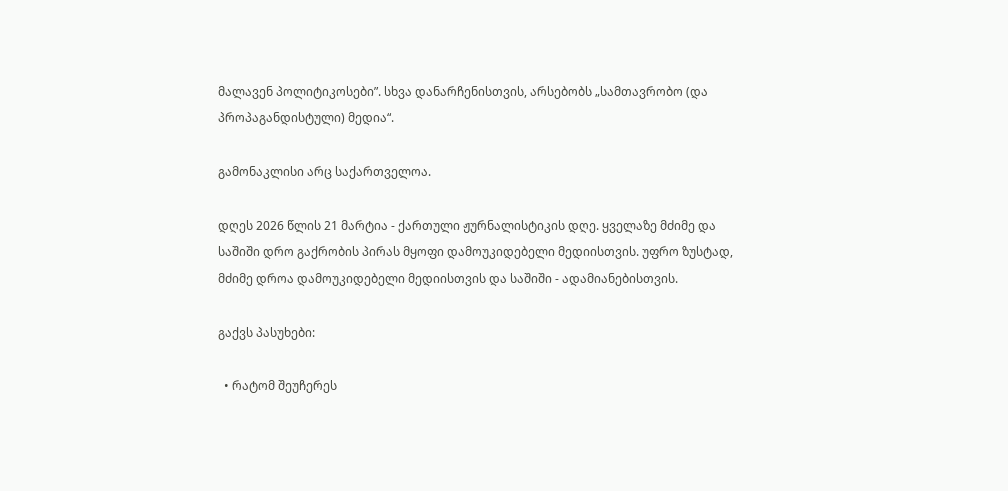მალავენ პოლიტიკოსები”. სხვა დანარჩენისთვის, არსებობს „სამთავრობო (და პროპაგანდისტული) მედია“.

გამონაკლისი არც საქართველოა.

დღეს 2026 წლის 21 მარტია - ქართული ჟურნალისტიკის დღე. ყველაზე მძიმე და საშიში დრო გაქრობის პირას მყოფი დამოუკიდებელი მედიისთვის. უფრო ზუსტად, მძიმე დროა დამოუკიდებელი მედიისთვის და საშიში - ადამიანებისთვის.

გაქვს პასუხები:

  • რატომ შეუჩერეს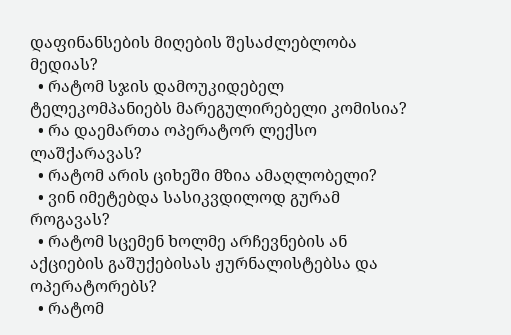დაფინანსების მიღების შესაძლებლობა მედიას?
  • რატომ სჯის დამოუკიდებელ ტელეკომპანიებს მარეგულირებელი კომისია?
  • რა დაემართა ოპერატორ ლექსო ლაშქარავას?
  • რატომ არის ციხეში მზია ამაღლობელი?
  • ვინ იმეტებდა სასიკვდილოდ გურამ როგავას?
  • რატომ სცემენ ხოლმე არჩევნების ან აქციების გაშუქებისას ჟურნალისტებსა და ოპერატორებს?
  • რატომ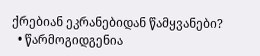ქრებიან ეკრანებიდან წამყვანები?
  • წარმოგიდგენია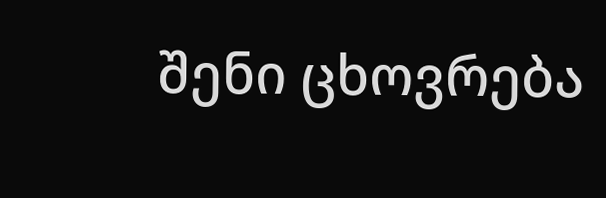შენი ცხოვრება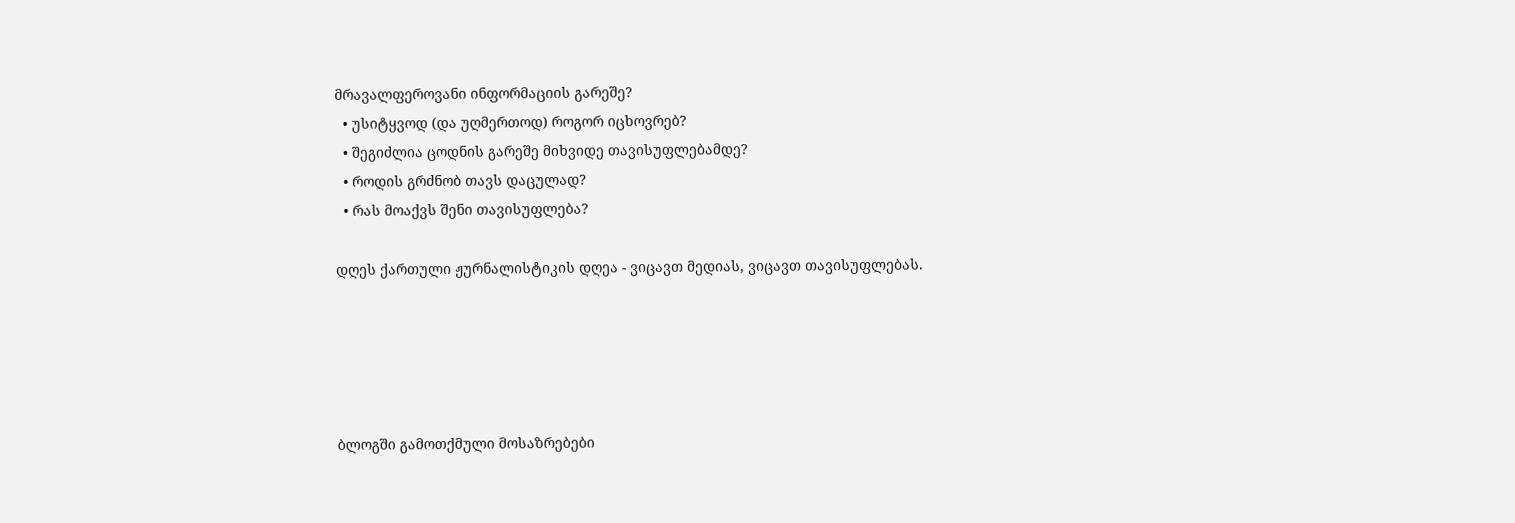მრავალფეროვანი ინფორმაციის გარეშე?
  • უსიტყვოდ (და უღმერთოდ) როგორ იცხოვრებ?
  • შეგიძლია ცოდნის გარეშე მიხვიდე თავისუფლებამდე?
  • როდის გრძნობ თავს დაცულად?
  • რას მოაქვს შენი თავისუფლება?

დღეს ქართული ჟურნალისტიკის დღეა - ვიცავთ მედიას, ვიცავთ თავისუფლებას.





ბლოგში გამოთქმული მოსაზრებები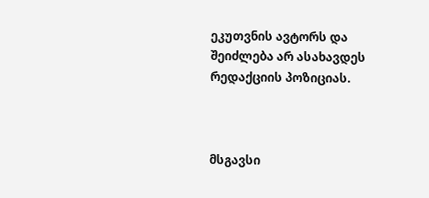ეკუთვნის ავტორს და შეიძლება არ ასახავდეს რედაქციის პოზიციას.



მსგავსი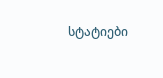სტატიები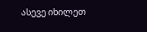ასევე იხილეთ